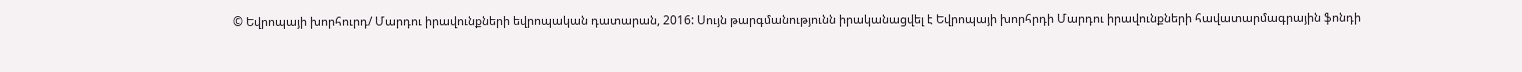© Եվրոպայի խորհուրդ/ Մարդու իրավունքների եվրոպական դատարան, 2016: Սույն թարգմանությունն իրականացվել է Եվրոպայի խորհրդի Մարդու իրավունքների հավատարմագրային ֆոնդի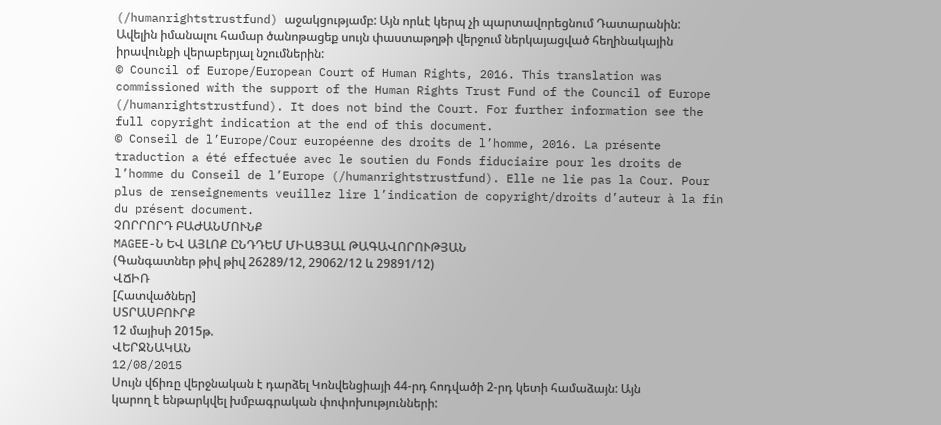(/humanrightstrustfund) աջակցությամբ: Այն որևէ կերպ չի պարտավորեցնում Դատարանին: Ավելին իմանալու համար ծանոթացեք սույն փաստաթղթի վերջում ներկայացված հեղինակային իրավունքի վերաբերյալ նշումներին:
© Council of Europe/European Court of Human Rights, 2016. This translation was commissioned with the support of the Human Rights Trust Fund of the Council of Europe (/humanrightstrustfund). It does not bind the Court. For further information see the full copyright indication at the end of this document.
© Conseil de l’Europe/Cour européenne des droits de l’homme, 2016. La présente traduction a été effectuée avec le soutien du Fonds fiduciaire pour les droits de l’homme du Conseil de l’Europe (/humanrightstrustfund). Elle ne lie pas la Cour. Pour plus de renseignements veuillez lire l’indication de copyright/droits d’auteur à la fin du présent document.
ՉՈՐՐՈՐԴ ԲԱԺԱՆՄՈՒՆՔ
MAGEE-Ն ԵՎ ԱՅԼՈՔ ԸՆԴԴԵՄ ՄԻԱՑՅԱԼ ԹԱԳԱՎՈՐՈՒԹՅԱՆ
(Գանգատներ թիվ թիվ 26289/12, 29062/12 և 29891/12)
ՎՃԻՌ
[Հատվածներ]
ՍՏՐԱՍԲՈՒՐՔ
12 մայիսի 2015թ.
ՎԵՐՋՆԱԿԱՆ
12/08/2015
Սույն վճիռը վերջնական է դարձել Կոնվենցիայի 44-րդ հոդվածի 2-րդ կետի համաձայն: Այն կարող է ենթարկվել խմբագրական փոփոխությունների: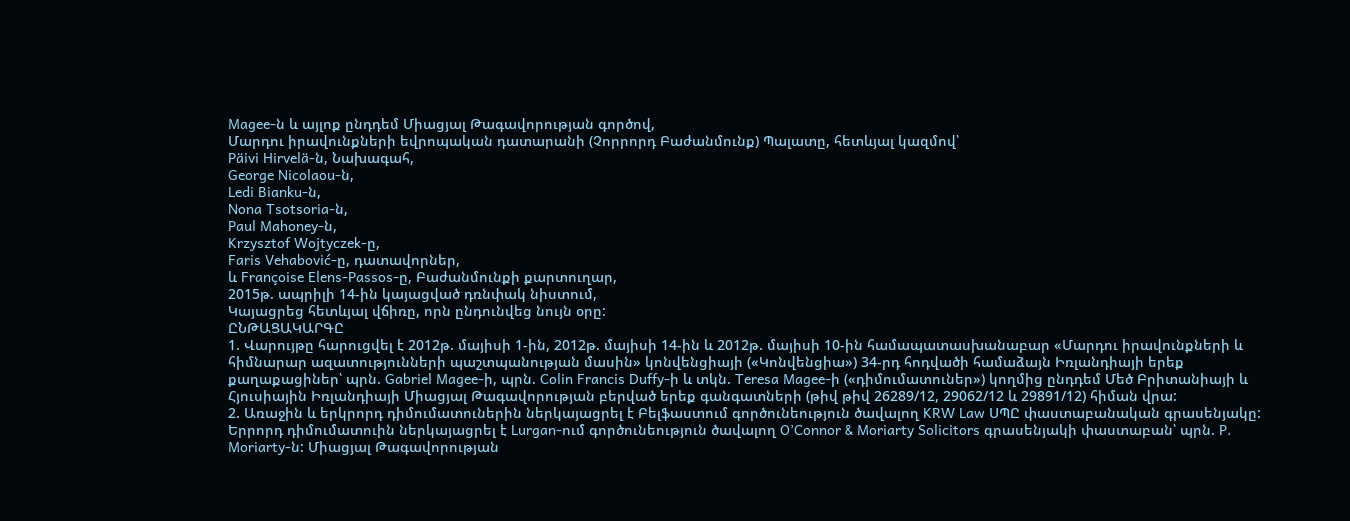Magee-ն և այլոք ընդդեմ Միացյալ Թագավորության գործով,
Մարդու իրավունքների եվրոպական դատարանի (Չորրորդ Բաժանմունք) Պալատը, հետևյալ կազմով՝
Päivi Hirvelä-ն, Նախագահ,
George Nicolaou-ն,
Ledi Bianku-ն,
Nona Tsotsoria-ն,
Paul Mahoney-ն,
Krzysztof Wojtyczek-ը,
Faris Vehabović-ը, դատավորներ,
և Françoise Elens-Passos-ը, Բաժանմունքի քարտուղար,
2015թ. ապրիլի 14-ին կայացված դռնփակ նիստում,
Կայացրեց հետևյալ վճիռը, որն ընդունվեց նույն օրը:
ԸՆԹԱՑԱԿԱՐԳԸ
1. Վարույթը հարուցվել է 2012թ. մայիսի 1-ին, 2012թ. մայիսի 14-ին և 2012թ. մայիսի 10-ին համապատասխանաբար «Մարդու իրավունքների և հիմնարար ազատությունների պաշտպանության մասին» կոնվենցիայի («Կոնվենցիա») 34-րդ հոդվածի համաձայն Իռլանդիայի երեք քաղաքացիներ՝ պրն. Gabriel Magee-ի, պրն. Colin Francis Duffy-ի և տկն. Teresa Magee-ի («դիմումատուներ») կողմից ընդդեմ Մեծ Բրիտանիայի և Հյուսիային Իռլանդիայի Միացյալ Թագավորության բերված երեք գանգատների (թիվ թիվ 26289/12, 29062/12 և 29891/12) հիման վրա:
2. Առաջին և երկրորդ դիմումատուներին ներկայացրել է Բելֆաստում գործունեություն ծավալող KRW Law ՍՊԸ փաստաբանական գրասենյակը: Երրորդ դիմումատուին ներկայացրել է Lurgan-ում գործունեություն ծավալող O’Connor & Moriarty Solicitors գրասենյակի փաստաբան՝ պրն. P. Moriarty-ն: Միացյալ Թագավորության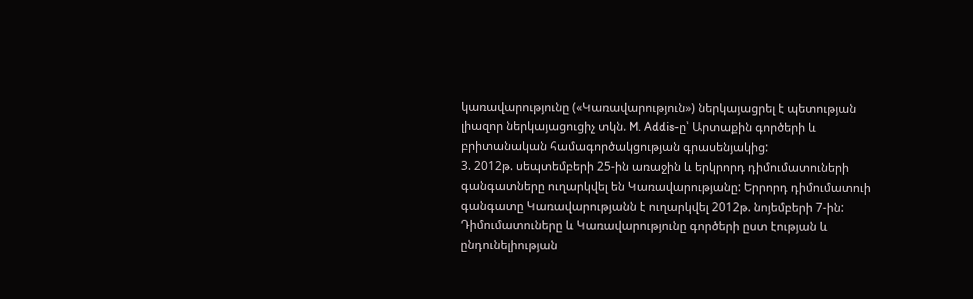կառավարությունը («Կառավարություն») ներկայացրել է պետության լիազոր ներկայացուցիչ տկն. M. Addis-ը՝ Արտաքին գործերի և բրիտանական համագործակցության գրասենյակից:
3. 2012թ. սեպտեմբերի 25-ին առաջին և երկրորդ դիմումատուների գանգատները ուղարկվել են Կառավարությանը: Երրորդ դիմումատուի գանգատը Կառավարությանն է ուղարկվել 2012թ. նոյեմբերի 7-ին: Դիմումատուները և Կառավարությունը գործերի ըստ էության և ընդունելիության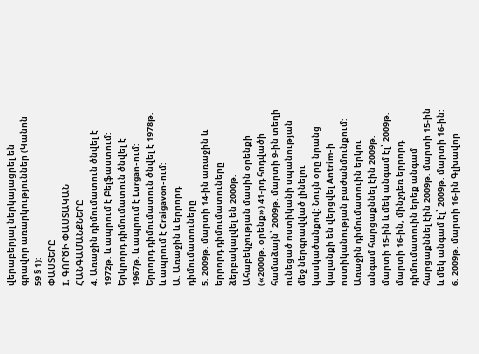վերաբերյալ ներկայացրել են գրավոր առարկություններ (Կանոն 59 § 1):
ՓԱՍՏԵՐԸ
I. ԳՈՐԾԻ ՓԱՍՏԱԿԱՆ ՀԱՆԳԱՄԱՆՔՆԵՐԸ
4. Առաջին դիմումատուն ծնվել է 1972թ. և ապրում է Բելֆաստում: Երկրորդ դիմումատուն ծնվել է 1967թ. և ապրում է Lurgan-ում: Երրորդ դիմումատուն ծնվել է 1978թ. և ապրում է Craigavon-ում:
Ա. Առաջին և երրորդ դիմումատուները
5. 2009թ. մարտի 14-ին առաջին և երրորդ դիմումատուները ձերբակալվել են 2000թ. Ահաբեկչության մասին օրենքի («2000թ. օրենք») 41-րդ հոդվածի համաձայն՝ 2009թ. մարտի 9-ին տեղի ունեցած ոստիկանի սպանության մեջ ներգրավված լինելու կասկածանքով: Նույն օրը նրանց կալանքի են վերցվել Antrim-ի ոստիկանության բաժանմունքում: Առաջին դիմումատուին երկու անգամ հարցաքննել էին 2009թ. մարտի 15-ին և մեկ անգամ էլ՝ 2009թ. մարտի 16-ին, մինչդեռ երրորդ դիմումատուին երեք անգամ հարցաքննել էին 2009թ. մարտի 15-ին և մեկ անգամ էլ՝ 2009թ. մարտի 16-ին:
6. 2009թ. մարտի 16-ին Գլխավոր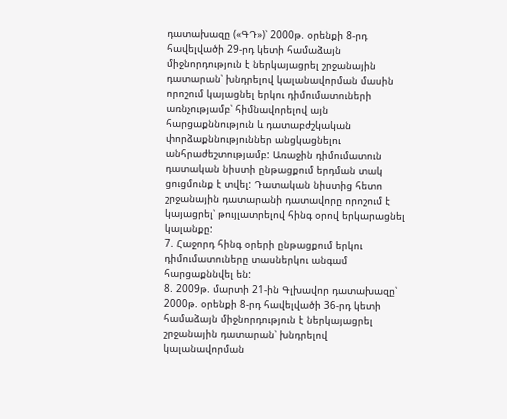դատախազը («ԳԴ»)՝ 2000թ. օրենքի 8-րդ հավելվածի 29-րդ կետի համաձայն միջնորդություն է ներկայացրել շրջանային դատարան՝ խնդրելով կալանավորման մասին որոշում կայացնել երկու դիմումատուների առնչությամբ՝ հիմնավորելով այն հարցաքննություն և դատաբժշկական փորձաքննություններ անցկացնելու անհրաժեշտությամբ: Առաջին դիմումատուն դատական նիստի ընթացքում երդման տակ ցուցմունք է տվել: Դատական նիստից հետո շրջանային դատարանի դատավորը որոշում է կայացրել՝ թույլատրելով հինգ օրով երկարացնել կալանքը:
7. Հաջորդ հինգ օրերի ընթացքում երկու դիմումատուները տասներկու անգամ հարցաքննվել են:
8. 2009թ. մարտի 21-ին Գլխավոր դատախազը՝ 2000թ. օրենքի 8-րդ հավելվածի 36-րդ կետի համաձայն միջնորդություն է ներկայացրել շրջանային դատարան՝ խնդրելով կալանավորման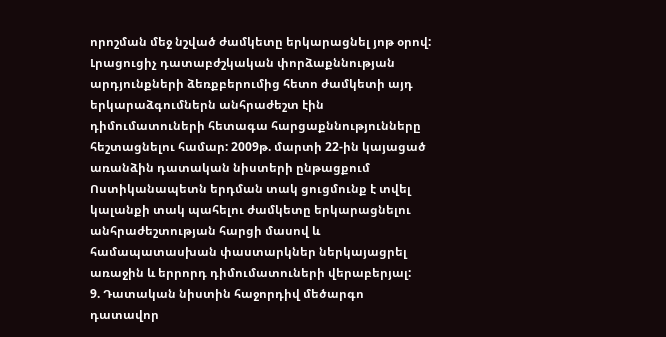որոշման մեջ նշված ժամկետը երկարացնել յոթ օրով: Լրացուցիչ դատաբժշկական փորձաքննության արդյունքների ձեռքբերումից հետո ժամկետի այդ երկարաձգումներն անհրաժեշտ էին դիմումատուների հետագա հարցաքննությունները հեշտացնելու համար: 2009թ. մարտի 22-ին կայացած առանձին դատական նիստերի ընթացքում Ոստիկանապետն երդման տակ ցուցմունք է տվել կալանքի տակ պահելու ժամկետը երկարացնելու անհրաժեշտության հարցի մասով և համապատասխան փաստարկներ ներկայացրել առաջին և երրորդ դիմումատուների վերաբերյալ:
9. Դատական նիստին հաջորդիվ մեծարգո դատավոր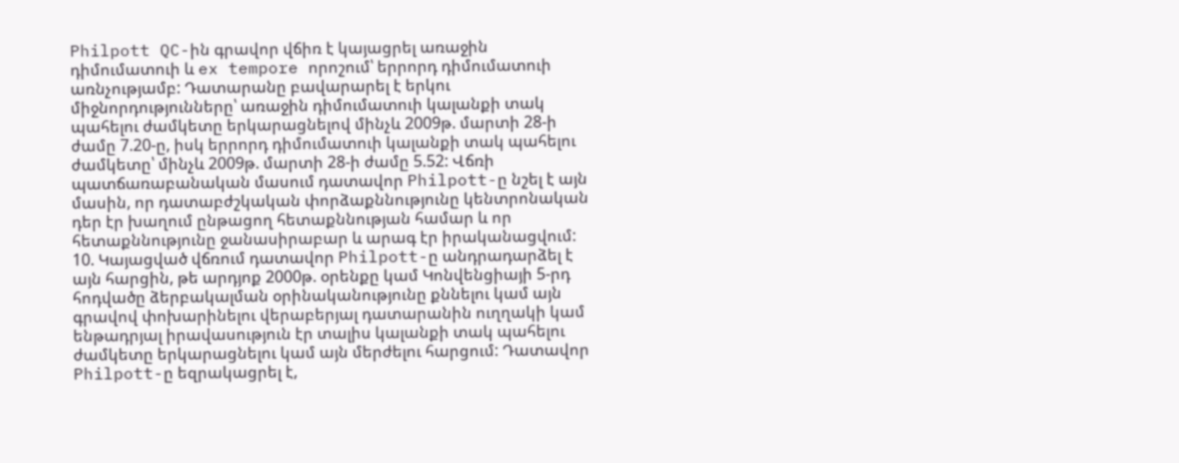Philpott QC-ին գրավոր վճիռ է կայացրել առաջին դիմումատուի և ex tempore որոշում՝ երրորդ դիմումատուի առնչությամբ: Դատարանը բավարարել է երկու միջնորդությունները՝ առաջին դիմումատուի կալանքի տակ պահելու ժամկետը երկարացնելով մինչև 2009թ. մարտի 28-ի ժամը 7.20-ը, իսկ երրորդ դիմումատուի կալանքի տակ պահելու ժամկետը՝ մինչև 2009թ. մարտի 28-ի ժամը 5.52: Վճռի պատճառաբանական մասում դատավոր Philpott-ը նշել է այն մասին, որ դատաբժշկական փորձաքննությունը կենտրոնական դեր էր խաղում ընթացող հետաքննության համար և որ հետաքննությունը ջանասիրաբար և արագ էր իրականացվում:
10. Կայացված վճռում դատավոր Philpott-ը անդրադարձել է այն հարցին, թե արդյոք 2000թ. օրենքը կամ Կոնվենցիայի 5-րդ հոդվածը ձերբակալման օրինականությունը քննելու կամ այն գրավով փոխարինելու վերաբերյալ դատարանին ուղղակի կամ ենթադրյալ իրավասություն էր տալիս կալանքի տակ պահելու ժամկետը երկարացնելու կամ այն մերժելու հարցում: Դատավոր Philpott-ը եզրակացրել է,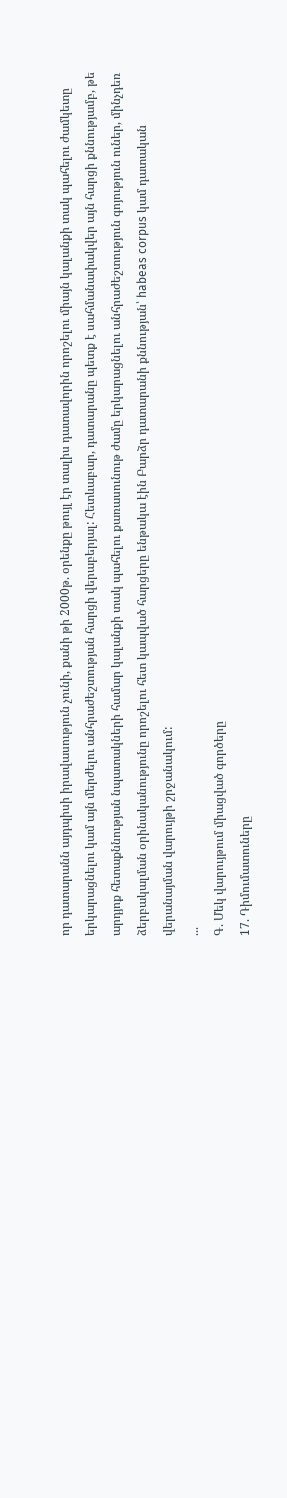որ դատարանն այդպիսի իրավասություն չունի, քանի թի 2000թ. օրենքը թույլ էր տալիս դատավորին որոշելու միայն կալանքի տակ պահելու ժամկետը երկարացնելու կամ այն մերժելու անհրաժեշտության հարցի վերաբերյալ: Հետևաբար, դատարանը պետք է սահմանափակվեր այն հարցի քննությամբ, թե արդյոք հետաքննության նպատակների համար կալանքի տակ պահելու քառասունութ ժամը երկարացնելու անհրաժեշտություն գոյություն ուներ, մինչդեռ ձերբակալման օրինականությունը որոշելու հետ կապված հարցերը ենթակա էին Բարձր դատարանի քննության՝ habeas corpus կամ դատական վերանայման վարույթի շրջանակում:
...
Գ. Մեկ վարույթում միացված գործերը
17. Դիմումատուները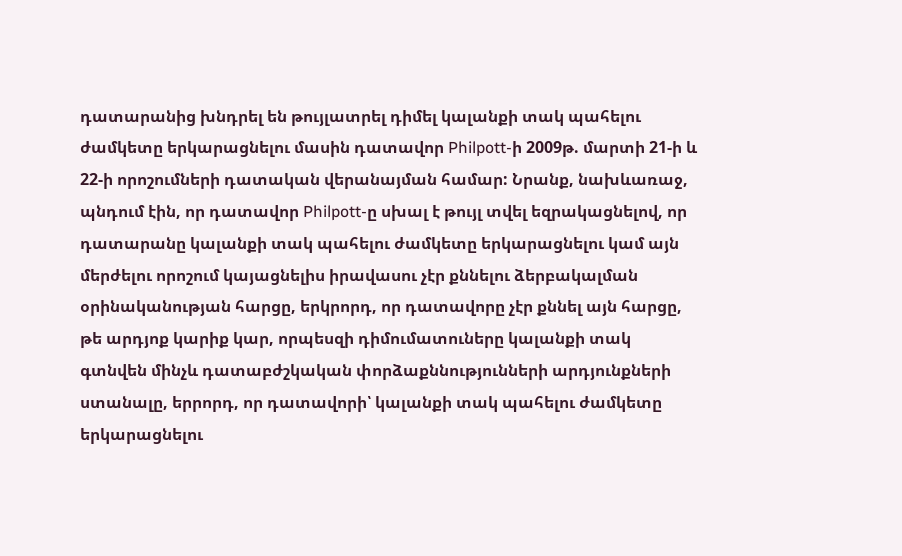դատարանից խնդրել են թույլատրել դիմել կալանքի տակ պահելու ժամկետը երկարացնելու մասին դատավոր Philpott-ի 2009թ. մարտի 21-ի և 22-ի որոշումների դատական վերանայման համար: Նրանք, նախևառաջ, պնդում էին, որ դատավոր Philpott-ը սխալ է թույլ տվել եզրակացնելով, որ դատարանը կալանքի տակ պահելու ժամկետը երկարացնելու կամ այն մերժելու որոշում կայացնելիս իրավասու չէր քննելու ձերբակալման օրինականության հարցը, երկրորդ, որ դատավորը չէր քննել այն հարցը, թե արդյոք կարիք կար, որպեսզի դիմումատուները կալանքի տակ գտնվեն մինչև դատաբժշկական փորձաքննությունների արդյունքների ստանալը, երրորդ, որ դատավորի՝ կալանքի տակ պահելու ժամկետը երկարացնելու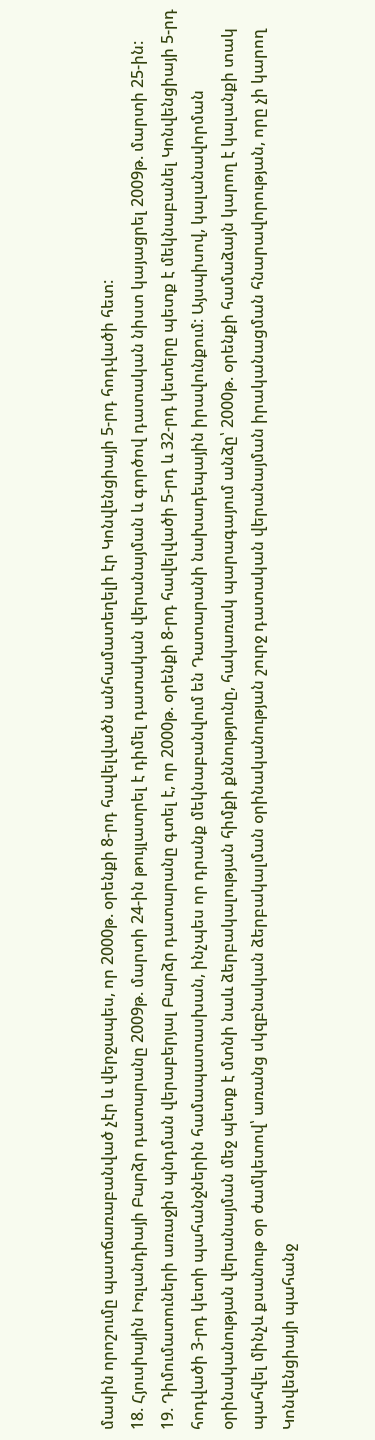մասին որոշումը պատճառաբանված չէր և վերջապես, որ 2000թ. օրենքի 8-րդ հավելվածն անհամատեղելի էր Կոնվենցիայի 5-րդ հոդվածի հետ:
18. Հյուսիային Իռլանդիայի Բարձր դատարանը 2009թ. մարտի 24-ին թույլատրել է դիմել դատական վերանայման և գործով դատական նիստ կայացրել 2009թ. մարտի 25-ին:
19. Դիմումատուների առաջին պնդման վերաբերյալ Բարձր դատարանը գտել է, որ 2000թ. օրենքի 8-րդ հավելվածի 5-րդ և 32-րդ կետերը պետք է մեկնաբանել Կոնվենցիայի 5-րդ հոդվածի 3-րդ կետի պահանջներին համապատասխան, ինչպես որ դրանք մեկնաբանվում են Դատարանի նախադեպային իրավունքում: Այսպիսով, կալանավորման օրինականության վերանայման մեջ պետք է մտնի նաև ձերբակալության հիմքի քննությունը, հակառակ պարագայում անձը՝ 2000թ. օրենքի համաձայն կարող է կալանքի տակ պահվել մինչև քսանութ օր ժամկետով՝ առանց սկզբնական ձերբակալման օրինականության շուրջ դատական վերանայման իրականացման հնարավորության, որը չի կարող Կոնվենցիայի պահանջ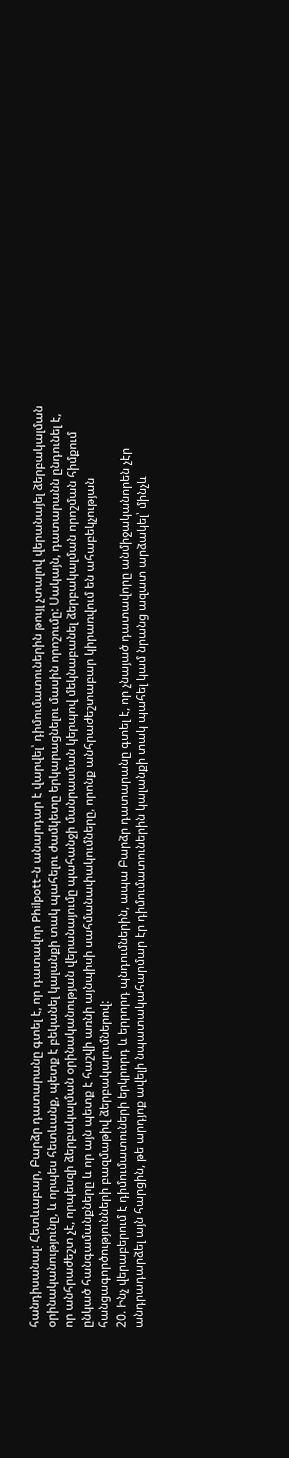հանդիսանալ: Հետևաբար, Բարձր դատարանը գտել է, որ դատավոր Philpott-ն անարդար է վարվել՝ դիմումատուներին թույլ չտալով վերանայել ձերբակալման օրինականությունը, և որպես հետևանք, պետք է բեկանել կալանքի տակ պահելու ժամկետը երկարացնելու մասին որոշումը: Սակայն, դատարանն ընդունել է, որ անհրաժեշտ չէ, որպեսզի ձերբակալման օրինականության վերանայումը պահանջի մանրասման կերպով մեկնաբանել ձերբակալման որոշման հիմքում ընկած հանգամանքները և որ այն պետք է հաշվի առնի այնպիսի սահմանափակումները, որոնք անհրաժեշտաբար կիրառվում են ահաբեկչության հանցագործությունների բազմաթիվ ձերբակալումներով:
20. Ինչ վերաբերում է դիմումատուների երկրորդ և երրորդ պնդումներին, ապա Բարձր դատարանը գտել է, որ չնայած դատավորը անմիջականորեն չէր անդրադարձել այն հարցին, թե արդյոք ավելի նպատակահարմար էր դիմումատուներին կալանքի տակ պահել կամ նրանց ազատ արձակել՝ մինչև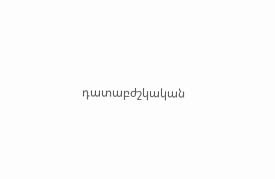դատաբժշկական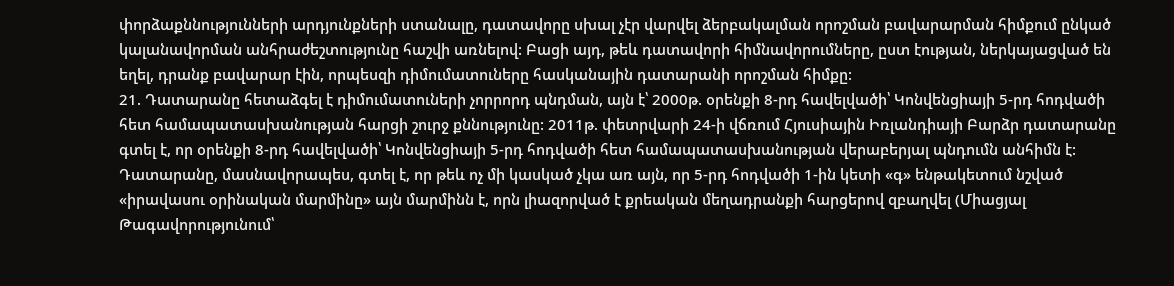փորձաքննությունների արդյունքների ստանալը, դատավորը սխալ չէր վարվել ձերբակալման որոշման բավարարման հիմքում ընկած կալանավորման անհրաժեշտությունը հաշվի առնելով: Բացի այդ, թեև դատավորի հիմնավորումները, ըստ էության, ներկայացված են եղել, դրանք բավարար էին, որպեսզի դիմումատուները հասկանային դատարանի որոշման հիմքը:
21. Դատարանը հետաձգել է դիմումատուների չորրորդ պնդման, այն է՝ 2000թ. օրենքի 8-րդ հավելվածի՝ Կոնվենցիայի 5-րդ հոդվածի հետ համապատասխանության հարցի շուրջ քննությունը: 2011թ. փետրվարի 24-ի վճռում Հյուսիային Իռլանդիայի Բարձր դատարանը գտել է, որ օրենքի 8-րդ հավելվածի՝ Կոնվենցիայի 5-րդ հոդվածի հետ համապատասխանության վերաբերյալ պնդումն անհիմն է: Դատարանը, մասնավորապես, գտել է, որ թեև ոչ մի կասկած չկա առ այն, որ 5-րդ հոդվածի 1-ին կետի «գ» ենթակետում նշված «իրավասու օրինական մարմինը» այն մարմինն է, որն լիազորված է քրեական մեղադրանքի հարցերով զբաղվել (Միացյալ Թագավորությունում՝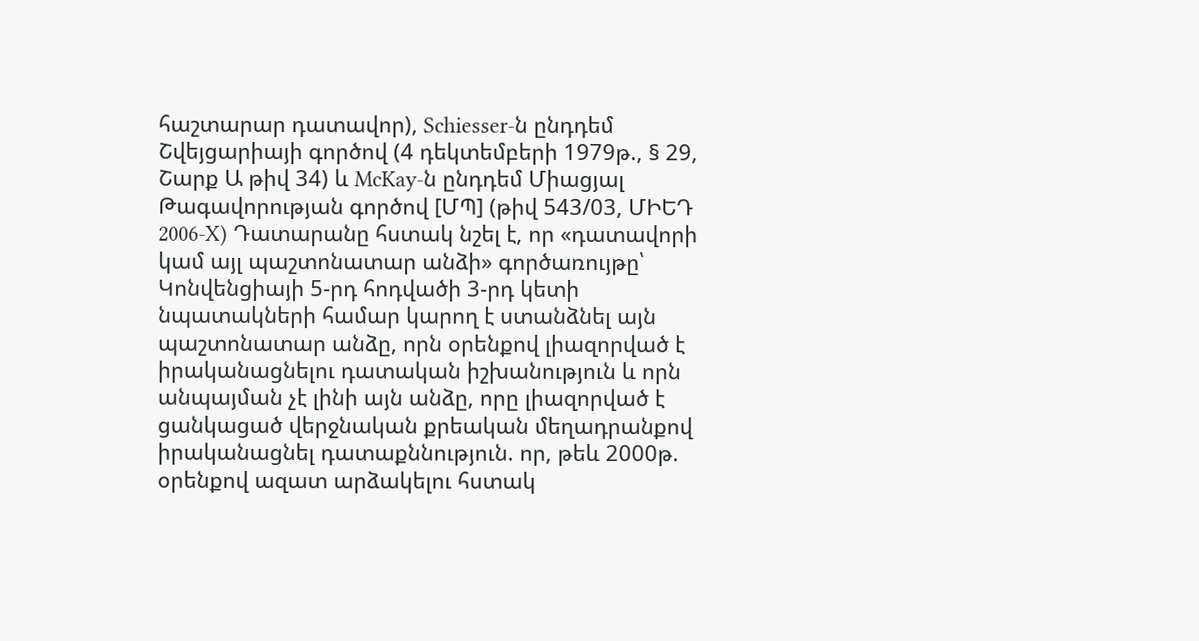հաշտարար դատավոր), Schiesser-ն ընդդեմ Շվեյցարիայի գործով (4 դեկտեմբերի 1979թ., § 29, Շարք Ա թիվ 34) և McKay-ն ընդդեմ Միացյալ Թագավորության գործով [ՄՊ] (թիվ 543/03, ՄԻԵԴ 2006‑X) Դատարանը հստակ նշել է, որ «դատավորի կամ այլ պաշտոնատար անձի» գործառույթը՝ Կոնվենցիայի 5-րդ հոդվածի 3-րդ կետի նպատակների համար կարող է ստանձնել այն պաշտոնատար անձը, որն օրենքով լիազորված է իրականացնելու դատական իշխանություն և որն անպայման չէ լինի այն անձը, որը լիազորված է ցանկացած վերջնական քրեական մեղադրանքով իրականացնել դատաքննություն. որ, թեև 2000թ. օրենքով ազատ արձակելու հստակ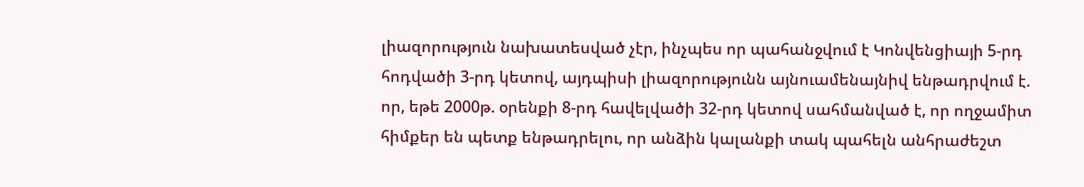լիազորություն նախատեսված չէր, ինչպես որ պահանջվում է Կոնվենցիայի 5-րդ հոդվածի 3-րդ կետով, այդպիսի լիազորությունն այնուամենայնիվ ենթադրվում է. որ, եթե 2000թ. օրենքի 8-րդ հավելվածի 32-րդ կետով սահմանված է, որ ողջամիտ հիմքեր են պետք ենթադրելու, որ անձին կալանքի տակ պահելն անհրաժեշտ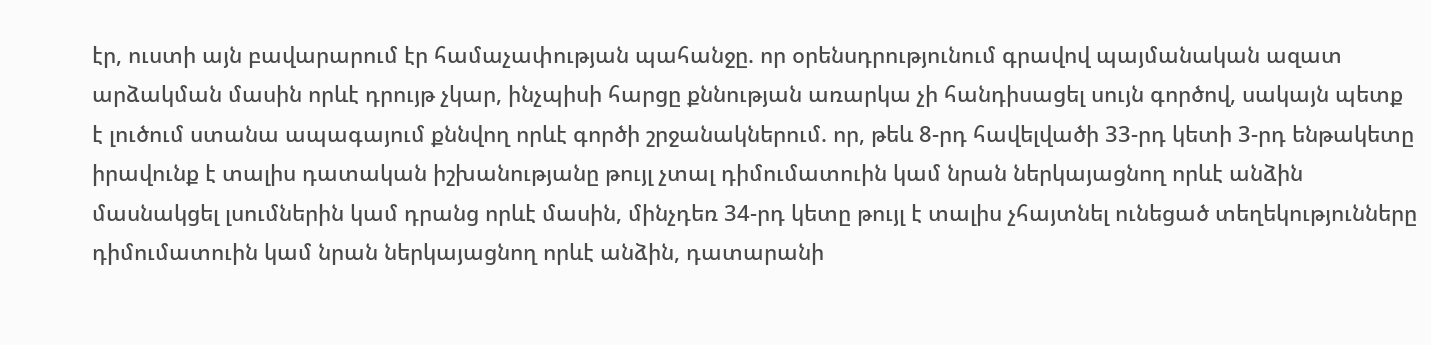էր, ուստի այն բավարարում էր համաչափության պահանջը. որ օրենսդրությունում գրավով պայմանական ազատ արձակման մասին որևէ դրույթ չկար, ինչպիսի հարցը քննության առարկա չի հանդիսացել սույն գործով, սակայն պետք է լուծում ստանա ապագայում քննվող որևէ գործի շրջանակներում. որ, թեև 8-րդ հավելվածի 33-րդ կետի 3-րդ ենթակետը իրավունք է տալիս դատական իշխանությանը թույլ չտալ դիմումատուին կամ նրան ներկայացնող որևէ անձին մասնակցել լսումներին կամ դրանց որևէ մասին, մինչդեռ 34-րդ կետը թույլ է տալիս չհայտնել ունեցած տեղեկությունները դիմումատուին կամ նրան ներկայացնող որևէ անձին, դատարանի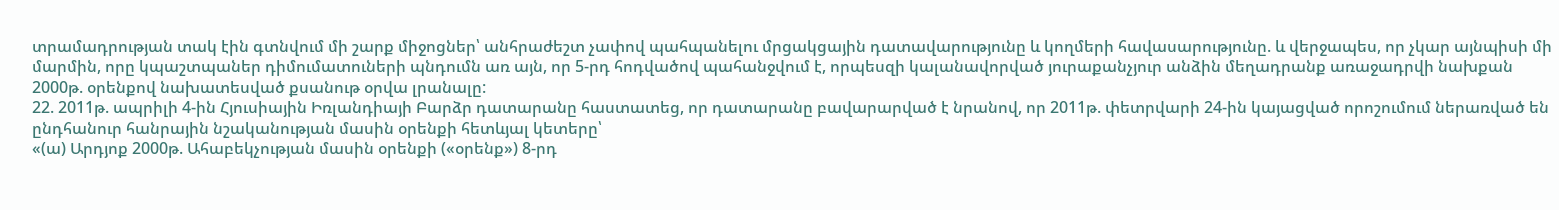տրամադրության տակ էին գտնվում մի շարք միջոցներ՝ անհրաժեշտ չափով պահպանելու մրցակցային դատավարությունը և կողմերի հավասարությունը. և վերջապես, որ չկար այնպիսի մի մարմին, որը կպաշտպաներ դիմումատուների պնդումն առ այն, որ 5-րդ հոդվածով պահանջվում է, որպեսզի կալանավորված յուրաքանչյուր անձին մեղադրանք առաջադրվի նախքան 2000թ. օրենքով նախատեսված քսանութ օրվա լրանալը:
22. 2011թ. ապրիլի 4-ին Հյուսիային Իռլանդիայի Բարձր դատարանը հաստատեց, որ դատարանը բավարարված է նրանով, որ 2011թ. փետրվարի 24-ին կայացված որոշումում ներառված են ընդհանուր հանրային նշականության մասին օրենքի հետևյալ կետերը՝
«(ա) Արդյոք 2000թ. Ահաբեկչության մասին օրենքի («օրենք») 8-րդ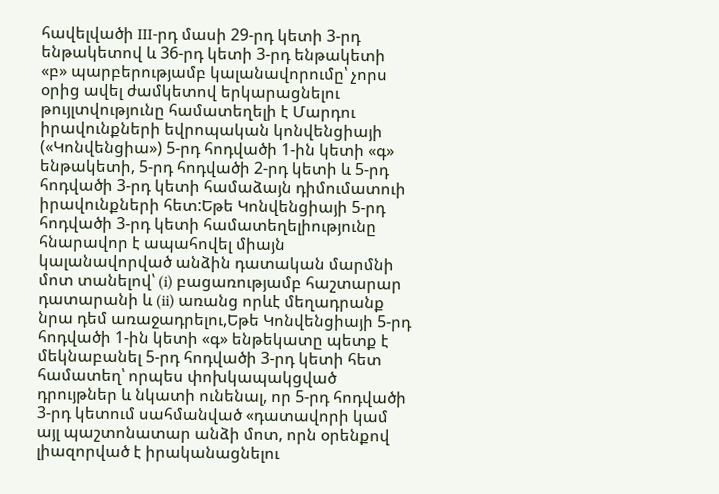հավելվածի III-րդ մասի 29-րդ կետի 3-րդ ենթակետով և 36-րդ կետի 3-րդ ենթակետի «բ» պարբերությամբ կալանավորումը՝ չորս օրից ավել ժամկետով երկարացնելու թույլտվությունը համատեղելի է Մարդու իրավունքների եվրոպական կոնվենցիայի («Կոնվենցիա») 5-րդ հոդվածի 1-ին կետի «գ» ենթակետի, 5-րդ հոդվածի 2-րդ կետի և 5-րդ հոդվածի 3-րդ կետի համաձայն դիմումատուի իրավունքների հետ:Եթե Կոնվենցիայի 5-րդ հոդվածի 3-րդ կետի համատեղելիությունը հնարավոր է ապահովել միայն կալանավորված անձին դատական մարմնի մոտ տանելով՝ (i) բացառությամբ հաշտարար դատարանի և (ii) առանց որևէ մեղադրանք նրա դեմ առաջադրելու,Եթե Կոնվենցիայի 5-րդ հոդվածի 1-ին կետի «գ» ենթեկատը պետք է մեկնաբանել 5-րդ հոդվածի 3-րդ կետի հետ համատեղ՝ որպես փոխկապակցված դրույթներ և նկատի ունենալ, որ 5-րդ հոդվածի 3-րդ կետում սահմանված «դատավորի կամ այլ պաշտոնատար անձի մոտ, որն օրենքով լիազորված է իրականացնելու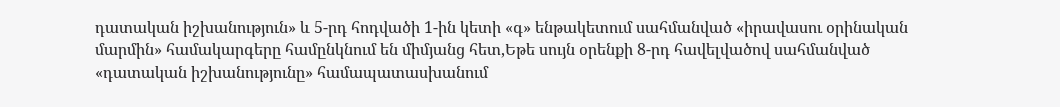դատական իշխանություն» և 5-րդ հոդվածի 1-ին կետի «գ» ենթակետում սահմանված «իրավասու օրինական մարմին» համակարգերը համընկնում են միմյանց հետ,Եթե սույն օրենքի 8-րդ հավելվածով սահմանված «դատական իշխանությունը» համապատասխանում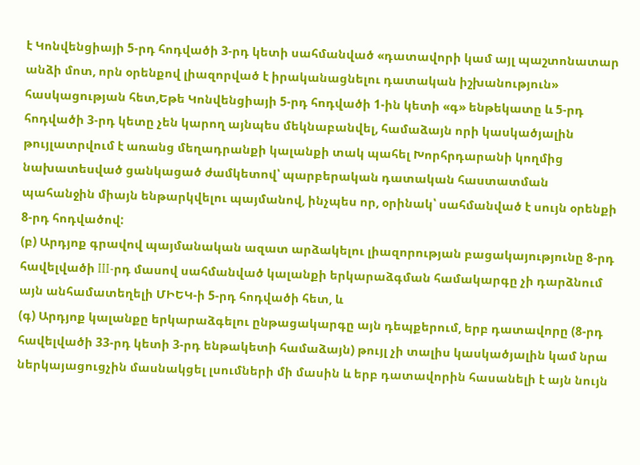է Կոնվենցիայի 5-րդ հոդվածի 3-րդ կետի սահմանված «դատավորի կամ այլ պաշտոնատար անձի մոտ, որն օրենքով լիազորված է իրականացնելու դատական իշխանություն» հասկացության հետ,Եթե Կոնվենցիայի 5-րդ հոդվածի 1-ին կետի «գ» ենթեկատը և 5-րդ հոդվածի 3-րդ կետը չեն կարող այնպես մեկնաբանվել, համաձայն որի կասկածյալին թույլատրվում է առանց մեղադրանքի կալանքի տակ պահել Խորհրդարանի կողմից նախատեսված ցանկացած ժամկետով՝ պարբերական դատական հաստատման պահանջին միայն ենթարկվելու պայմանով, ինչպես որ, օրինակ՝ սահմանված է սույն օրենքի 8-րդ հոդվածով:
(բ) Արդյոք գրավով պայմանական ազատ արձակելու լիազորության բացակայությունը 8-րդ հավելվածի III-րդ մասով սահմանված կալանքի երկարաձգման համակարգը չի դարձնում այն անհամատեղելի ՄԻԵԿ-ի 5-րդ հոդվածի հետ, և
(գ) Արդյոք կալանքը երկարաձգելու ընթացակարգը այն դեպքերում, երբ դատավորը (8-րդ հավելվածի 33-րդ կետի 3-րդ ենթակետի համաձայն) թույլ չի տալիս կասկածյալին կամ նրա ներկայացուցչին մասնակցել լսումների մի մասին և երբ դատավորին հասանելի է այն նույն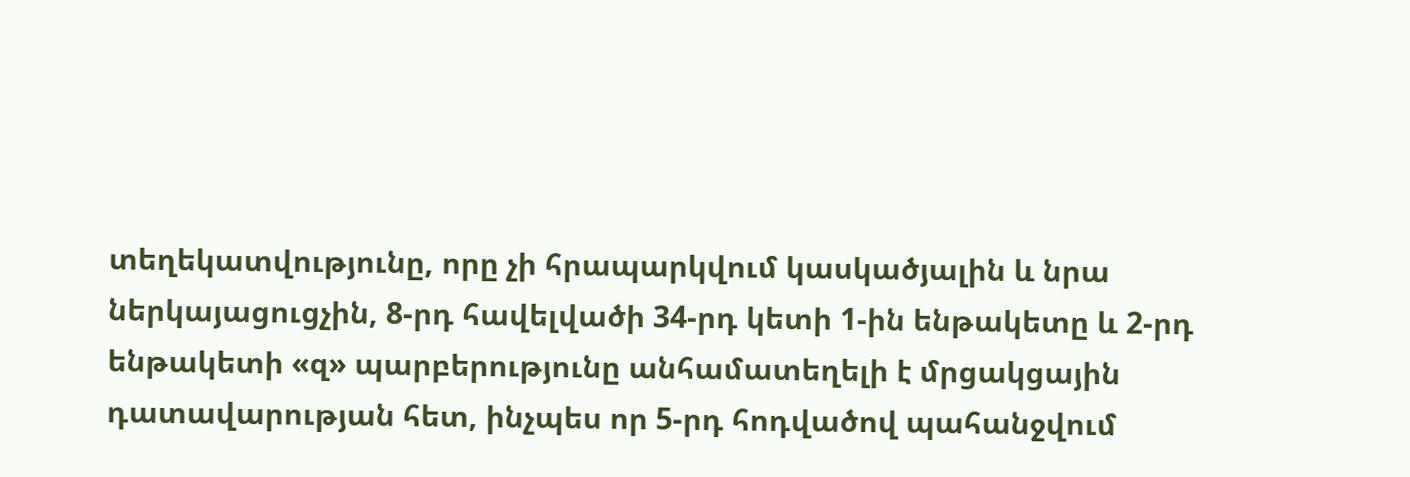տեղեկատվությունը, որը չի հրապարկվում կասկածյալին և նրա ներկայացուցչին, 8-րդ հավելվածի 34-րդ կետի 1-ին ենթակետը և 2-րդ ենթակետի «զ» պարբերությունը անհամատեղելի է մրցակցային դատավարության հետ, ինչպես որ 5-րդ հոդվածով պահանջվում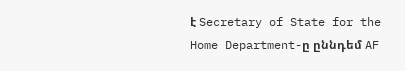է Secretary of State for the Home Department-ը ըննդեմ AF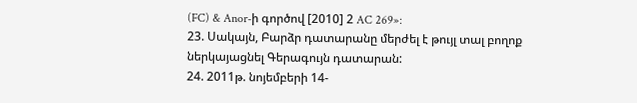(FC) & Anor-ի գործով [2010] 2 AC 269»:
23. Սակայն, Բարձր դատարանը մերժել է թույլ տալ բողոք ներկայացնել Գերագույն դատարան:
24. 2011թ. նոյեմբերի 14-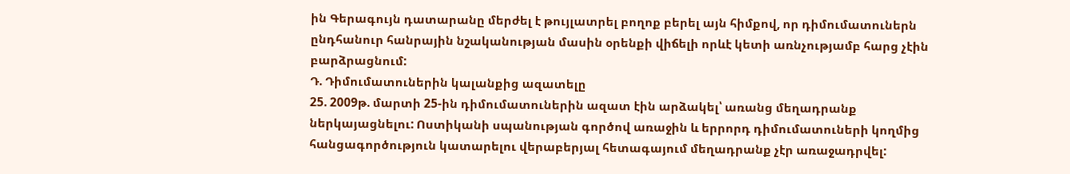ին Գերագույն դատարանը մերժել է թույլատրել բողոք բերել այն հիմքով, որ դիմումատուներն ընդհանուր հանրային նշականության մասին օրենքի վիճելի որևէ կետի առնչությամբ հարց չէին բարձրացնում:
Դ. Դիմումատուներին կալանքից ազատելը
25. 2009թ. մարտի 25-ին դիմումատուներին ազատ էին արձակել՝ առանց մեղադրանք ներկայացնելու: Ոստիկանի սպանության գործով առաջին և երրորդ դիմումատուների կողմից հանցագործություն կատարելու վերաբերյալ հետագայում մեղադրանք չէր առաջադրվել: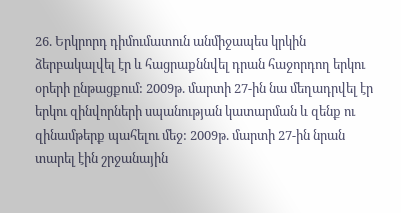26. Երկրորդ դիմումատուն անմիջապես կրկին ձերբակալվել էր և հացրաքննվել դրան հաջորդող երկու օրերի ընթացքում: 2009թ. մարտի 27-ին նա մեղադրվել էր երկու զինվորների սպանության կատարման և զենք ու զինամթերք պահելու մեջ: 2009թ. մարտի 27-ին նրան տարել էին շրջանային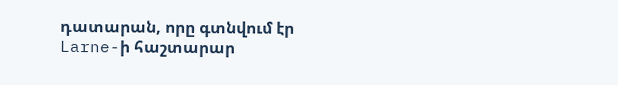դատարան, որը գտնվում էր Larne-ի հաշտարար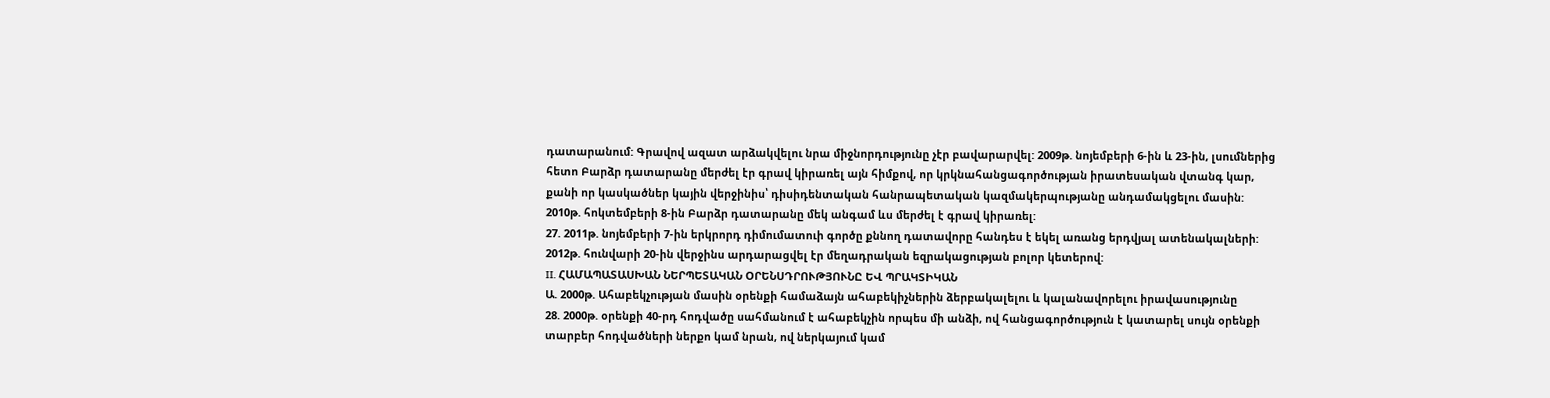դատարանում: Գրավով ազատ արձակվելու նրա միջնորդությունը չէր բավարարվել: 2009թ. նոյեմբերի 6-ին և 23-ին, լսումներից հետո Բարձր դատարանը մերժել էր գրավ կիրառել այն հիմքով, որ կրկնահանցագործության իրատեսական վտանգ կար, քանի որ կասկածներ կային վերջինիս՝ դիսիդենտական հանրապետական կազմակերպությանը անդամակցելու մասին: 2010թ. հոկտեմբերի 8-ին Բարձր դատարանը մեկ անգամ ևս մերժել է գրավ կիրառել:
27. 2011թ. նոյեմբերի 7-ին երկրորդ դիմումատուի գործը քննող դատավորը հանդես է եկել առանց երդվյալ ատենակալների: 2012թ. հունվարի 20-ին վերջինս արդարացվել էր մեղադրական եզրակացության բոլոր կետերով:
II. ՀԱՄԱՊԱՏԱՍԽԱՆ ՆԵՐՊԵՏԱԿԱՆ ՕՐԵՆՍԴՐՈՒԹՅՈՒՆԸ ԵՎ ՊՐԱԿՏԻԿԱՆ
Ա. 2000թ. Ահաբեկչության մասին օրենքի համաձայն ահաբեկիչներին ձերբակալելու և կալանավորելու իրավասությունը
28. 2000թ. օրենքի 40-րդ հոդվածը սահմանում է ահաբեկչին որպես մի անձի, ով հանցագործություն է կատարել սույն օրենքի տարբեր հոդվածների ներքո կամ նրան, ով ներկայում կամ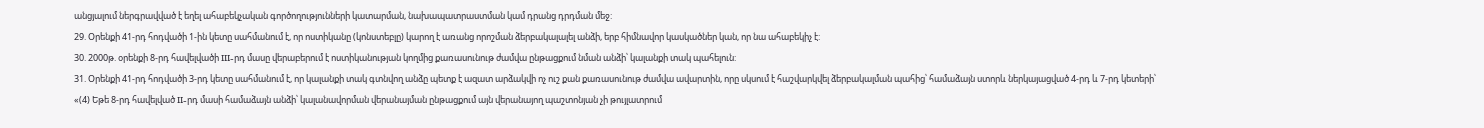անցյալում ներգրավված է եղել ահաբեկչական գործողությունների կատարման, նախապատրաստման կամ դրանց դրդման մեջ:
29. Օրենքի 41-րդ հոդվածի 1-ին կետը սահմանում է, որ ոստիկանը (կոնստեբլը) կարող է առանց որոշման ձերբակալալել անձի, երբ հիմնավոր կասկածներ կան, որ նա ահաբեկիչ է:
30. 2000թ. օրենքի 8-րդ հավելվածի III-րդ մասը վերաբերում է ոստիկանության կողմից քառասունութ ժամվա ընթացքում նման անձի՝ կալանքի տակ պահելուն:
31. Օրենքի 41-րդ հոդվածի 3-րդ կետը սահմանում է, որ կալանքի տակ գտնվող անձը պետք է ազատ արձակվի ոչ ուշ քան քառասունութ ժամվա ավարտին, որը սկսում է հաշվարկվել ձերբակալման պահից՝ համաձայն ստորև ներկայացված 4-րդ և 7-րդ կետերի՝
«(4) Եթե 8-րդ հավելված II-րդ մասի համաձայն անձի՝ կալանավորման վերանայման ընթացքում այն վերանայող պաշտոնյան չի թույլատրում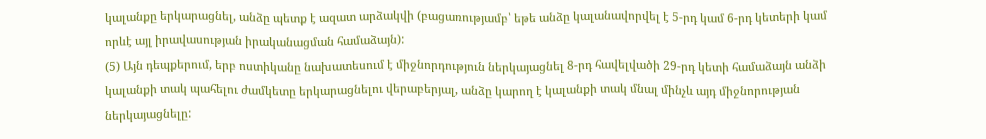կալանքը երկարացնել, անձը պետք է ազատ արձակվի (բացառությամբ՝ եթե անձը կալանավորվել է 5-րդ կամ 6-րդ կետերի կամ որևէ այլ իրավասության իրականացման համաձայն):
(5) Այն դեպքերում, երբ ոստիկանը նախատեսում է միջնորդություն ներկայացնել 8-րդ հավելվածի 29-րդ կետի համաձայն անձի կալանքի տակ պահելու ժամկետը երկարացնելու վերաբերյալ, անձը կարող է կալանքի տակ մնալ մինչև այդ միջնորության ներկայացնելը: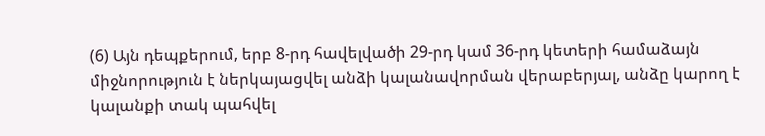(6) Այն դեպքերում, երբ 8-րդ հավելվածի 29-րդ կամ 36-րդ կետերի համաձայն միջնորություն է ներկայացվել անձի կալանավորման վերաբերյալ, անձը կարող է կալանքի տակ պահվել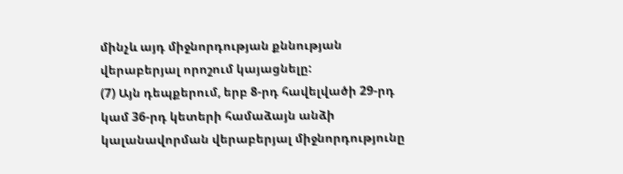մինչև այդ միջնորդության քննության վերաբերյալ որոշում կայացնելը:
(7) Այն դեպքերում, երբ 8-րդ հավելվածի 29-րդ կամ 36-րդ կետերի համաձայն անձի կալանավորման վերաբերյալ միջնորդությունը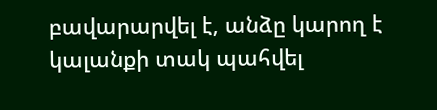բավարարվել է, անձը կարող է կալանքի տակ պահվել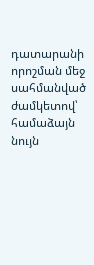դատարանի որոշման մեջ սահմանված ժամկետով՝ համաձայն նույն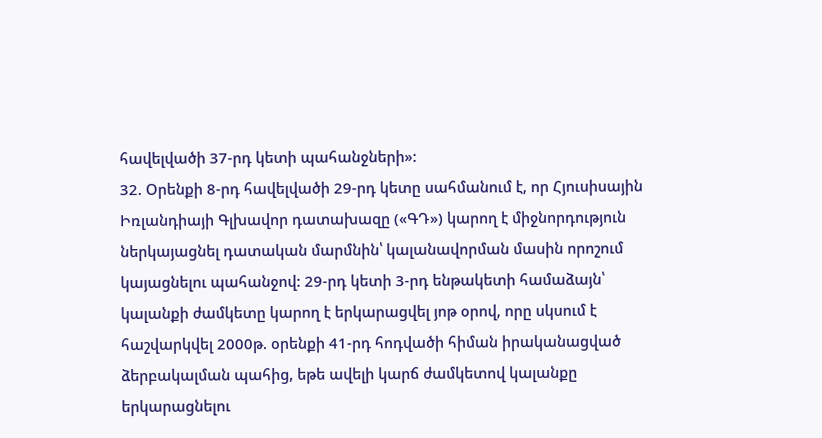հավելվածի 37-րդ կետի պահանջների»:
32. Օրենքի 8-րդ հավելվածի 29-րդ կետը սահմանում է, որ Հյուսիսային Իռլանդիայի Գլխավոր դատախազը («ԳԴ») կարող է միջնորդություն ներկայացնել դատական մարմնին՝ կալանավորման մասին որոշում կայացնելու պահանջով: 29-րդ կետի 3-րդ ենթակետի համաձայն՝ կալանքի ժամկետը կարող է երկարացվել յոթ օրով, որը սկսում է հաշվարկվել 2000թ. օրենքի 41-րդ հոդվածի հիման իրականացված ձերբակալման պահից, եթե ավելի կարճ ժամկետով կալանքը երկարացնելու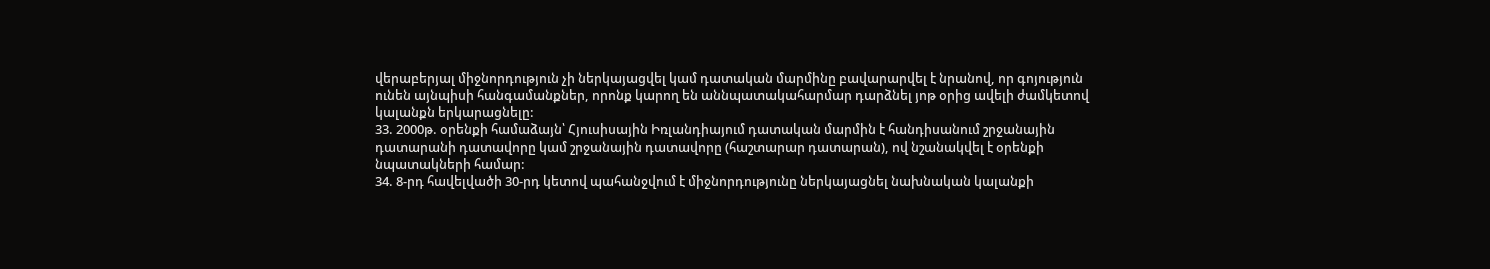վերաբերյալ միջնորդություն չի ներկայացվել կամ դատական մարմինը բավարարվել է նրանով, որ գոյություն ունեն այնպիսի հանգամանքներ, որոնք կարող են աննպատակահարմար դարձնել յոթ օրից ավելի ժամկետով կալանքն երկարացնելը:
33. 2000թ. օրենքի համաձայն՝ Հյուսիսային Իռլանդիայում դատական մարմին է հանդիսանում շրջանային դատարանի դատավորը կամ շրջանային դատավորը (հաշտարար դատարան), ով նշանակվել է օրենքի նպատակների համար:
34. 8-րդ հավելվածի 30-րդ կետով պահանջվում է միջնորդությունը ներկայացնել նախնական կալանքի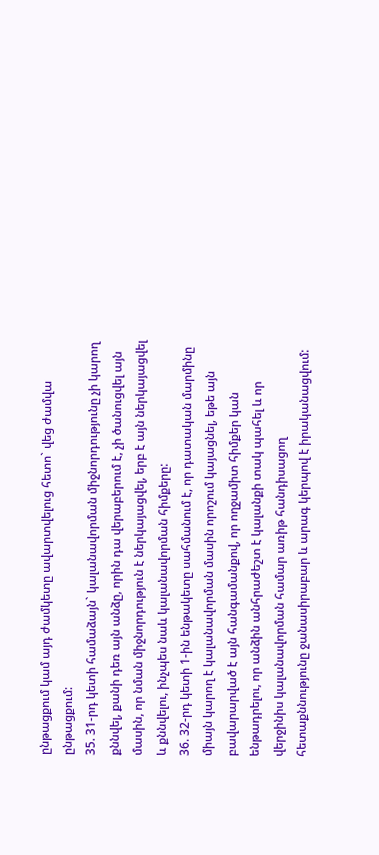ընթացքում կամ այդ ժամկետը ավարտվելուց հետո` վեց ժամվա ընթացքում:
35. 31-րդ կետի համաձայն` կալանավորման միջնորդությունը չի կարող քննվել, քանի դեռ այն անձը, որին դա վերաբերում է, չի ծանուցվել այն մասին, որ նման միջնորդություն է ներկայացվել, երբ է այն ներկայացվել և քննվելու, ինչպես նաև կալանավորման հիմքերը:
36. 32-րդ կետի 1-ին ենթակետը սահմանում է, որ դատական մարմինը միայն կարող է կալանավորման մասին որոշում կայացնել, եթե այն բավարարված է այն հանգամանքով, որ ողջամիտ հիմքեր կան ենթադրելու, որ անձին անհրաժեշտ է կալանքի տակ պահել և որ վերջինիս կալանավորման համար առիթ հանդիսացող հետաքննությունը ջանասիրաբար և արագ կերպով է իրականացվում: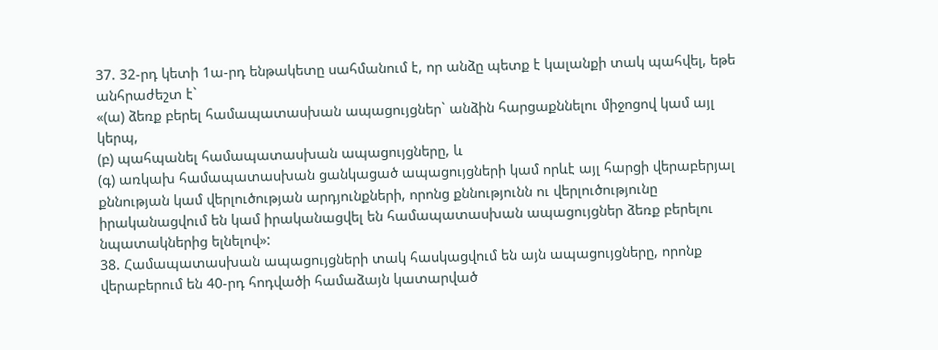37. 32-րդ կետի 1ա-րդ ենթակետը սահմանում է, որ անձը պետք է կալանքի տակ պահվել, եթե անհրաժեշտ է`
«(ա) ձեռք բերել համապատասխան ապացույցներ` անձին հարցաքննելու միջոցով կամ այլ կերպ,
(բ) պահպանել համապատասխան ապացույցները, և
(գ) առկախ համապատասխան ցանկացած ապացույցների կամ որևէ այլ հարցի վերաբերյալ քննության կամ վերլուծության արդյունքների, որոնց քննությունն ու վերլուծությունը իրականացվում են կամ իրականացվել են համապատասխան ապացույցներ ձեռք բերելու նպատակներից ելնելով»:
38. Համապատասխան ապացույցների տակ հասկացվում են այն ապացույցները, որոնք վերաբերում են 40-րդ հոդվածի համաձայն կատարված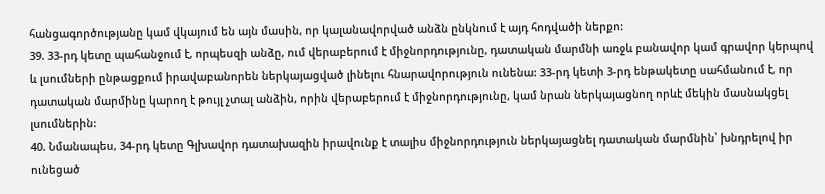հանցագործությանը կամ վկայում են այն մասին, որ կալանավորված անձն ընկնում է այդ հոդվածի ներքո:
39. 33-րդ կետը պահանջում է, որպեսզի անձը, ում վերաբերում է միջնորդությունը, դատական մարմնի առջև բանավոր կամ գրավոր կերպով և լսումների ընթացքում իրավաբանորեն ներկայացված լինելու հնարավորություն ունենա: 33-րդ կետի 3-րդ ենթակետը սահմանում է, որ դատական մարմինը կարող է թույլ չտալ անձին, որին վերաբերում է միջնորդությունը, կամ նրան ներկայացնող որևէ մեկին մասնակցել լսումներին:
40. Նմանապես, 34-րդ կետը Գլխավոր դատախազին իրավունք է տալիս միջնորդություն ներկայացնել դատական մարմնին՝ խնդրելով իր ունեցած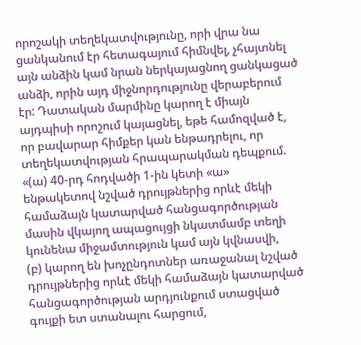որոշակի տեղեկատվությունը, որի վրա նա ցանկանում էր հետագայում հիմնվել, չհայտնել այն անձին կամ նրան ներկայացնող ցանկացած անձի, որին այդ միջնորդությունը վերաբերում էր: Դատական մարմինը կարող է միայն այդպիսի որոշում կայացնել, եթե համոզված է, որ բավարար հիմքեր կան ենթադրելու, որ տեղեկատվության հրապարակման դեպքում.
«(ա) 40-րդ հոդվածի 1-ին կետի «ա» ենթակետով նշված դրույթներից որևէ մեկի համաձայն կատարված հանցագործության մասին վկայող ապացույցի նկատմամբ տեղի կունենա միջամտություն կամ այն կվնասվի,
(բ) կարող են խոչընդոտներ առաջանալ նշված դրույթներից որևէ մեկի համաձայն կատարված հանցագործության արդյունքում ստացված գույքի ետ ստանալու հարցում,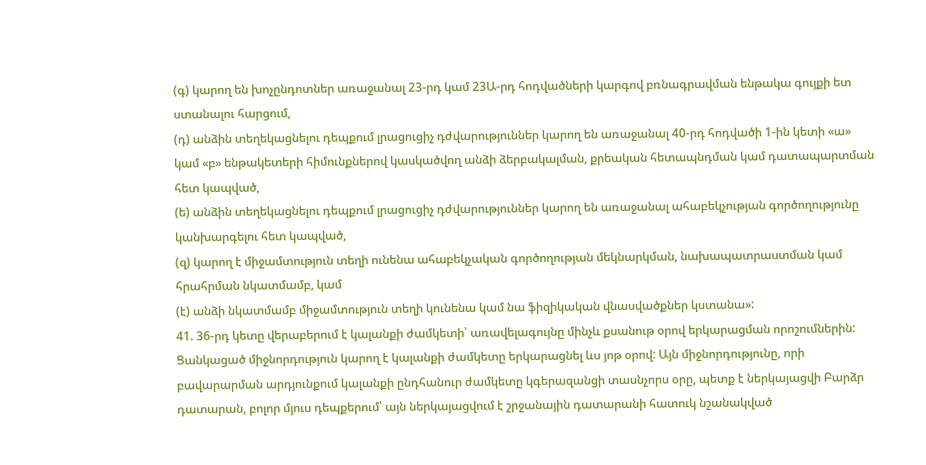(գ) կարող են խոչընդոտներ առաջանալ 23-րդ կամ 23Ա-րդ հոդվածների կարգով բռնագրավման ենթակա գույքի ետ ստանալու հարցում,
(դ) անձին տեղեկացնելու դեպքում լրացուցիչ դժվարություններ կարող են առաջանալ 40-րդ հոդվածի 1-ին կետի «ա» կամ «բ» ենթակետերի հիմունքներով կասկածվող անձի ձերբակալման, քրեական հետապնդման կամ դատապարտման հետ կապված,
(ե) անձին տեղեկացնելու դեպքում լրացուցիչ դժվարություններ կարող են առաջանալ ահաբեկչության գործողությունը կանխարգելու հետ կապված,
(զ) կարող է միջամտություն տեղի ունենա ահաբեկչական գործողության մեկնարկման, նախապատրաստման կամ հրահրման նկատմամբ, կամ
(է) անձի նկատմամբ միջամտություն տեղի կունենա կամ նա ֆիզիկական վնասվածքներ կստանա»:
41. 36-րդ կետը վերաբերում է կալանքի ժամկետի՝ առավելագույնը մինչև քսանութ օրով երկարացման որոշումներին: Ցանկացած միջնորդություն կարող է կալանքի ժամկետը երկարացնել ևս յոթ օրով: Այն միջնորդությունը, որի բավարարման արդյունքում կալանքի ընդհանուր ժամկետը կգերազանցի տասնչորս օրը, պետք է ներկայացվի Բարձր դատարան, բոլոր մյուս դեպքերում՝ այն ներկայացվում է շրջանային դատարանի հատուկ նշանակված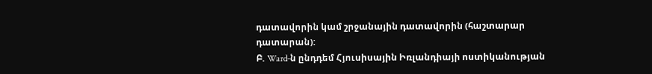դատավորին կամ շրջանային դատավորին (հաշտարար դատարան):
Բ. Ward-ն ընդդեմ Հյուսիսային Իռլանդիայի ոստիկանության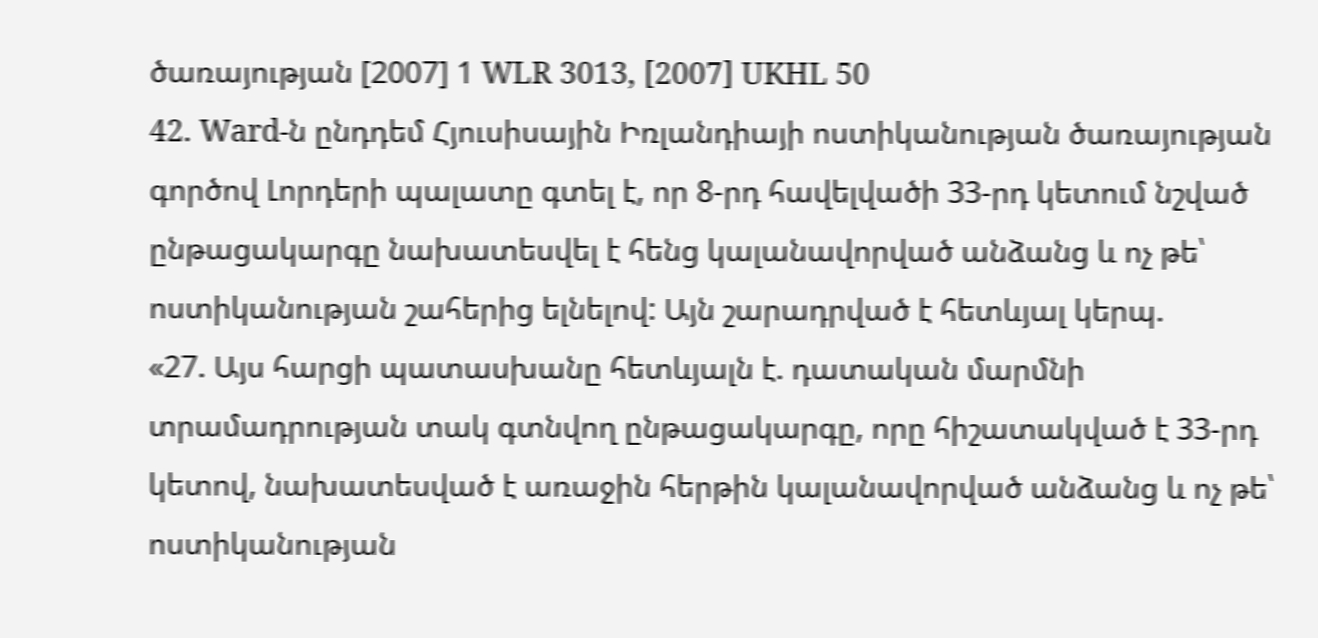ծառայության [2007] 1 WLR 3013, [2007] UKHL 50
42. Ward-ն ընդդեմ Հյուսիսային Իռլանդիայի ոստիկանության ծառայության գործով Լորդերի պալատը գտել է, որ 8-րդ հավելվածի 33-րդ կետում նշված ընթացակարգը նախատեսվել է հենց կալանավորված անձանց և ոչ թե՝ ոստիկանության շահերից ելնելով: Այն շարադրված է հետևյալ կերպ.
«27. Այս հարցի պատասխանը հետևյալն է. դատական մարմնի տրամադրության տակ գտնվող ընթացակարգը, որը հիշատակված է 33-րդ կետով, նախատեսված է առաջին հերթին կալանավորված անձանց և ոչ թե՝ ոստիկանության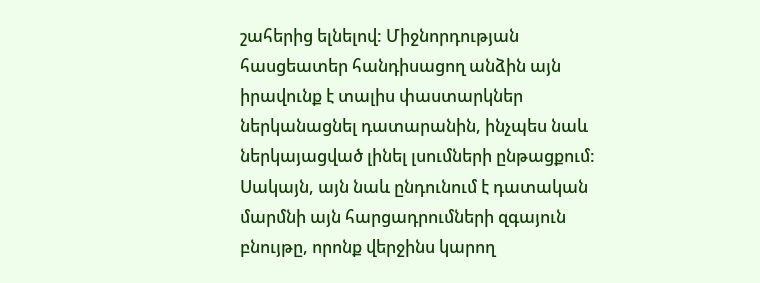շահերից ելնելով: Միջնորդության հասցեատեր հանդիսացող անձին այն իրավունք է տալիս փաստարկներ ներկանացնել դատարանին, ինչպես նաև ներկայացված լինել լսումների ընթացքում: Սակայն, այն նաև ընդունում է դատական մարմնի այն հարցադրումների զգայուն բնույթը, որոնք վերջինս կարող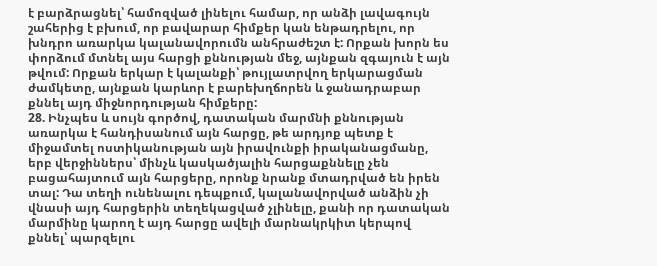է բարձրացնել՝ համոզված լինելու համար, որ անձի լավագույն շահերից է բխում, որ բավարար հիմքեր կան ենթադրելու, որ խնդրո առարկա կալանավորումն անհրաժեշտ է: Որքան խորն ես փորձում մտնել այս հարցի քննության մեջ, այնքան զգայուն է այն թվում: Որքան երկար է կալանքի՝ թույլատրվող երկարացման ժամկետը, այնքան կարևոր է բարեխղճորեն և ջանադրաբար քննել այդ միջնորդության հիմքերը:
28. Ինչպես և սույն գործով, դատական մարմնի քննության առարկա է հանդիսանում այն հարցը, թե արդյոք պետք է միջամտել ոստիկանության այն իրավունքի իրականացմանը, երբ վերջիններս՝ մինչև կասկածյալին հարցաքննելը չեն բացահայտում այն հարցերը, որոնք նրանք մտադրված են իրեն տալ: Դա տեղի ունենալու դեպքում, կալանավորված անձին չի վնասի այդ հարցերին տեղեկացված չլինելը, քանի որ դատական մարմինը կարող է այդ հարցը ավելի մարնակրկիտ կերպով քննել՝ պարզելու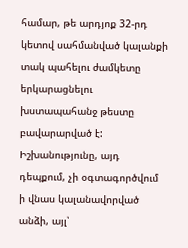համար, թե արդյոք 32-րդ կետով սահմանված կալանքի տակ պահելու ժամկետը երկարացնելու խստապահանջ թեստը բավարարված է: Իշխանությունը, այդ դեպքում, չի օգտագործվում ի վնաս կալանավորված անձի, այլ՝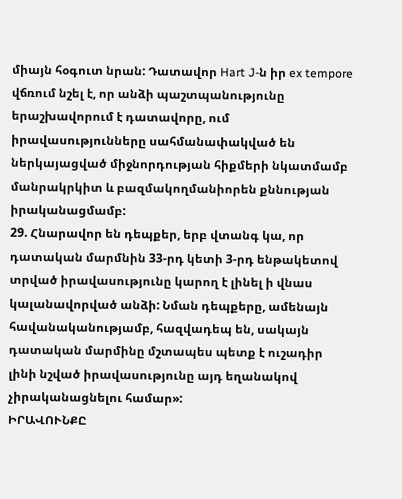միայն հօգուտ նրան: Դատավոր Hart J-ն իր ex tempore վճռում նշել է, որ անձի պաշտպանությունը երաշխավորում է դատավորը, ում իրավասությունները սահմանափակված են ներկայացված միջնորդության հիքմերի նկատմամբ մանրակրկիտ և բազմակողմանիորեն քննության իրականացմամբ:
29. Հնարավոր են դեպքեր, երբ վտանգ կա, որ դատական մարմնին 33-րդ կետի 3-րդ ենթակետով տրված իրավասությունը կարող է լինել ի վնաս կալանավորված անձի: Նման դեպքերը, ամենայն հավանականությամբ, հազվադեպ են, սակայն դատական մարմինը մշտապես պետք է ուշադիր լինի նշված իրավասությունը այդ եղանակով չիրականացնելու համար»:
ԻՐԱՎՈՒՆՔԸ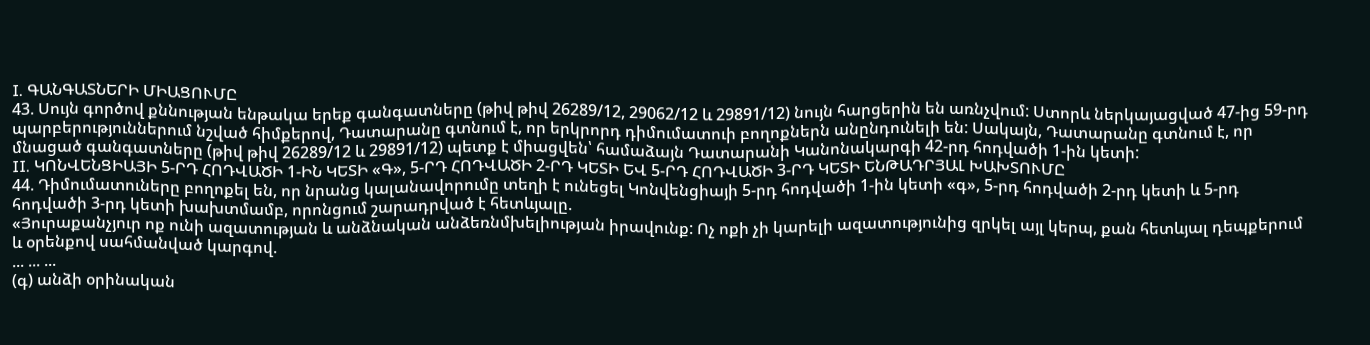I. ԳԱՆԳԱՏՆԵՐԻ ՄԻԱՑՈՒՄԸ
43. Սույն գործով քննության ենթակա երեք գանգատները (թիվ թիվ 26289/12, 29062/12 և 29891/12) նույն հարցերին են առնչվում: Ստորև ներկայացված 47-ից 59-րդ պարբերություններում նշված հիմքերով, Դատարանը գտնում է, որ երկրորդ դիմումատուի բողոքներն անընդունելի են: Սակայն, Դատարանը գտնում է, որ մնացած գանգատները (թիվ թիվ 26289/12 և 29891/12) պետք է միացվեն՝ համաձայն Դատարանի Կանոնակարգի 42-րդ հոդվածի 1-ին կետի:
II. ԿՈՆՎԵՆՑԻԱՅԻ 5-ՐԴ ՀՈԴՎԱԾԻ 1-ԻՆ ԿԵՏԻ «Գ», 5-ՐԴ ՀՈԴՎԱԾԻ 2-ՐԴ ԿԵՏԻ ԵՎ 5-ՐԴ ՀՈԴՎԱԾԻ 3-ՐԴ ԿԵՏԻ ԵՆԹԱԴՐՅԱԼ ԽԱԽՏՈՒՄԸ
44. Դիմումատուները բողոքել են, որ նրանց կալանավորումը տեղի է ունեցել Կոնվենցիայի 5-րդ հոդվածի 1-ին կետի «գ», 5-րդ հոդվածի 2-րդ կետի և 5-րդ հոդվածի 3-րդ կետի խախտմամբ, որոնցում շարադրված է հետևյալը.
«Յուրաքանչյուր ոք ունի ազատության և անձնական անձեռնմխելիության իրավունք: Ոչ ոքի չի կարելի ազատությունից զրկել այլ կերպ, քան հետևյալ դեպքերում և օրենքով սահմանված կարգով.
... ... ...
(գ) անձի օրինական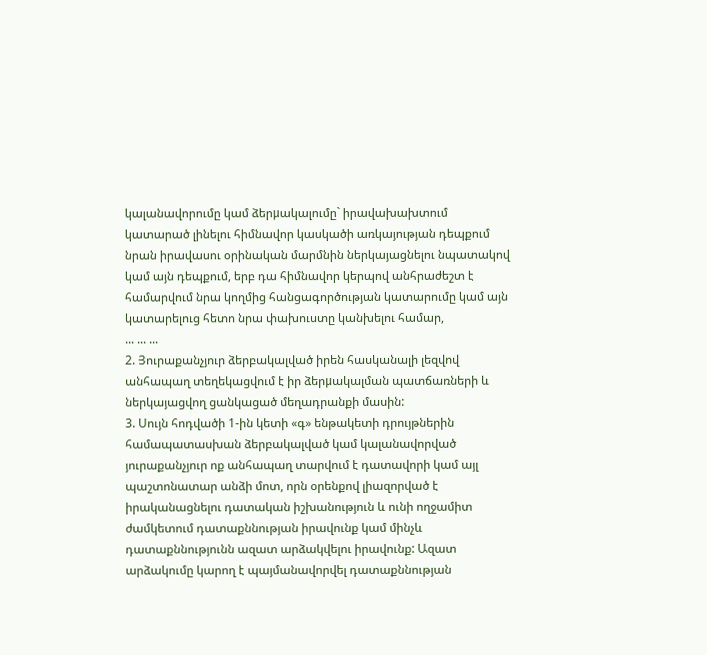կալանավորումը կամ ձերμակալումը` իրավախախտում կատարած լինելու հիմնավոր կասկածի առկայության դեպքում նրան իրավասու օրինական մարմնին ներկայացնելու նպատակով կամ այն դեպքում, երբ դա հիմնավոր կերպով անհրաժեշտ է համարվում նրա կողմից հանցագործության կատարումը կամ այն կատարելուց հետո նրա փախուստը կանխելու համար,
... ... ...
2. Յուրաքանչյուր ձերբակալված իրեն հասկանալի լեզվով անհապաղ տեղեկացվում է իր ձերμակալման պատճառների և ներկայացվող ցանկացած մեղադրանքի մասին:
3. Սույն հոդվածի 1-ին կետի «գ» ենթակետի դրույթներին համապատասխան ձերբակալված կամ կալանավորված յուրաքանչյուր ոք անհապաղ տարվում է դատավորի կամ այլ պաշտոնատար անձի մոտ, որն օրենքով լիազորված է իրականացնելու դատական իշխանություն և ունի ողջամիտ ժամկետում դատաքննության իրավունք կամ մինչև դատաքննությունն ազատ արձակվելու իրավունք: Ազատ արձակումը կարող է պայմանավորվել դատաքննության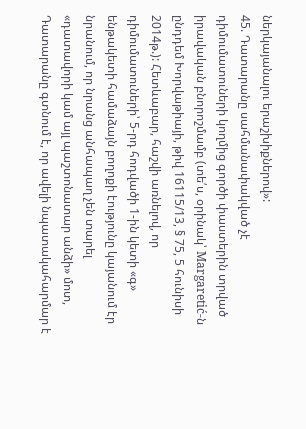ներկայանալու երաշխիքներով»:
45. Դատարանը սահմանափակված չէ դիմումատուների կողմից գործի փաստերին տրված իրավական բնորոշմամբ (տե՛ս, օրինակ՝ Margaretić-ն ընդդեմ Խորվաթիայի, թիվ 16115/13, § 75, 5 հունիսի 2014թ.): Հետևաբար, հաշվի առնելով, որ դիմումատուների՝ 5-րդ հոդվածի 1-ին կետի «գ» ենթակետի համաձայն բողոքի էությունը կայանում էր նրանում, որ նրանց անհապաղ չեն տարել «դատավորի կամ այլ պաշտոնատար անձի» մոտ, Դատարանը գտնում է, որ ավելի նպատակահարմար է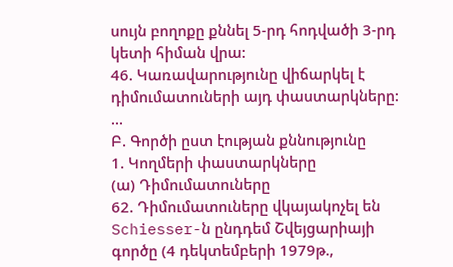սույն բողոքը քննել 5-րդ հոդվածի 3-րդ կետի հիման վրա:
46. Կառավարությունը վիճարկել է դիմումատուների այդ փաստարկները:
...
Բ. Գործի ըստ էության քննությունը
1. Կողմերի փաստարկները
(ա) Դիմումատուները
62. Դիմումատուները վկայակոչել են Schiesser-ն ընդդեմ Շվեյցարիայի գործը (4 դեկտեմբերի 1979թ.,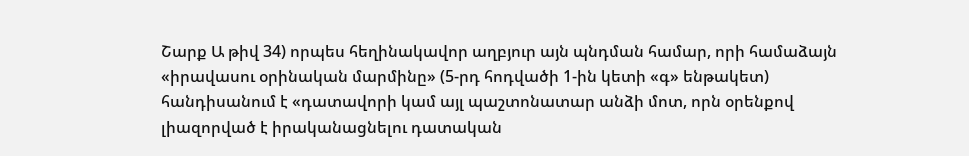Շարք Ա թիվ 34) որպես հեղինակավոր աղբյուր այն պնդման համար, որի համաձայն «իրավասու օրինական մարմինը» (5-րդ հոդվածի 1-ին կետի «գ» ենթակետ) հանդիսանում է «դատավորի կամ այլ պաշտոնատար անձի մոտ, որն օրենքով լիազորված է իրականացնելու դատական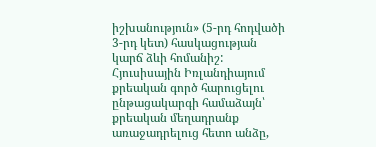իշխանություն» (5-րդ հոդվածի 3-րդ կետ) հասկացության կարճ ձևի հոմանիշ: Հյուսիսային Իռլանդիայում քրեական գործ հարուցելու ընթացակարգի համաձայն՝ քրեական մեղադրանք առաջադրելուց հետո անձը,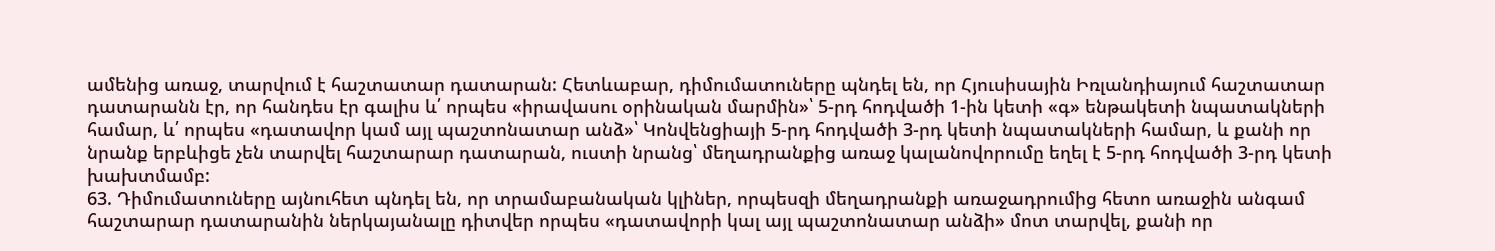ամենից առաջ, տարվում է հաշտատար դատարան: Հետևաբար, դիմումատուները պնդել են, որ Հյուսիսային Իռլանդիայում հաշտատար դատարանն էր, որ հանդես էր գալիս և՛ որպես «իրավասու օրինական մարմին»՝ 5-րդ հոդվածի 1-ին կետի «գ» ենթակետի նպատակների համար, և՛ որպես «դատավոր կամ այլ պաշտոնատար անձ»՝ Կոնվենցիայի 5-րդ հոդվածի 3-րդ կետի նպատակների համար, և քանի որ նրանք երբևիցե չեն տարվել հաշտարար դատարան, ուստի նրանց՝ մեղադրանքից առաջ կալանովորումը եղել է 5-րդ հոդվածի 3-րդ կետի խախտմամբ:
63. Դիմումատուները այնուհետ պնդել են, որ տրամաբանական կլիներ, որպեսզի մեղադրանքի առաջադրումից հետո առաջին անգամ հաշտարար դատարանին ներկայանալը դիտվեր որպես «դատավորի կալ այլ պաշտոնատար անձի» մոտ տարվել, քանի որ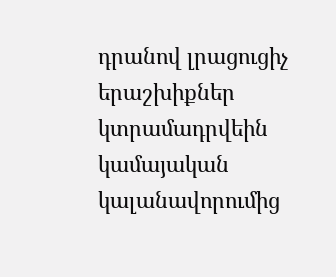դրանով լրացուցիչ երաշխիքներ կտրամադրվեին կամայական կալանավորումից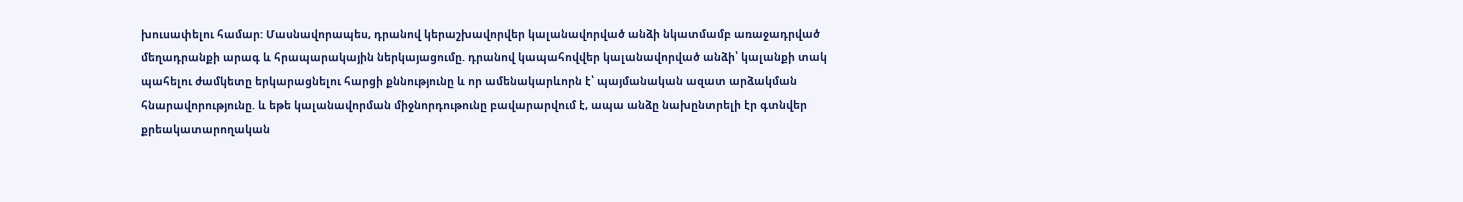խուսափելու համար: Մասնավորապես, դրանով կերաշխավորվեր կալանավորված անձի նկատմամբ առաջադրված մեղադրանքի արագ և հրապարակային ներկայացումը. դրանով կապահովվեր կալանավորված անձի՝ կալանքի տակ պահելու ժամկետը երկարացնելու հարցի քննությունը և որ ամենակարևորն է՝ պայմանական ազատ արձակման հնարավորությունը. և եթե կալանավորման միջնորդութունը բավարարվում է, ապա անձը նախընտրելի էր գտնվեր քրեակատարողական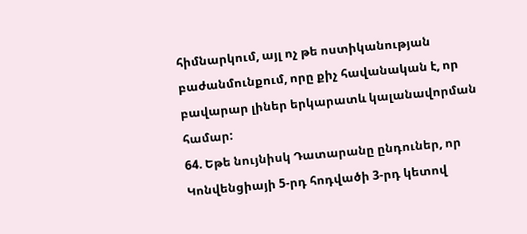հիմնարկում, այլ ոչ թե ոստիկանության բաժանմունքում, որը քիչ հավանական է, որ բավարար լիներ երկարատև կալանավորման համար:
64. Եթե նույնիսկ Դատարանը ընդուներ, որ Կոնվենցիայի 5-րդ հոդվածի 3-րդ կետով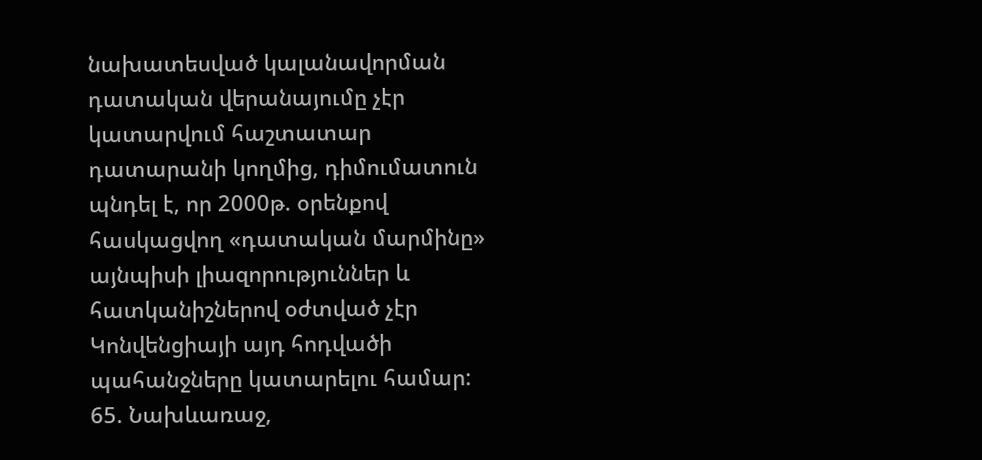նախատեսված կալանավորման դատական վերանայումը չէր կատարվում հաշտատար դատարանի կողմից, դիմումատուն պնդել է, որ 2000թ. օրենքով հասկացվող «դատական մարմինը» այնպիսի լիազորություններ և հատկանիշներով օժտված չէր Կոնվենցիայի այդ հոդվածի պահանջները կատարելու համար:
65. Նախևառաջ,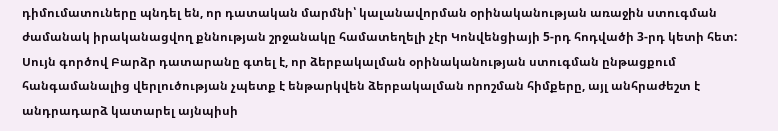դիմումատուները պնդել են, որ դատական մարմնի՝ կալանավորման օրինականության առաջին ստուգման ժամանակ իրականացվող քննության շրջանակը համատեղելի չէր Կոնվենցիայի 5-րդ հոդվածի 3-րդ կետի հետ: Սույն գործով Բարձր դատարանը գտել է, որ ձերբակալման օրինականության ստուգման ընթացքում հանգամանալից վերլուծության չպետք է ենթարկվեն ձերբակալման որոշման հիմքերը, այլ անհրաժեշտ է անդրադարձ կատարել այնպիսի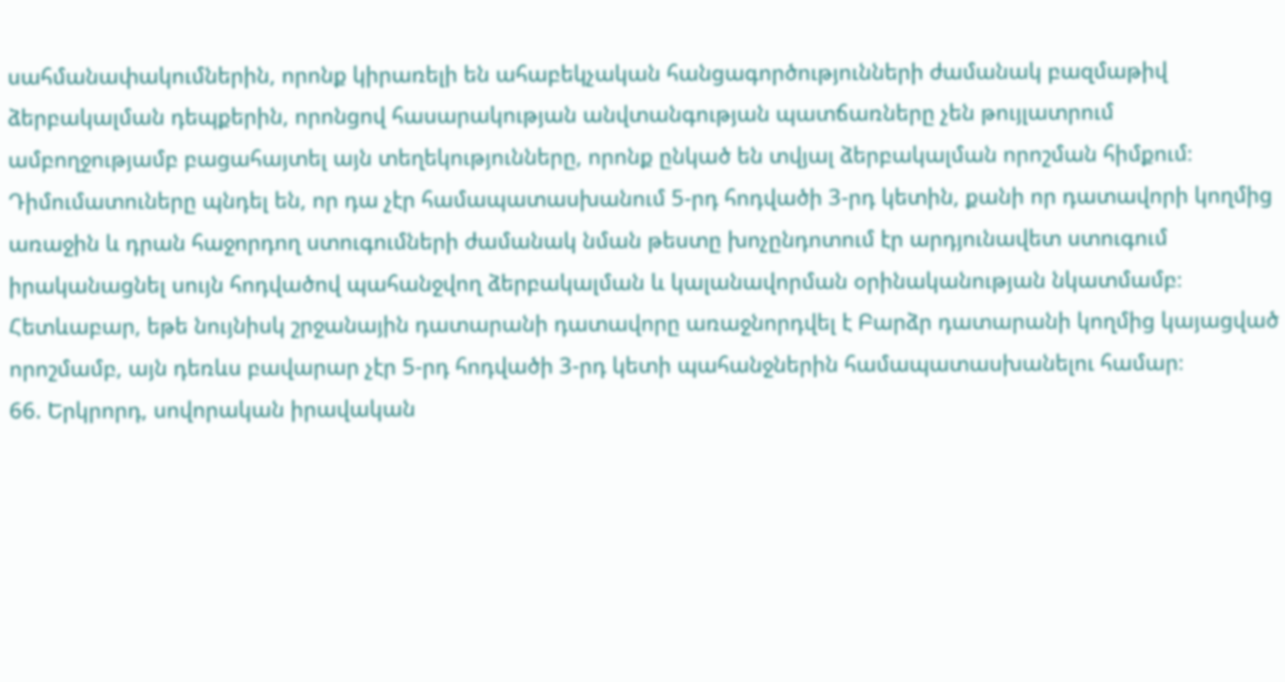սահմանափակումներին, որոնք կիրառելի են ահաբեկչական հանցագործությունների ժամանակ բազմաթիվ ձերբակալման դեպքերին, որոնցով հասարակության անվտանգության պատճառները չեն թույլատրում ամբողջությամբ բացահայտել այն տեղեկությունները, որոնք ընկած են տվյալ ձերբակալման որոշման հիմքում։ Դիմումատուները պնդել են, որ դա չէր համապատասխանում 5-րդ հոդվածի 3-րդ կետին, քանի որ դատավորի կողմից առաջին և դրան հաջորդող ստուգումների ժամանակ նման թեստը խոչընդոտում էր արդյունավետ ստուգում իրականացնել սույն հոդվածով պահանջվող ձերբակալման և կալանավորման օրինականության նկատմամբ։ Հետևաբար, եթե նույնիսկ շրջանային դատարանի դատավորը առաջնորդվել է Բարձր դատարանի կողմից կայացված որոշմամբ, այն դեռևս բավարար չէր 5-րդ հոդվածի 3-րդ կետի պահանջներին համապատասխանելու համար։
66. Երկրորդ, սովորական իրավական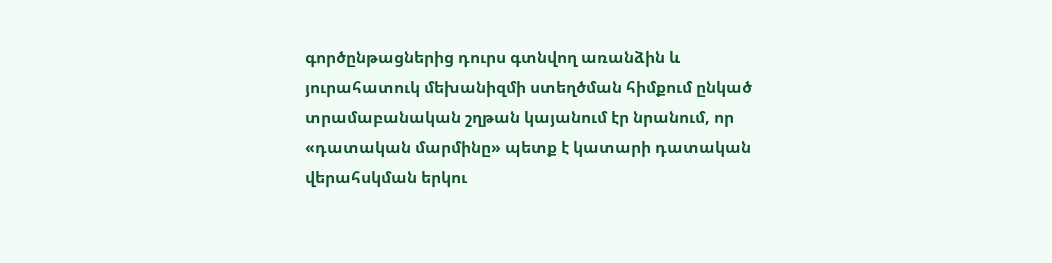գործընթացներից դուրս գտնվող առանձին և յուրահատուկ մեխանիզմի ստեղծման հիմքում ընկած տրամաբանական շղթան կայանում էր նրանում, որ «դատական մարմինը» պետք է կատարի դատական վերահսկման երկու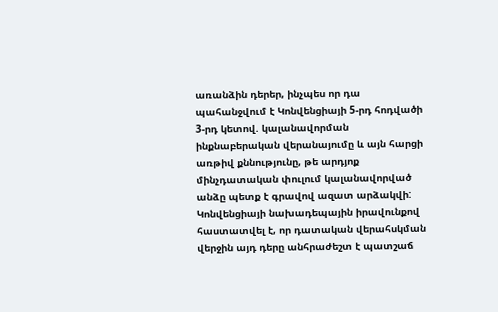առանձին դերեր, ինչպես որ դա պահանջվում է Կոնվենցիայի 5-րդ հոդվածի 3-րդ կետով. կալանավորման ինքնաբերական վերանայումը և այն հարցի առթիվ քննությունը, թե արդյոք մինչդատական փուլում կալանավորված անձը պետք է գրավով ազատ արձակվի: Կոնվենցիայի նախադեպային իրավունքով հաստատվել է, որ դատական վերահսկման վերջին այդ դերը անհրաժեշտ է պատշաճ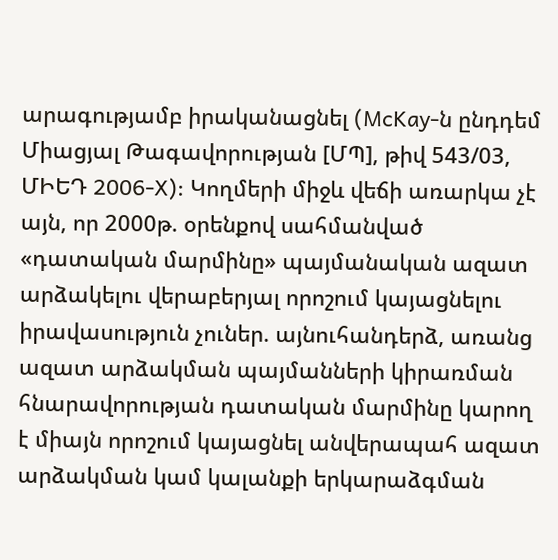արագությամբ իրականացնել (McKay-ն ընդդեմ Միացյալ Թագավորության [ՄՊ], թիվ 543/03, ՄԻԵԴ 2006‑X): Կողմերի միջև վեճի առարկա չէ այն, որ 2000թ. օրենքով սահմանված «դատական մարմինը» պայմանական ազատ արձակելու վերաբերյալ որոշում կայացնելու իրավասություն չուներ. այնուհանդերձ, առանց ազատ արձակման պայմանների կիրառման հնարավորության դատական մարմինը կարող է միայն որոշում կայացնել անվերապահ ազատ արձակման կամ կալանքի երկարաձգման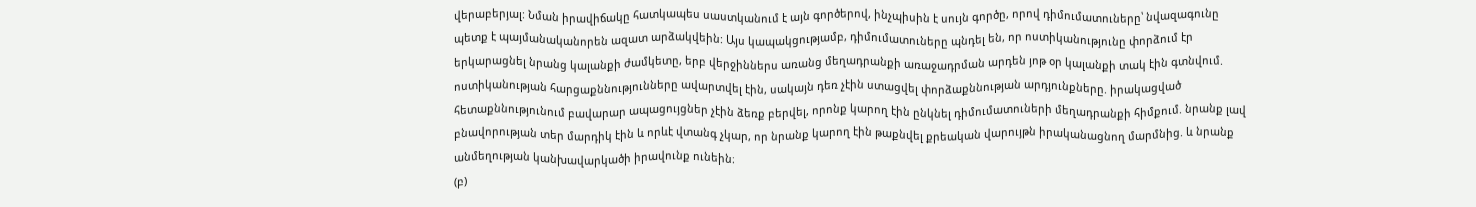վերաբերյալ: Նման իրավիճակը հատկապես սաստկանում է այն գործերով, ինչպիսին է սույն գործը, որով դիմումատուները՝ նվազագունը պետք է պայմանականորեն ազատ արձակվեին: Այս կապակցությամբ, դիմումատուները պնդել են, որ ոստիկանությունը փորձում էր երկարացնել նրանց կալանքի ժամկետը, երբ վերջիններս առանց մեղադրանքի առաջադրման արդեն յոթ օր կալանքի տակ էին գտնվում. ոստիկանության հարցաքննությունները ավարտվել էին, սակայն դեռ չէին ստացվել փորձաքննության արդյունքները. իրակացված հետաքննությունում բավարար ապացույցներ չէին ձեռք բերվել, որոնք կարող էին ընկնել դիմումատուների մեղադրանքի հիմքում. նրանք լավ բնավորության տեր մարդիկ էին և որևէ վտանգ չկար, որ նրանք կարող էին թաքնվել քրեական վարույթն իրականացնող մարմնից. և նրանք անմեղության կանխավարկածի իրավունք ունեին։
(բ)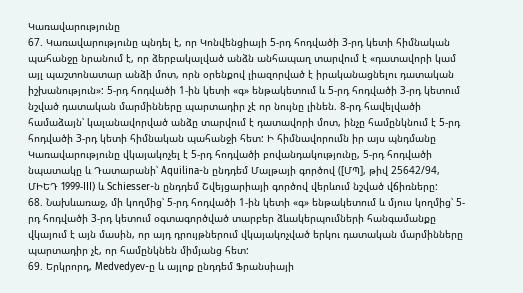Կառավարությունը
67. Կառավարությունը պնդել է, որ Կոնվենցիայի 5-րդ հոդվածի 3-րդ կետի հիմնական պահանջը նրանում է, որ ձերբակալված անձն անհապաղ տարվում է «դատավորի կամ այլ պաշտոնատար անձի մոտ, որն օրենքով լիազորված է իրականացնելու դատական իշխանություն»: 5-րդ հոդվածի 1-ին կետի «գ» ենթակետում և 5-րդ հոդվածի 3-րդ կետում նշված դատական մարմինները պարտադիր չէ որ նույնը լինեն. 8-րդ հավելվածի համաձայն՝ կալանավորված անձը տարվում է դատավորի մոտ, ինչը համընկնում է 5-րդ հոդվածի 3-րդ կետի հիմնական պահանջի հետ: Ի հիմնավորումն իր այս պնդմանը Կառավարությունը վկայակոչել է 5-րդ հոդվածի բովանդակությունը, 5-րդ հոդվածի նպատակը և Դատարանի՝ Aquilina-ն ընդդեմ Մալթայի գործով ([ՄՊ], թիվ 25642/94, ՄԻԵԴ 1999‑III) և Schiesser-ն ընդդեմ Շվեյցարիայի գործով վերևում նշված վճիռները:
68. Նախևառաջ, մի կողմից՝ 5-րդ հոդվածի 1-ին կետի «գ» ենթակետում և մյուս կողմից՝ 5-րդ հոդվածի 3-րդ կետում օգտագործված տարբեր ձևակերպումների հանգամանքը վկայում է այն մասին, որ այդ դրույթներում վկայակոչված երկու դատական մարմինները պարտադիր չէ, որ համընկնեն միմյանց հետ:
69. Երկրորդ, Medvedyev-ը և այլոք ընդդեմ Ֆրանսիայի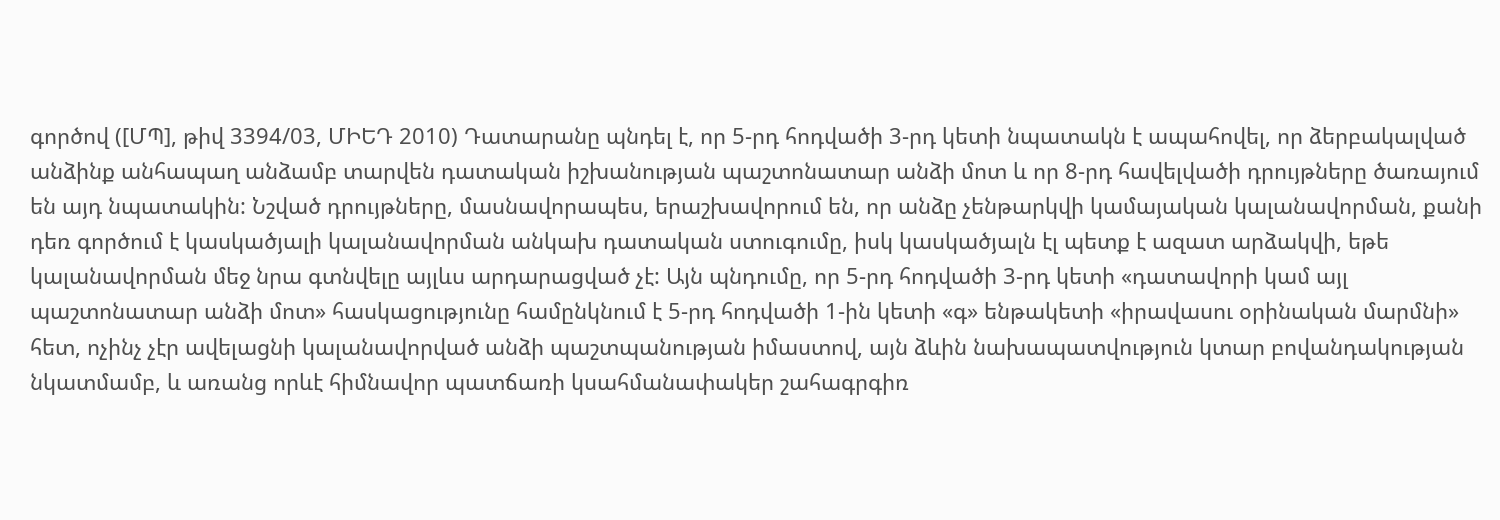գործով ([ՄՊ], թիվ 3394/03, ՄԻԵԴ 2010) Դատարանը պնդել է, որ 5-րդ հոդվածի 3-րդ կետի նպատակն է ապահովել, որ ձերբակալված անձինք անհապաղ անձամբ տարվեն դատական իշխանության պաշտոնատար անձի մոտ և որ 8-րդ հավելվածի դրույթները ծառայում են այդ նպատակին: Նշված դրույթները, մասնավորապես, երաշխավորում են, որ անձը չենթարկվի կամայական կալանավորման, քանի դեռ գործում է կասկածյալի կալանավորման անկախ դատական ստուգումը, իսկ կասկածյալն էլ պետք է ազատ արձակվի, եթե կալանավորման մեջ նրա գտնվելը այլևս արդարացված չէ: Այն պնդումը, որ 5-րդ հոդվածի 3-րդ կետի «դատավորի կամ այլ պաշտոնատար անձի մոտ» հասկացությունը համընկնում է 5-րդ հոդվածի 1-ին կետի «գ» ենթակետի «իրավասու օրինական մարմնի» հետ, ոչինչ չէր ավելացնի կալանավորված անձի պաշտպանության իմաստով, այն ձևին նախապատվություն կտար բովանդակության նկատմամբ, և առանց որևէ հիմնավոր պատճառի կսահմանափակեր շահագրգիռ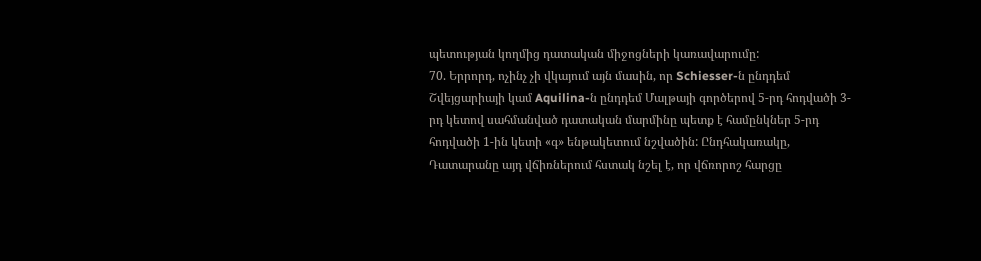պետության կողմից դատական միջոցների կառավարումը:
70. Երրորդ, ոչինչ չի վկայում այն մասին, որ Schiesser-ն ընդդեմ Շվեյցարիայի կամ Aquilina-ն ընդդեմ Մալթայի գործերով 5-րդ հոդվածի 3-րդ կետով սահմանված դատական մարմինը պետք է համընկներ 5-րդ հոդվածի 1-ին կետի «գ» ենթակետում նշվածին: Ընդհակառակը, Դատարանը այդ վճիռներում հստակ նշել է, որ վճռորոշ հարցը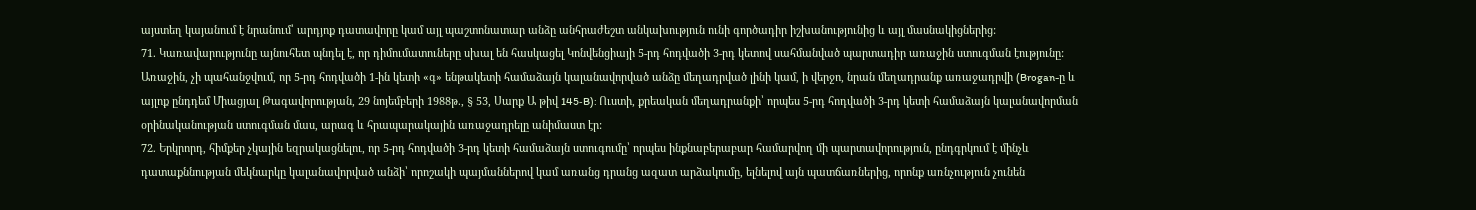այստեղ կայանում է նրանում՝ արդյոք դատավորը կամ այլ պաշտոնատար անձը անհրաժեշտ անկախություն ունի գործադիր իշխանությունից և այլ մասնակիցներից:
71. Կառավարությունը այնուհետ պնդել է, որ դիմումատուները սխալ են հասկացել Կոնվենցիայի 5-րդ հոդվածի 3-րդ կետով սահմանված պարտադիր առաջին ստուգման էությունը: Առաջին, չի պահանջվում, որ 5-րդ հոդվածի 1-ին կետի «գ» ենթակետի համաձայն կալանավորված անձը մեղադրված լինի կամ, ի վերջո, նրան մեղադրանք առաջադրվի (Brogan-ը և այլոք ընդդեմ Միացյալ Թագավորության, 29 նոյեմբերի 1988թ., § 53, Սարք Ա թիվ 145‑B): Ուստի, քրեական մեղադրանքի՝ որպես 5-րդ հոդվածի 3-րդ կետի համաձայն կալանավորման օրինականության ստուգման մաս, արագ և հրապարակային առաջադրելը անիմաստ էր:
72. Երկրորդ, հիմքեր չկային եզրակացնելու, որ 5-րդ հոդվածի 3-րդ կետի համաձայն ստուգումը՝ որպես ինքնաբերաբար համարվող մի պարտավորություն, ընդգրկում է մինչև դատաքննության մեկնարկը կալանավորված անձի՝ որոշակի պայմաններով կամ առանց դրանց ազատ արձակումը, ելնելով այն պատճառներից, որոնք առնչություն չունեն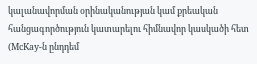կալանավորման օրինականության կամ քրեական հանցագործություն կատարելու հիմնավոր կասկածի հետ (McKay-ն ընդդեմ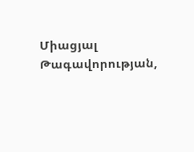Միացյալ Թագավորության,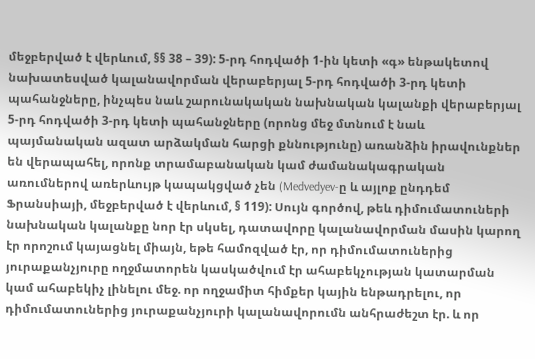մեջբերված է վերևում, §§ 38 – 39): 5-րդ հոդվածի 1-ին կետի «գ» ենթակետով նախատեսված կալանավորման վերաբերյալ 5-րդ հոդվածի 3-րդ կետի պահանջները, ինչպես նաև շարունակական նախնական կալանքի վերաբերյալ 5-րդ հոդվածի 3-րդ կետի պահանջները (որոնց մեջ մտնում է նաև պայմանական ազատ արձակման հարցի քննությունը) առանձին իրավունքներ են վերապահել, որոնք տրամաբանական կամ ժամանակագրական առումներով առերևույթ կապակցված չեն (Medvedyev-ը և այլոք ընդդեմ Ֆրանսիայի, մեջբերված է վերևում, § 119): Սույն գործով, թեև դիմումատուների նախնական կալանքը նոր էր սկսել, դատավորը կալանավորման մասին կարող էր որոշում կայացնել միայն, եթե համոզված էր, որ դիմումատուներից յուրաքանչյուրը ողջմատորեն կասկածվում էր ահաբեկչության կատարման կամ ահաբեկիչ լինելու մեջ. որ ողջամիտ հիմքեր կային ենթադրելու, որ դիմումատուներից յուրաքանչյուրի կալանավորումն անհրաժեշտ էր. և որ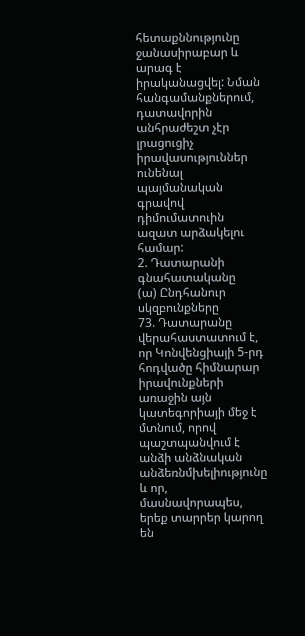հետաքննությունը ջանասիրաբար և արագ է իրականացվել: Նման հանգամանքներում, դատավորին անհրաժեշտ չէր լրացուցիչ իրավասություններ ունենալ պայմանական գրավով դիմումատուին ազատ արձակելու համար:
2. Դատարանի գնահատականը
(ա) Ընդհանուր սկզբունքները
73. Դատարանը վերահաստատում է, որ Կոնվենցիայի 5-րդ հոդվածը հիմնարար իրավունքների առաջին այն կատեգորիայի մեջ է մտնում, որով պաշտպանվում է անձի անձնական անձեռնմխելիությունը և որ, մասնավորապես, երեք տարրեր կարող են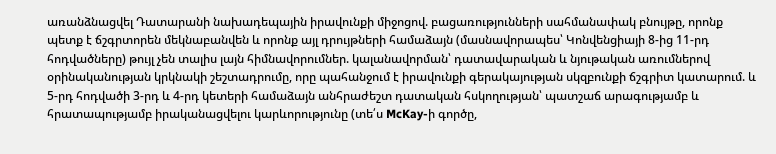առանձնացվել Դատարանի նախադեպային իրավունքի միջոցով. բացառությունների սահմանափակ բնույթը, որոնք պետք է ճշգրտորեն մեկնաբանվեն և որոնք այլ դրույթների համաձայն (մասնավորապես՝ Կոնվենցիայի 8-ից 11-րդ հոդվածները) թույլ չեն տալիս լայն հիմնավորումներ. կալանավորման՝ դատավարական և նյութական առումներով օրինականության կրկնակի շեշտադրումը, որը պահանջում է իրավունքի գերակայության սկզբունքի ճշգրիտ կատարում. և 5-րդ հոդվածի 3-րդ և 4-րդ կետերի համաձայն անհրաժեշտ դատական հսկողության՝ պատշաճ արագությամբ և հրատապությամբ իրականացվելու կարևորությունը (տե՛ս McKay-ի գործը,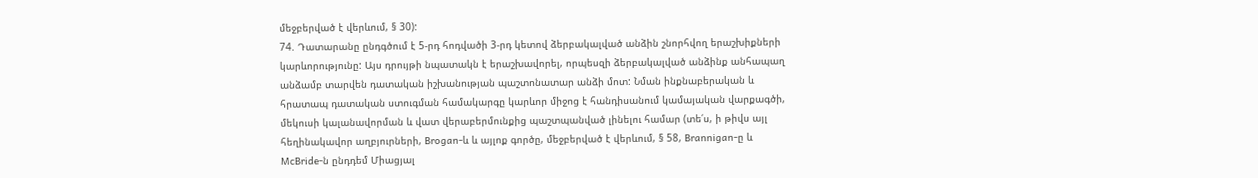մեջբերված է վերևում, § 30):
74. Դատարանը ընդգծում է 5-րդ հոդվածի 3-րդ կետով ձերբակալված անձին շնորհվող երաշխիքների կարևորությունը: Այս դրույթի նպատակն է երաշխավորել, որպեսզի ձերբակալված անձինք անհապաղ անձամբ տարվեն դատական իշխանության պաշտոնատար անձի մոտ: Նման ինքնաբերական և հրատապ դատական ստուգման համակարգը կարևոր միջոց է հանդիսանում կամայական վարքագծի, մեկուսի կալանավորման և վատ վերաբերմունքից պաշտպանված լինելու համար (տե՛ս, ի թիվս այլ հեղինակավոր աղբյուրների, Brogan-և և այլոք գործը, մեջբերված է վերևում, § 58, Brannigan-ը և McBride-ն ընդդեմ Միացյալ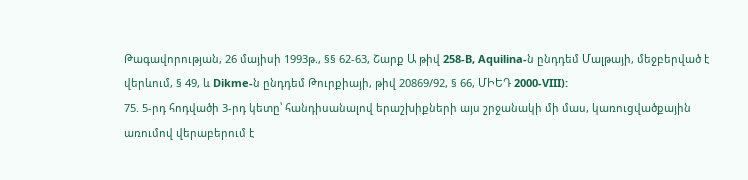Թագավորության, 26 մայիսի 1993թ., §§ 62‑63, Շարք Ա թիվ 258-B, Aquilina-ն ընդդեմ Մալթայի, մեջբերված է վերևում, § 49, և Dikme-ն ընդդեմ Թուրքիայի, թիվ 20869/92, § 66, ՄԻԵԴ 2000‑VIII):
75. 5-րդ հոդվածի 3-րդ կետը՝ հանդիսանալով երաշխիքների այս շրջանակի մի մաս, կառուցվածքային առումով վերաբերում է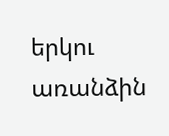երկու առանձին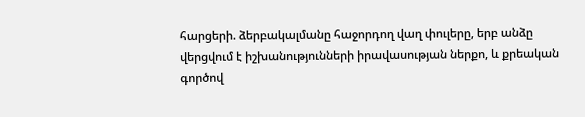հարցերի. ձերբակալմանը հաջորդող վաղ փուլերը, երբ անձը վերցվում է իշխանությունների իրավասության ներքո, և քրեական գործով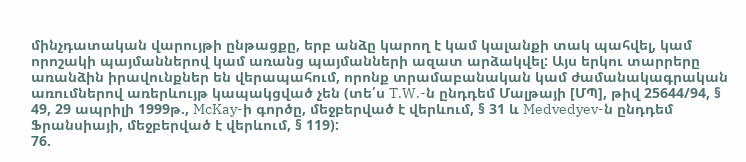մինչդատական վարույթի ընթացքը, երբ անձը կարող է կամ կալանքի տակ պահվել, կամ որոշակի պայմաններով կամ առանց պայմանների ազատ արձակվել: Այս երկու տարրերը առանձին իրավունքներ են վերապահում, որոնք տրամաբանական կամ ժամանակագրական առումներով առերևույթ կապակցված չեն (տե՛ս T.W.-ն ընդդեմ Մալթայի [ՄՊ], թիվ 25644/94, § 49, 29 ապրիլի 1999թ., McKay-ի գործը, մեջբերված է վերևում, § 31 և Medvedyev-ն ընդդեմ Ֆրանսիայի, մեջբերված է վերևում, § 119):
76.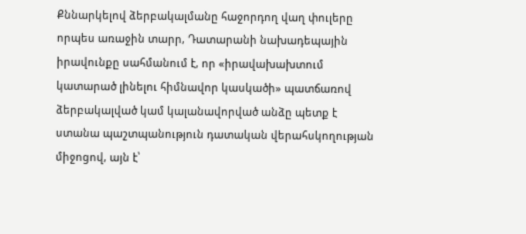Քննարկելով ձերբակալմանը հաջորդող վաղ փուլերը որպես առաջին տարր, Դատարանի նախադեպային իրավունքը սահմանում է, որ «իրավախախտում կատարած լինելու հիմնավոր կասկածի» պատճառով ձերբակալված կամ կալանավորված անձը պետք է ստանա պաշտպանություն դատական վերահսկողության միջոցով, այն է՝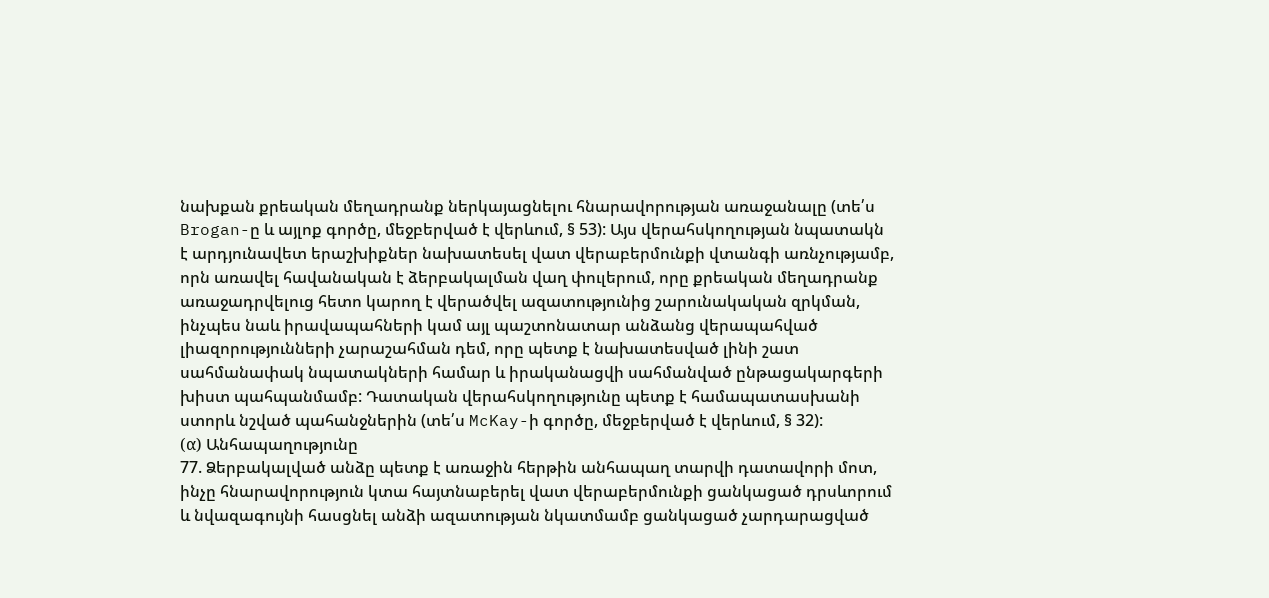նախքան քրեական մեղադրանք ներկայացնելու հնարավորության առաջանալը (տե՛ս Brogan-ը և այլոք գործը, մեջբերված է վերևում, § 53): Այս վերահսկողության նպատակն է արդյունավետ երաշխիքներ նախատեսել վատ վերաբերմունքի վտանգի առնչությամբ, որն առավել հավանական է ձերբակալման վաղ փուլերում, որը քրեական մեղադրանք առաջադրվելուց հետո կարող է վերածվել ազատությունից շարունակական զրկման, ինչպես նաև իրավապահների կամ այլ պաշտոնատար անձանց վերապահված լիազորությունների չարաշահման դեմ, որը պետք է նախատեսված լինի շատ սահմանափակ նպատակների համար և իրականացվի սահմանված ընթացակարգերի խիստ պահպանմամբ: Դատական վերահսկողությունը պետք է համապատասխանի ստորև նշված պահանջներին (տե՛ս McKay-ի գործը, մեջբերված է վերևում, § 32):
(α) Անհապաղությունը
77. Ձերբակալված անձը պետք է առաջին հերթին անհապաղ տարվի դատավորի մոտ, ինչը հնարավորություն կտա հայտնաբերել վատ վերաբերմունքի ցանկացած դրսևորում և նվազագույնի հասցնել անձի ազատության նկատմամբ ցանկացած չարդարացված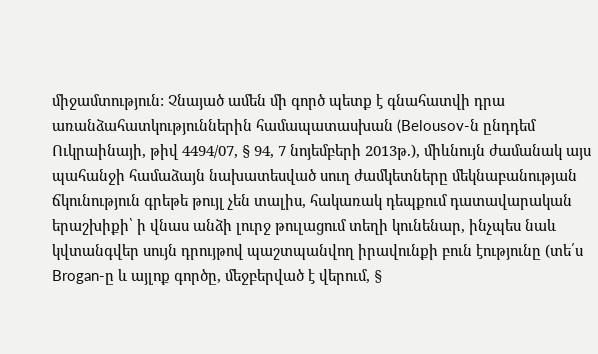միջամտություն: Չնայած ամեն մի գործ պետք է գնահատվի դրա առանձահատկություններին համապատասխան (Belousov-ն ընդդեմ Ուկրաինայի, թիվ 4494/07, § 94, 7 նոյեմբերի 2013թ.), միևնույն ժամանակ այս պահանջի համաձայն նախատեսված սուղ ժամկետները մեկնաբանության ճկունություն գրեթե թույլ չեն տալիս, հակառակ դեպքում դատավարական երաշխիքի՝ ի վնաս անձի լուրջ թուլացում տեղի կունենար, ինչպես նաև կվտանգվեր սույն դրույթով պաշտպանվող իրավունքի բուն էությունը (տե՛ս Brogan-ը և այլոք գործը, մեջբերված է վերում, §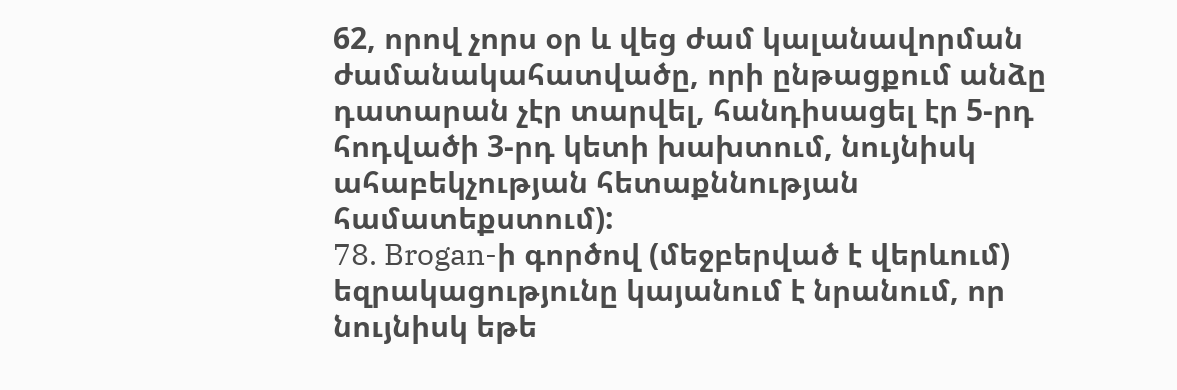62, որով չորս օր և վեց ժամ կալանավորման ժամանակահատվածը, որի ընթացքում անձը դատարան չէր տարվել, հանդիսացել էր 5-րդ հոդվածի 3-րդ կետի խախտում, նույնիսկ ահաբեկչության հետաքննության համատեքստում):
78. Brogan-ի գործով (մեջբերված է վերևում) եզրակացությունը կայանում է նրանում, որ նույնիսկ եթե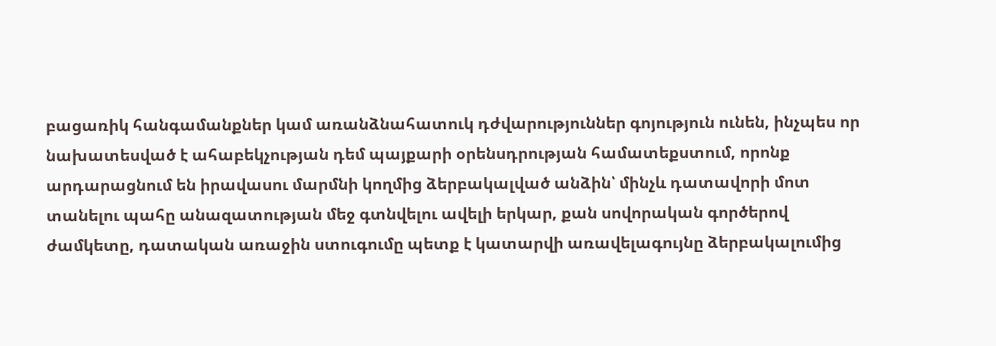բացառիկ հանգամանքներ կամ առանձնահատուկ դժվարություններ գոյություն ունեն, ինչպես որ նախատեսված է ահաբեկչության դեմ պայքարի օրենսդրության համատեքստում, որոնք արդարացնում են իրավասու մարմնի կողմից ձերբակալված անձին՝ մինչև դատավորի մոտ տանելու պահը անազատության մեջ գտնվելու ավելի երկար, քան սովորական գործերով ժամկետը, դատական առաջին ստուգումը պետք է կատարվի առավելագույնը ձերբակալումից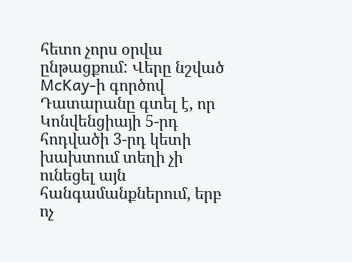հետո չորս օրվա ընթացքում: Վերը նշված McKay-ի գործով Դատարանը գտել է, որ Կոնվենցիայի 5-րդ հոդվածի 3-րդ կետի խախտում տեղի չի ունեցել այն հանգամանքներում, երբ ոչ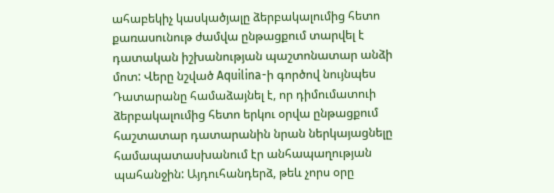ահաբեկիչ կասկածյալը ձերբակալումից հետո քառասունութ ժամվա ընթացքում տարվել է դատական իշխանության պաշտոնատար անձի մոտ: Վերը նշված Aquilina-ի գործով նույնպես Դատարանը համաձայնել է, որ դիմումատուի ձերբակալումից հետո երկու օրվա ընթացքում հաշտատար դատարանին նրան ներկայացնելը համապատասխանում էր անհապաղության պահանջին: Այդուհանդերձ, թեև չորս օրը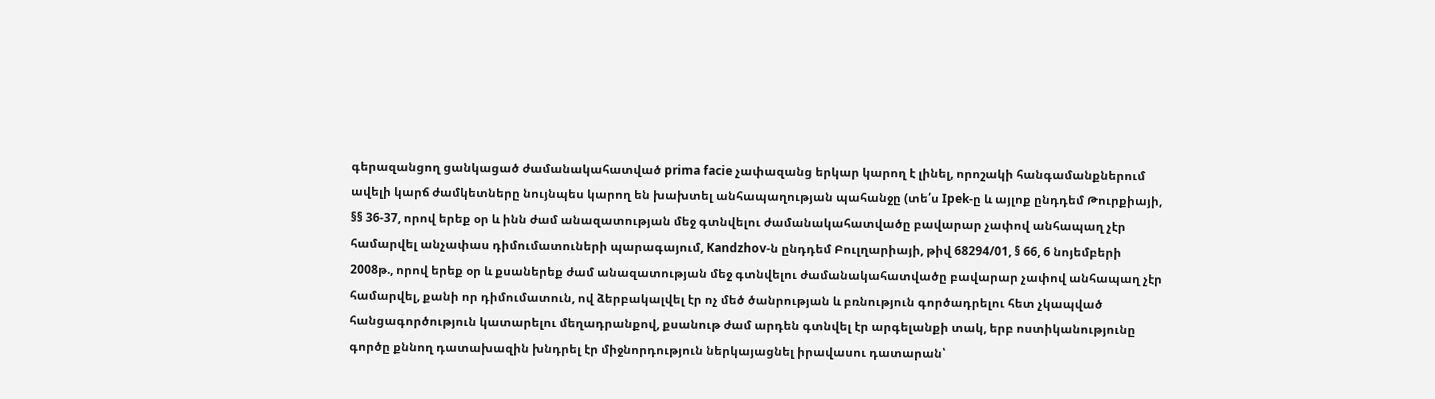գերազանցող ցանկացած ժամանակահատված prima facie չափազանց երկար կարող է լինել, որոշակի հանգամանքներում ավելի կարճ ժամկետները նույնպես կարող են խախտել անհապաղության պահանջը (տե՛ս Ipek-ը և այլոք ընդդեմ Թուրքիայի, §§ 36-37, որով երեք օր և ինն ժամ անազատության մեջ գտնվելու ժամանակահատվածը բավարար չափով անհապաղ չէր համարվել անչափաս դիմումատուների պարագայում, Kandzhov-ն ընդդեմ Բուլղարիայի, թիվ 68294/01, § 66, 6 նոյեմբերի 2008թ., որով երեք օր և քսաներեք ժամ անազատության մեջ գտնվելու ժամանակահատվածը բավարար չափով անհապաղ չէր համարվել, քանի որ դիմումատուն, ով ձերբակալվել էր ոչ մեծ ծանրության և բռնություն գործադրելու հետ չկապված հանցագործություն կատարելու մեղադրանքով, քսանութ ժամ արդեն գտնվել էր արգելանքի տակ, երբ ոստիկանությունը գործը քննող դատախազին խնդրել էր միջնորդություն ներկայացնել իրավասու դատարան՝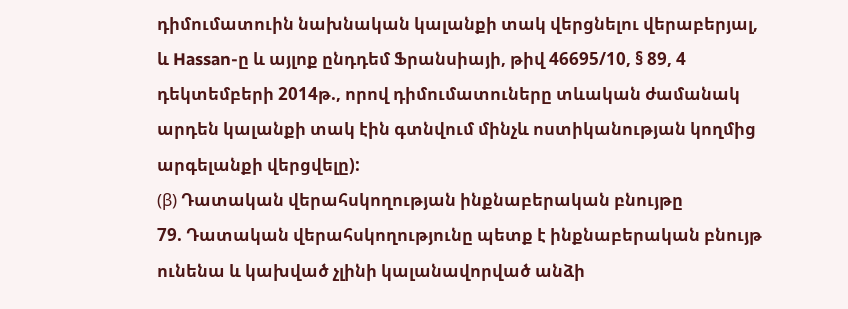դիմումատուին նախնական կալանքի տակ վերցնելու վերաբերյալ, և Hassan-ը և այլոք ընդդեմ Ֆրանսիայի, թիվ 46695/10, § 89, 4 դեկտեմբերի 2014թ., որով դիմումատուները տևական ժամանակ արդեն կալանքի տակ էին գտնվում մինչև ոստիկանության կողմից արգելանքի վերցվելը):
(β) Դատական վերահսկողության ինքնաբերական բնույթը
79. Դատական վերահսկողությունը պետք է ինքնաբերական բնույթ ունենա և կախված չլինի կալանավորված անձի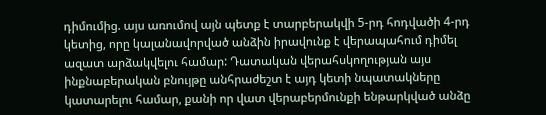դիմումից. այս առումով այն պետք է տարբերակվի 5-րդ հոդվածի 4-րդ կետից, որը կալանավորված անձին իրավունք է վերապահում դիմել ազատ արձակվելու համար: Դատական վերահսկողության այս ինքնաբերական բնույթը անհրաժեշտ է այդ կետի նպատակները կատարելու համար, քանի որ վատ վերաբերմունքի ենթարկված անձը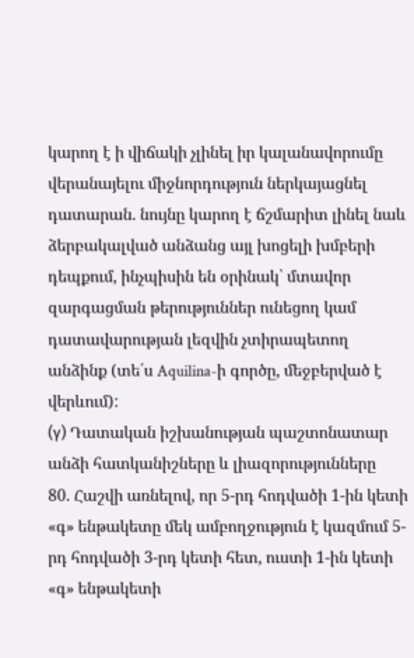կարող է ի վիճակի չլինել իր կալանավորումը վերանայելու միջնորդություն ներկայացնել դատարան. նույնը կարող է ճշմարիտ լինել նաև ձերբակալված անձանց այլ խոցելի խմբերի դեպքում, ինչպիսին են օրինակ՝ մտավոր զարգացման թերություններ ունեցող կամ դատավարության լեզվին չտիրապետող անձինք (տե՛ս Aquilina-ի գործը, մեջբերված է վերևում):
(γ) Դատական իշխանության պաշտոնատար անձի հատկանիշները և լիազորությունները
80. Հաշվի առնելով, որ 5-րդ հոդվածի 1-ին կետի «գ» ենթակետը մեկ ամբողջություն է կազմում 5-րդ հոդվածի 3-րդ կետի հետ, ուստի 1-ին կետի «գ» ենթակետի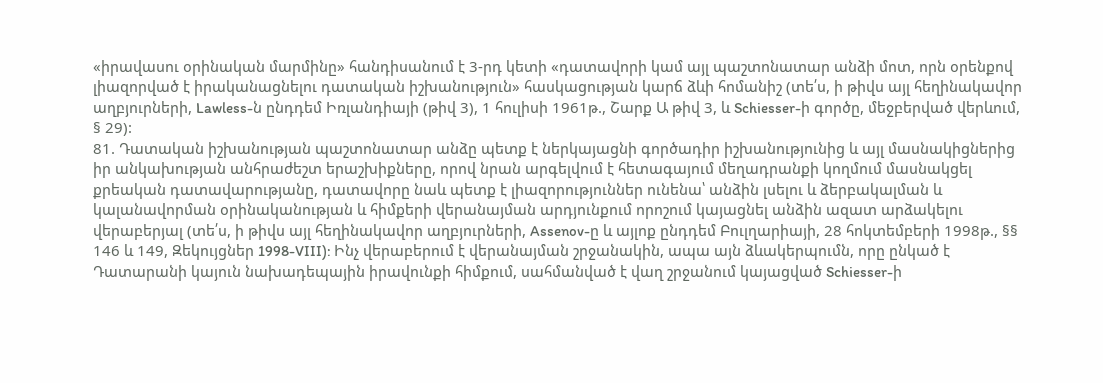«իրավասու օրինական մարմինը» հանդիսանում է 3-րդ կետի «դատավորի կամ այլ պաշտոնատար անձի մոտ, որն օրենքով լիազորված է իրականացնելու դատական իշխանություն» հասկացության կարճ ձևի հոմանիշ (տե՛ս, ի թիվս այլ հեղինակավոր աղբյուրների, Lawless-ն ընդդեմ Իռլանդիայի (թիվ 3), 1 հուլիսի 1961թ., Շարք Ա թիվ 3, և Schiesser-ի գործը, մեջբերված վերևում, § 29):
81. Դատական իշխանության պաշտոնատար անձը պետք է ներկայացնի գործադիր իշխանությունից և այլ մասնակիցներից իր անկախության անհրաժեշտ երաշխիքները, որով նրան արգելվում է հետագայում մեղադրանքի կողմում մասնակցել քրեական դատավարությանը, դատավորը նաև պետք է լիազորություններ ունենա՝ անձին լսելու և ձերբակալման և կալանավորման օրինականության և հիմքերի վերանայման արդյունքում որոշում կայացնել անձին ազատ արձակելու վերաբերյալ (տե՛ս, ի թիվս այլ հեղինակավոր աղբյուրների, Assenov-ը և այլոք ընդդեմ Բուլղարիայի, 28 հոկտեմբերի 1998թ., §§ 146 և 149, Զեկույցներ 1998-VIII): Ինչ վերաբերում է վերանայման շրջանակին, ապա այն ձևակերպումն, որը ընկած է Դատարանի կայուն նախադեպային իրավունքի հիմքում, սահմանված է վաղ շրջանում կայացված Schiesser-ի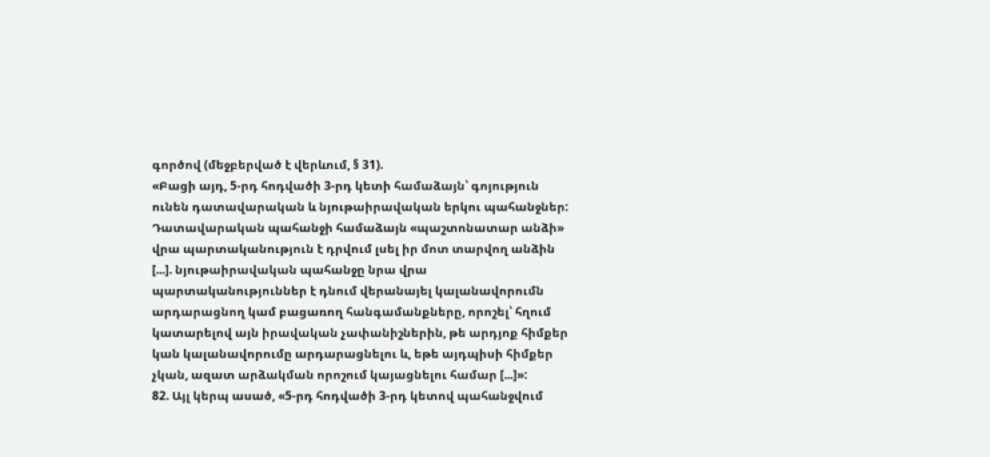գործով (մեջբերված է վերևում, § 31).
«Բացի այդ, 5-րդ հոդվածի 3-րդ կետի համաձայն՝ գոյություն ունեն դատավարական և նյութաիրավական երկու պահանջներ: Դատավարական պահանջի համաձայն «պաշտոնատար անձի» վրա պարտականություն է դրվում լսել իր մոտ տարվող անձին [...]. նյութաիրավական պահանջը նրա վրա պարտականություններ է դնում վերանայել կալանավորումն արդարացնող կամ բացառող հանգամանքները, որոշել՝ հղում կատարելով այն իրավական չափանիշներին, թե արդյոք հիմքեր կան կալանավորումը արդարացնելու և, եթե այդպիսի հիմքեր չկան, ազատ արձակման որոշում կայացնելու համար [...]»:
82. Այլ կերպ ասած, «5-րդ հոդվածի 3-րդ կետով պահանջվում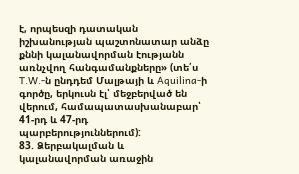է, որպեսզի դատական իշխանության պաշտոնատար անձը քննի կալանավորման էությանն առնչվող հանգամանքները» (տե՛ս T.W.-ն ընդդեմ Մալթայի և Aquilina-ի գործը, երկուսն էլ՝ մեջբերված են վերում, համապատասխանաբար՝ 41-րդ և 47-րդ պարբերություններում):
83. Ձերբակալման և կալանավորման առաջին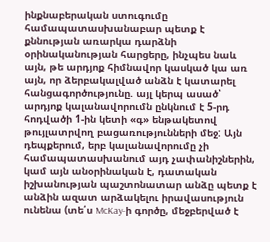ինքնաբերական ստուգումը համապատասխանաբար պետք է քննության առարկա դարձնի օրինականության հարցերը, ինչպես նաև այն, թե արդյոք հիմնավոր կասկած կա առ այն, որ ձերբակալված անձն է կատարել հանցագործությունը. այլ կերպ ասած՝ արդյոք կալանավորումն ընկնում է 5-րդ հոդվածի 1-ին կետի «գ» ենթակետով թույլատրվող բացառությունների մեջ: Այն դեպքերում, երբ կալանավորումը չի համապատասխանում այդ չափանիշներին, կամ այն անօրինական է, դատական իշխանության պաշտոնատար անձը պետք է անձին ազատ արձակելու իրավասություն ունենա (տե՛ս McKay-ի գործը, մեջբերված է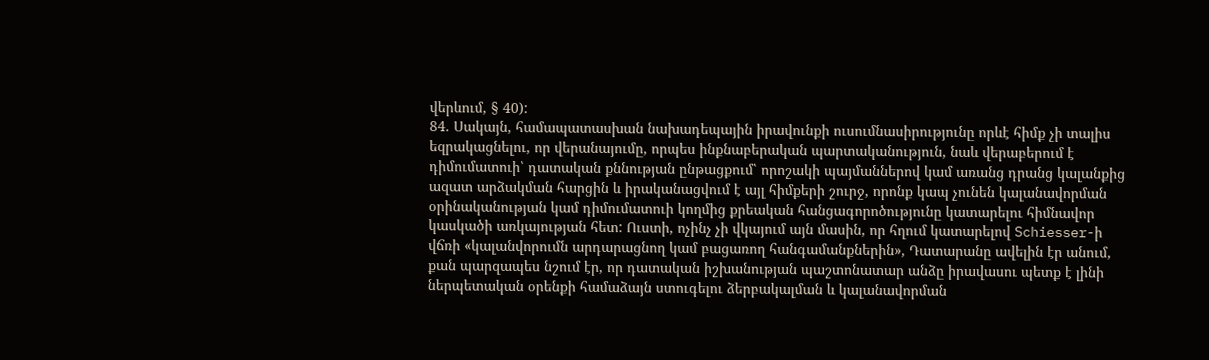վերևում, § 40):
84. Սակայն, համապատասխան նախադեպային իրավունքի ուսումնասիրությունը որևէ հիմք չի տալիս եզրակացնելու, որ վերանայումը, որպես ինքնաբերական պարտականություն, նաև վերաբերում է դիմումատուի՝ դատական քննության ընթացքում՝ որոշակի պայմաններով կամ առանց դրանց կալանքից ազատ արձակման հարցին և իրականացվում է այլ հիմքերի շուրջ, որոնք կապ չունեն կալանավորման օրինականության կամ դիմումատուի կողմից քրեական հանցագորոծությունը կատարելու հիմնավոր կասկածի առկայության հետ: Ուստի, ոչինչ չի վկայում այն մասին, որ հղում կատարելով Schiesser-ի վճռի «կալանվորումն արդարացնող կամ բացառող հանգամանքներին», Դատարանը ավելին էր անում, քան պարզապես նշում էր, որ դատական իշխանության պաշտոնատար անձը իրավասու պետք է լինի ներպետական օրենքի համաձայն ստուգելու ձերբակալման և կալանավորման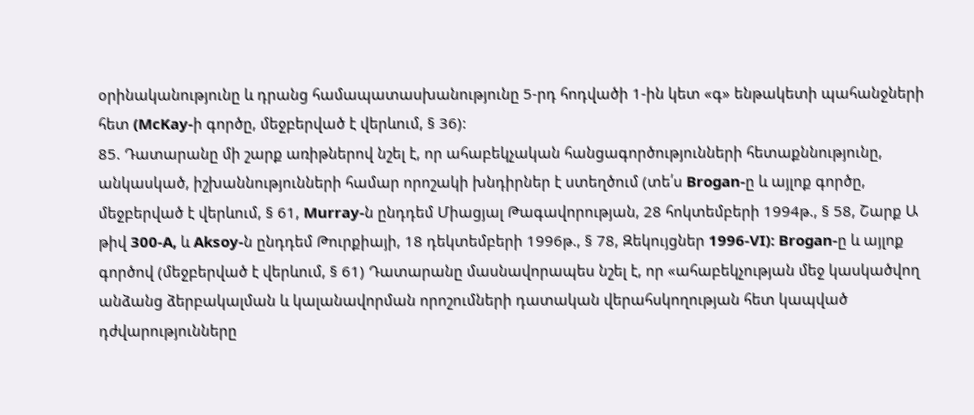օրինականությունը և դրանց համապատասխանությունը 5-րդ հոդվածի 1-ին կետ «գ» ենթակետի պահանջների հետ (McKay-ի գործը, մեջբերված է վերևում, § 36):
85. Դատարանը մի շարք առիթներով նշել է, որ ահաբեկչական հանցագործությունների հետաքննությունը, անկասկած, իշխաննությունների համար որոշակի խնդիրներ է ստեղծում (տե՛ս Brogan-ը և այլոք գործը, մեջբերված է վերևում, § 61, Murray-ն ընդդեմ Միացյալ Թագավորության, 28 հոկտեմբերի 1994թ., § 58, Շարք Ա թիվ 300-A, և Aksoy-ն ընդդեմ Թուրքիայի, 18 դեկտեմբերի 1996թ., § 78, Զեկույցներ 1996-VI): Brogan-ը և այլոք գործով (մեջբերված է վերևում, § 61) Դատարանը մասնավորապես նշել է, որ «ահաբեկչության մեջ կասկածվող անձանց ձերբակալման և կալանավորման որոշումների դատական վերահսկողության հետ կապված դժվարությունները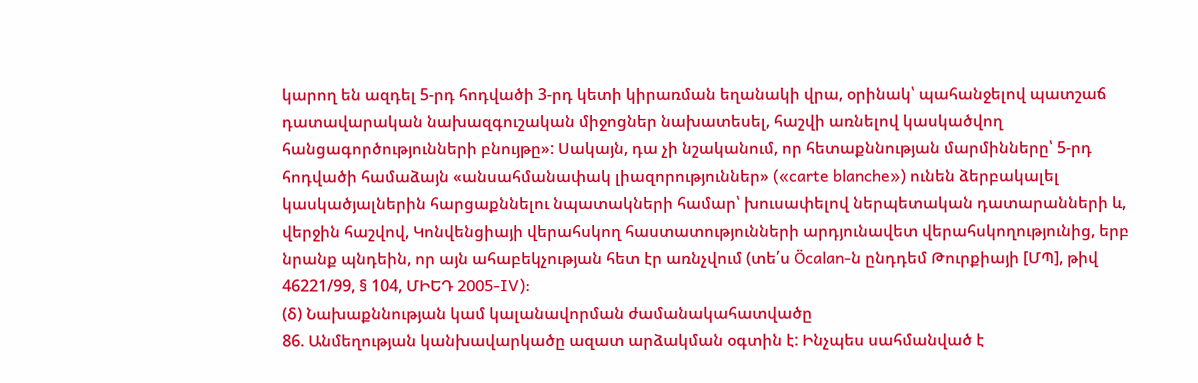կարող են ազդել 5-րդ հոդվածի 3-րդ կետի կիրառման եղանակի վրա, օրինակ՝ պահանջելով պատշաճ դատավարական նախազգուշական միջոցներ նախատեսել, հաշվի առնելով կասկածվող հանցագործությունների բնույթը»: Սակայն, դա չի նշականում, որ հետաքննության մարմինները՝ 5-րդ հոդվածի համաձայն «անսահմանափակ լիազորություններ» («carte blanche») ունեն ձերբակալել կասկածյալներին հարցաքննելու նպատակների համար՝ խուսափելով ներպետական դատարանների և, վերջին հաշվով, Կոնվենցիայի վերահսկող հաստատությունների արդյունավետ վերահսկողությունից, երբ նրանք պնդեին, որ այն ահաբեկչության հետ էր առնչվում (տե՛ս Öcalan-ն ընդդեմ Թուրքիայի [ՄՊ], թիվ 46221/99, § 104, ՄԻԵԴ 2005‑IV):
(δ) Նախաքննության կամ կալանավորման ժամանակահատվածը
86. Անմեղության կանխավարկածը ազատ արձակման օգտին է: Ինչպես սահմանված է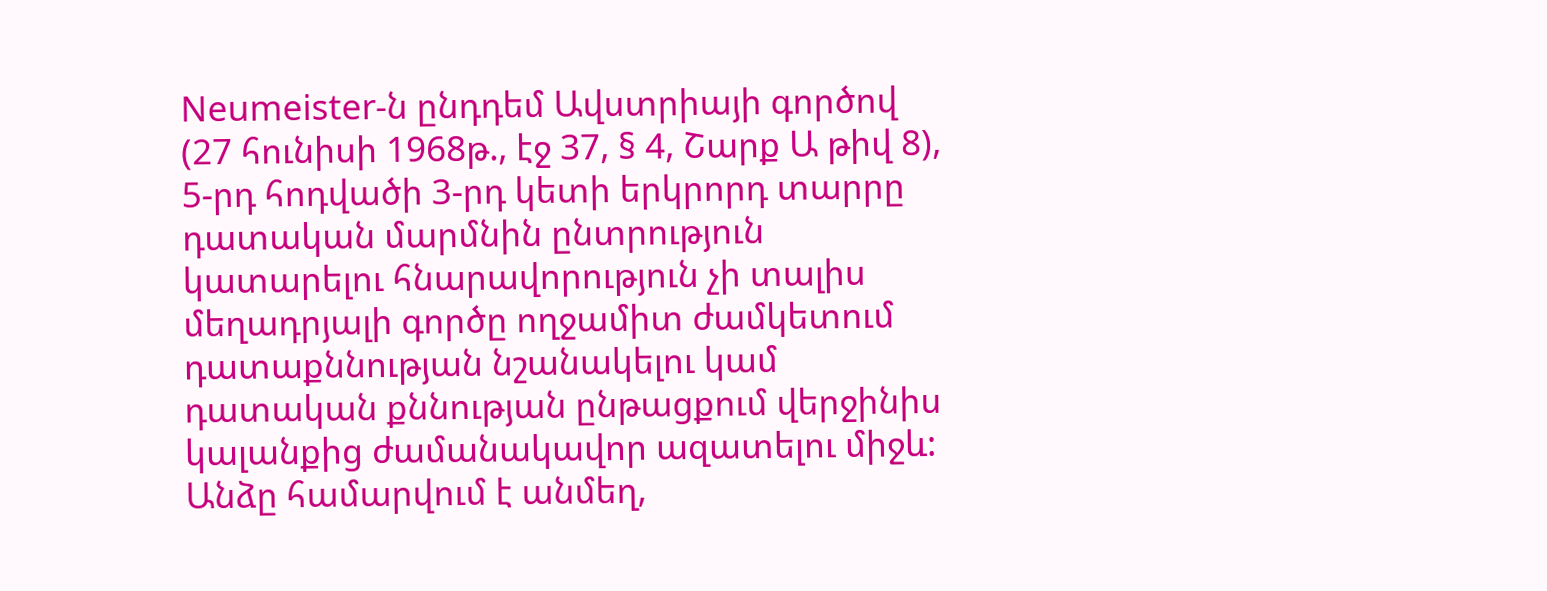Neumeister-ն ընդդեմ Ավստրիայի գործով (27 հունիսի 1968թ., էջ 37, § 4, Շարք Ա թիվ 8), 5-րդ հոդվածի 3-րդ կետի երկրորդ տարրը դատական մարմնին ընտրություն կատարելու հնարավորություն չի տալիս մեղադրյալի գործը ողջամիտ ժամկետում դատաքննության նշանակելու կամ դատական քննության ընթացքում վերջինիս կալանքից ժամանակավոր ազատելու միջև: Անձը համարվում է անմեղ,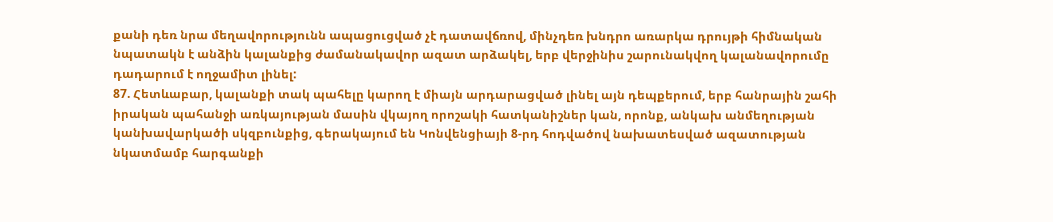քանի դեռ նրա մեղավորությունն ապացուցված չէ դատավճռով, մինչդեռ խնդրո առարկա դրույթի հիմնական նպատակն է անձին կալանքից ժամանակավոր ազատ արձակել, երբ վերջինիս շարունակվող կալանավորումը դադարում է ողջամիտ լինել:
87. Հետևաբար, կալանքի տակ պահելը կարող է միայն արդարացված լինել այն դեպքերում, երբ հանրային շահի իրական պահանջի առկայության մասին վկայող որոշակի հատկանիշներ կան, որոնք, անկախ անմեղության կանխավարկածի սկզբունքից, գերակայում են Կոնվենցիայի 8-րդ հոդվածով նախատեսված ազատության նկատմամբ հարգանքի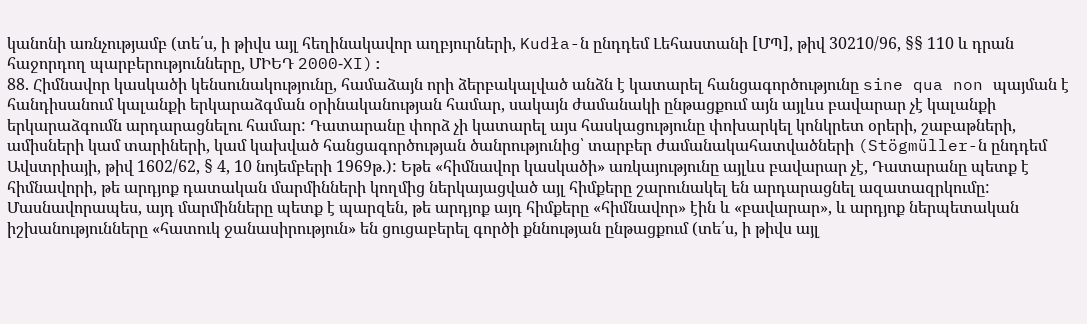կանոնի առնչությամբ (տե՛ս, ի թիվս այլ հեղինակավոր աղբյուրների, Kudła-ն ընդդեմ Լեհաստանի [ՄՊ], թիվ 30210/96, §§ 110 և դրան հաջորդող պարբերությունները, ՄԻԵԴ 2000‑XI):
88. Հիմնավոր կասկածի կենսունակությունը, համաձայն որի ձերբակալված անձն է կատարել հանցագործությունը sine qua non պայման է հանդիսանում կալանքի երկարաձգման օրինականության համար, սակայն ժամանակի ընթացքում այն այլևս բավարար չէ կալանքի երկարաձգումն արդարացնելու համար: Դատարանը փորձ չի կատարել այս հասկացությունը փոխարկել կոնկրետ օրերի, շաբաթների, ամիսների կամ տարիների, կամ կախված հանցագործության ծանրությունից՝ տարբեր ժամանակահատվածների (Stögmüller-ն ընդդեմ Ավստրիայի, թիվ 1602/62, § 4, 10 նոյեմբերի 1969թ.): Եթե «հիմնավոր կասկածի» առկայությունը այլևս բավարար չէ, Դատարանը պետք է հիմնավորի, թե արդյոք դատական մարմինների կողմից ներկայացված այլ հիմքերը շարունակել են արդարացնել ազատազրկումը: Մասնավորապես, այդ մարմինները պետք է պարզեն, թե արդյոք այդ հիմքերը «հիմնավոր» էին և «բավարար», և արդյոք ներպետական իշխանությունները «հատուկ ջանասիրություն» են ցուցաբերել գործի քննության ընթացքում (տե՛ս, ի թիվս այլ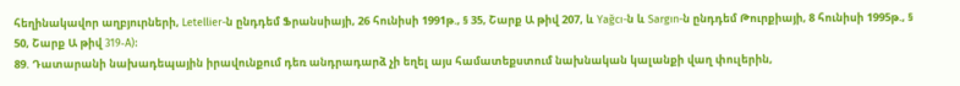հեղինակավոր աղբյուրների, Letellier-ն ընդդեմ Ֆրանսիայի, 26 հունիսի 1991թ., § 35, Շարք Ա թիվ 207, և Yağcı-ն և Sargın-ն ընդդեմ Թուրքիայի, 8 հունիսի 1995թ., § 50, Շարք Ա թիվ 319‑A):
89. Դատարանի նախադեպային իրավունքում դեռ անդրադարձ չի եղել այս համատեքստում նախնական կալանքի վաղ փուլերին,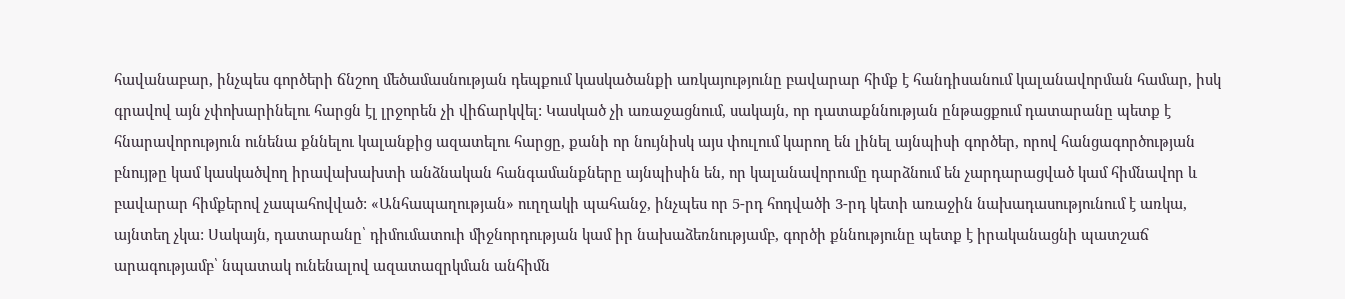հավանաբար, ինչպես գործերի ճնշող մեծամասնության դեպքում կասկածանքի առկայությունը բավարար հիմք է հանդիսանում կալանավորման համար, իսկ գրավով այն չփոխարինելու հարցն էլ լրջորեն չի վիճարկվել: Կասկած չի առաջացնում, սակայն, որ դատաքննության ընթացքում դատարանը պետք է հնարավորություն ունենա քննելու կալանքից ազատելու հարցը, քանի որ նույնիսկ այս փուլում կարող են լինել այնպիսի գործեր, որով հանցագործության բնույթը կամ կասկածվող իրավախախտի անձնական հանգամանքները այնպիսին են, որ կալանավորումը դարձնում են չարդարացված կամ հիմնավոր և բավարար հիմքերով չապահովված: «Անհապաղության» ուղղակի պահանջ, ինչպես որ 5-րդ հոդվածի 3-րդ կետի առաջին նախադասությունում է առկա, այնտեղ չկա: Սակայն, դատարանը՝ դիմումատուի միջնորդության կամ իր նախաձեռնությամբ, գործի քննությունը պետք է իրականացնի պատշաճ արագությամբ՝ նպատակ ունենալով ազատազրկման անհիմն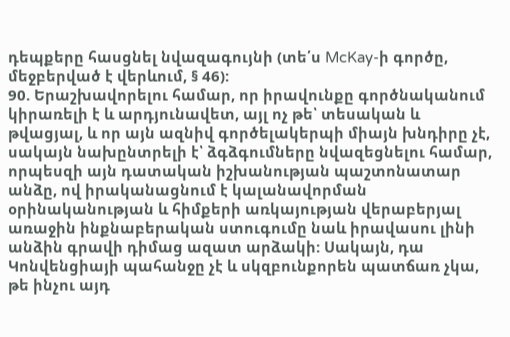դեպքերը հասցնել նվազագույնի (տե՛ս McKay-ի գործը, մեջբերված է վերևում, § 46):
90. Երաշխավորելու համար, որ իրավունքը գործնականում կիրառելի է և արդյունավետ, այլ ոչ թե՝ տեսական և թվացյալ, և որ այն ազնիվ գործելակերպի միայն խնդիրը չէ, սակայն նախընտրելի է՝ ձգձգումները նվազեցնելու համար, որպեսզի այն դատական իշխանության պաշտոնատար անձը, ով իրականացնում է կալանավորման օրինականության և հիմքերի առկայության վերաբերյալ առաջին ինքնաբերական ստուգումը նաև իրավասու լինի անձին գրավի դիմաց ազատ արձակի: Սակայն, դա Կոնվենցիայի պահանջը չէ և սկզբունքորեն պատճառ չկա, թե ինչու այդ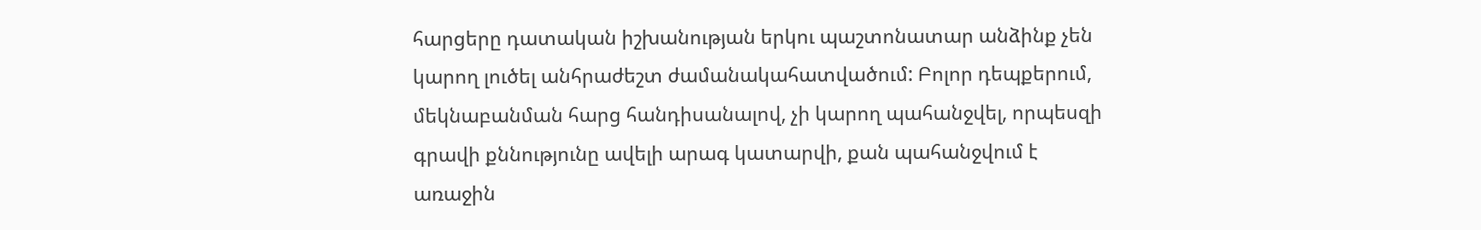հարցերը դատական իշխանության երկու պաշտոնատար անձինք չեն կարող լուծել անհրաժեշտ ժամանակահատվածում: Բոլոր դեպքերում, մեկնաբանման հարց հանդիսանալով, չի կարող պահանջվել, որպեսզի գրավի քննությունը ավելի արագ կատարվի, քան պահանջվում է առաջին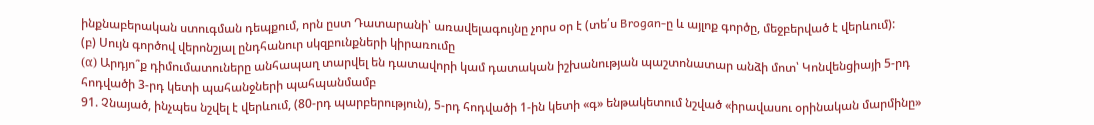ինքնաբերական ստուգման դեպքում, որն ըստ Դատարանի՝ առավելագույնը չորս օր է (տե՛ս Brogan-ը և այլոք գործը, մեջբերված է վերևում):
(բ) Սույն գործով վերոնշյալ ընդհանուր սկզբունքների կիրառումը
(α) Արդյո՞ք դիմումատուները անհապաղ տարվել են դատավորի կամ դատական իշխանության պաշտոնատար անձի մոտ՝ Կոնվենցիայի 5-րդ հոդվածի 3-րդ կետի պահանջների պահպանմամբ
91. Չնայած, ինչպես նշվել է վերևում, (80-րդ պարբերություն), 5-րդ հոդվածի 1-ին կետի «գ» ենթակետում նշված «իրավասու օրինական մարմինը»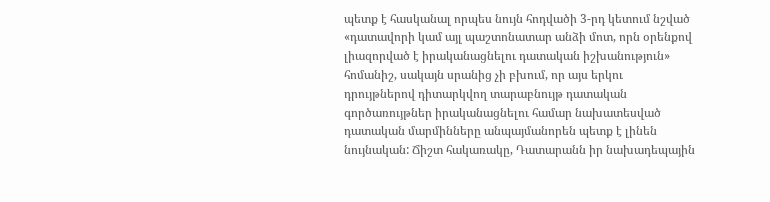պետք է հասկանալ որպես նույն հոդվածի 3-րդ կետում նշված «դատավորի կամ այլ պաշտոնատար անձի մոտ, որն օրենքով լիազորված է իրականացնելու դատական իշխանություն» հոմանիշ, սակայն սրանից չի բխում, որ այս երկու դրույթներով դիտարկվող տարաբնույթ դատական գործառույթներ իրականացնելու համար նախատեսված դատական մարմինները անպայմանորեն պետք է լինեն նույնական: Ճիշտ հակառակը, Դատարանն իր նախադեպային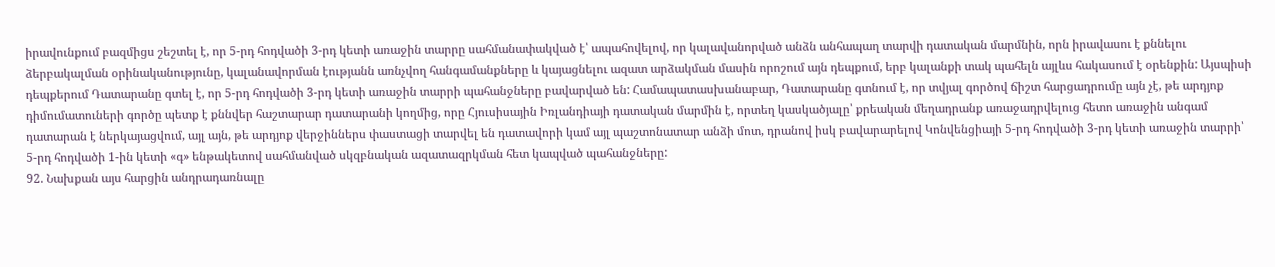իրավունքում բազմիցս շեշտել է, որ 5-րդ հոդվածի 3-րդ կետի առաջին տարրը սահմանափակված է՝ ապահովելով, որ կալավանորված անձն անհապաղ տարվի դատական մարմնին, որն իրավասու է քննելու ձերբակալման օրինականությունը, կալանավորման էությանն առնչվող հանգամանքները և կայացնելու ազատ արձակման մասին որոշում այն դեպքում, երբ կալանքի տակ պահելն այլևս հակասում է օրենքին: Այսպիսի դեպքերում Դատարանը գտել է, որ 5-րդ հոդվածի 3-րդ կետի առաջին տարրի պահանջները բավարված են: Համապատասխանաբար, Դատարանը գտնում է, որ տվյալ գործով ճիշտ հարցադրումը այն չէ, թե արդյոք դիմումատուների գործը պետք է քննվեր հաշտարար դատարանի կողմից, որը Հյուսիսային Իռլանդիայի դատական մարմին է, որտեղ կասկածյալը՝ քրեական մեղադրանք առաջադրվելուց հետո առաջին անգամ դատարան է ներկայացվում, այլ այն, թե արդյոք վերջիններս փաստացի տարվել են դատավորի կամ այլ պաշտոնատար անձի մոտ, դրանով իսկ բավարարելով Կոնվենցիայի 5-րդ հոդվածի 3-րդ կետի առաջին տարրի՝ 5-րդ հոդվածի 1-ին կետի «գ» ենթակետով սահմանված սկզբնական ազատազրկման հետ կապված պահանջները:
92. Նախքան այս հարցին անդրադառնալը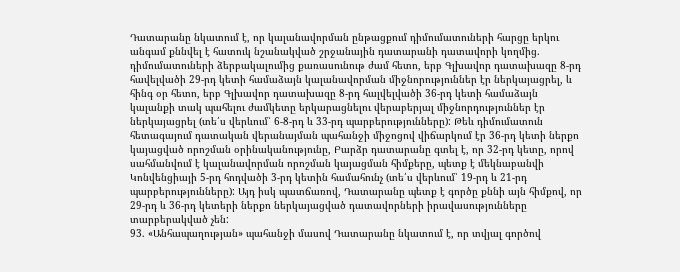Դատարանը նկատում է, որ կալանավորման ընթացքում դիմումատուների հարցը երկու անգամ քննվել է հատուկ նշանակված շրջանային դատարանի դատավորի կողմից. դիմումատուների ձերբակալումից քառասունութ ժամ հետո, երբ Գլխավոր դատախազը 8-րդ հավելվածի 29-րդ կետի համաձայն կալանավորման միջնորություններ էր ներկայացրել, և հինգ օր հետո, երբ Գլխավոր դատախազը 8-րդ հալվելվածի 36-րդ կետի համաձայն կալանքի տակ պահելու ժամկետը երկարացնելու վերաբերյալ միջնորդություններ էր ներկայացրել (տե՛ս վերևում՝ 6-8-րդ և 33-րդ պարբերությունները): Թեև դիմումատուն հետագայում դատական վերանայման պահանջի միջոցով վիճարկում էր 36-րդ կետի ներքո կայացված որոշման օրինականությունը, Բարձր դատարանը գտել է, որ 32-րդ կետը, որով սահմանվում է կալանավորման որոշման կայացման հիմքերը, պետք է մեկնաբանվի Կոնվենցիայի 5-րդ հոդվածի 3-րդ կետին համահունչ (տե՛ս վերևում՝ 19-րդ և 21-րդ պարբերությունները): Այդ իսկ պատճառով, Դատարանը պետք է գործը քննի այն հիմքով, որ 29-րդ և 36-րդ կետերի ներքո ներկայացված դատավորների իրավասությունները տարբերակված չեն:
93. «Անհապաղության» պահանջի մասով Դատարանը նկատում է, որ տվյալ գործով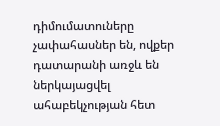դիմումատուները չափահասներ են, ովքեր դատարանի առջև են ներկայացվել ահաբեկչության հետ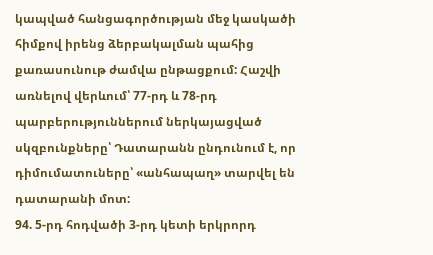կապված հանցագործության մեջ կասկածի հիմքով իրենց ձերբակալման պահից քառասունութ ժամվա ընթացքում: Հաշվի առնելով վերևում՝ 77-րդ և 78-րդ պարբերություններում ներկայացված սկզբունքները՝ Դատարանն ընդունում է, որ դիմումատուները՝ «անհապաղ» տարվել են դատարանի մոտ:
94. 5-րդ հոդվածի 3-րդ կետի երկրորդ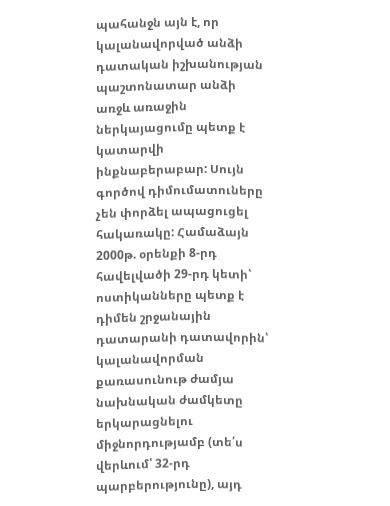պահանջն այն է, որ կալանավորված անձի դատական իշխանության պաշտոնատար անձի առջև առաջին ներկայացումը պետք է կատարվի ինքնաբերաբար: Սույն գործով դիմումատուները չեն փորձել ապացուցել հակառակը: Համաձայն 2000թ. օրենքի 8-րդ հավելվածի 29-րդ կետի՝ ոստիկանները պետք է դիմեն շրջանային դատարանի դատավորին՝ կալանավորման քառասունութ ժամյա նախնական ժամկետը երկարացնելու միջնորդությամբ (տե՛ս վերևում՝ 32-րդ պարբերությունը), այդ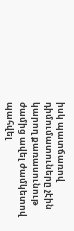իսկ պատճառով դիմումատուները չէին կարող քառասունութ ժամից ավել ժամկետով պահվել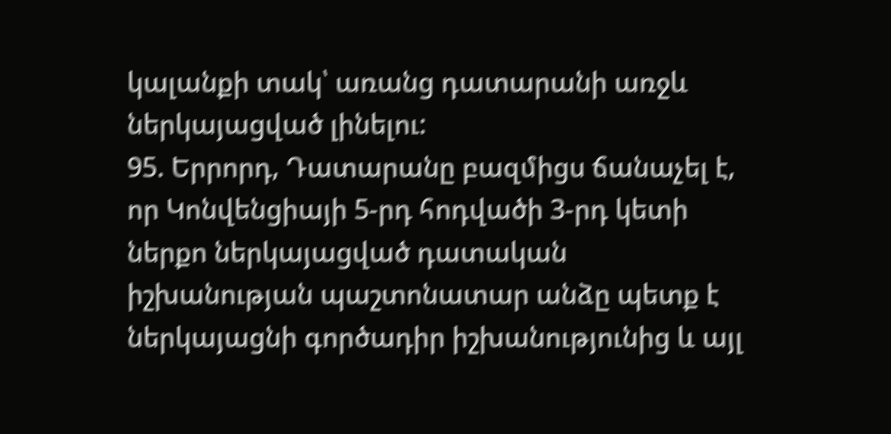կալանքի տակ՝ առանց դատարանի առջև ներկայացված լինելու:
95. Երրորդ, Դատարանը բազմիցս ճանաչել է, որ Կոնվենցիայի 5-րդ հոդվածի 3-րդ կետի ներքո ներկայացված դատական իշխանության պաշտոնատար անձը պետք է ներկայացնի գործադիր իշխանությունից և այլ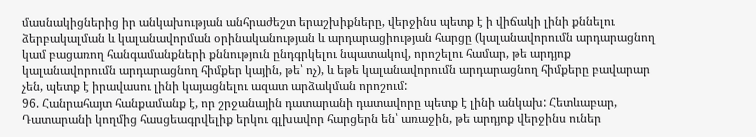մասնակիցներից իր անկախության անհրաժեշտ երաշխիքները, վերջինս պետք է ի վիճակի լինի քննելու ձերբակալման և կալանավորման օրինականության և արդարացիության հարցը (կալանավորումն արդարացնող կամ բացառող հանգամանքների քննություն ընդգրկելու նպատակով, որոշելու համար, թե արդյոք կալանավորումն արդարացնող հիմքեր կային, թե՝ ոչ), և եթե կալանավորումն արդարացնող հիմքերը բավարար չեն, պետք է իրավասու լինի կայացնելու ազատ արձակման որոշում:
96. Հանրահայտ հանքամանք է, որ շրջանային դատարանի դատավորը պետք է լինի անկախ: Հետևաբար, Դատարանի կողմից հասցեագրվելիք երկու գլխավոր հարցերն են՝ առաջին, թե արդյոք վերջինս ուներ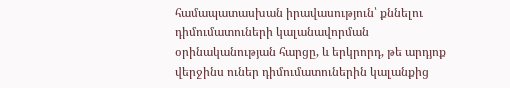համապատասխան իրավասություն՝ քննելու դիմումատուների կալանավորման օրինականության հարցը, և երկրորդ, թե արդյոք վերջինս ուներ դիմումատուներին կալանքից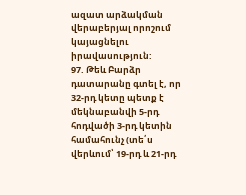ազատ արձակման վերաբերյալ որոշում կայացնելու իրավասություն:
97. Թեև Բարձր դատարանը գտել է, որ 32-րդ կետը պետք է մեկնաբանվի 5-րդ հոդվածի 3-րդ կետին համահունչ (տե՛ս վերևում՝ 19-րդ և 21-րդ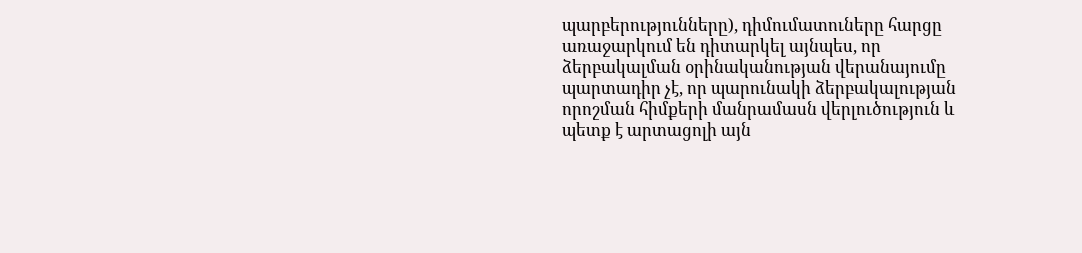պարբերությունները), դիմումատուները հարցը առաջարկում են դիտարկել այնպես, որ ձերբակալման օրինականության վերանայումը պարտադիր չէ, որ պարունակի ձերբակալության որոշման հիմքերի մանրամասն վերլուծություն և պետք է արտացոլի այն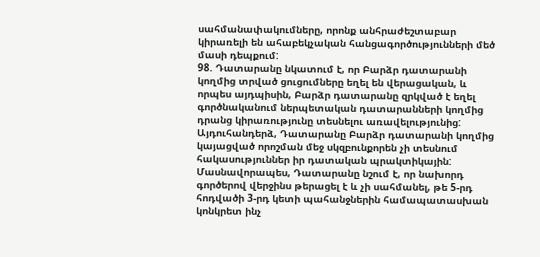սահմանափակումները, որոնք անհրաժեշտաբար կիրառելի են ահաբեկչական հանցագործությունների մեծ մասի դեպքում:
98. Դատարանը նկատում է, որ Բարձր դատարանի կողմից տրված ցուցումները եղել են վերացական, և որպես այդպիսին, Բարձր դատարանը զրկված է եղել գործնականում ներպետական դատարանների կողմից դրանց կիրառությունը տեսնելու առավելությունից: Այդուհանդերձ, Դատարանը Բարձր դատարանի կողմից կայացված որոշման մեջ սկզբունքորեն չի տեսնում հակասություններ իր դատական պրակտիկային: Մասնավորապես, Դատարանը նշում է, որ նախորդ գործերով վերջինս թերացել է և չի սահմանել, թե 5-րդ հոդվածի 3-րդ կետի պահանջներին համապատասխան կոնկրետ ինչ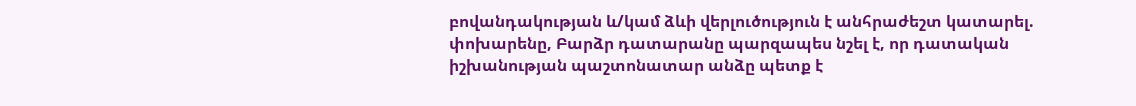բովանդակության և/կամ ձևի վերլուծություն է անհրաժեշտ կատարել. փոխարենը, Բարձր դատարանը պարզապես նշել է, որ դատական իշխանության պաշտոնատար անձը պետք է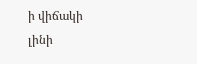ի վիճակի լինի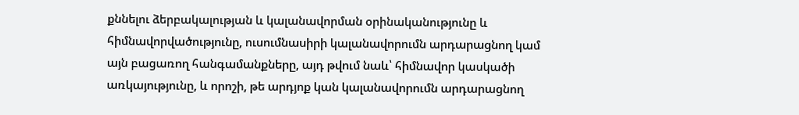քննելու ձերբակալության և կալանավորման օրինականությունը և հիմնավորվածությունը, ուսումնասիրի կալանավորումն արդարացնող կամ այն բացառող հանգամանքները, այդ թվում նաև՝ հիմնավոր կասկածի առկայությունը, և որոշի, թե արդյոք կան կալանավորումն արդարացնող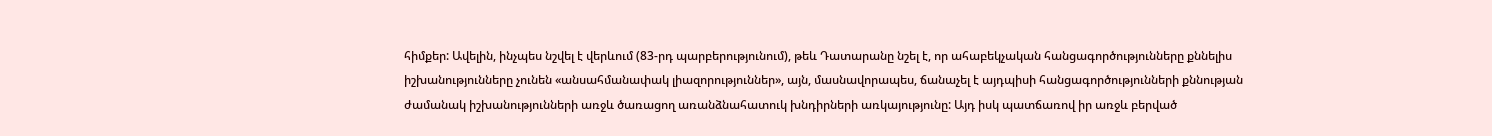հիմքեր: Ավելին, ինչպես նշվել է վերևում (83-րդ պարբերությունում), թեև Դատարանը նշել է, որ ահաբեկչական հանցագործությունները քննելիս իշխանությունները չունեն «անսահմանափակ լիազորություններ», այն, մասնավորապես, ճանաչել է այդպիսի հանցագործությունների քննության ժամանակ իշխանությունների առջև ծառացող առանձնահատուկ խնդիրների առկայությունը: Այդ իսկ պատճառով իր առջև բերված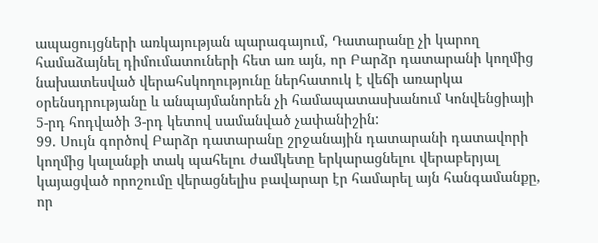ապացույցների առկայության պարագայում, Դատարանը չի կարող համաձայնել դիմումատուների հետ առ այն, որ Բարձր դատարանի կողմից նախատեսված վերահսկողությունը ներհատուկ է վեճի առարկա օրենսդրությանը և անպայմանորեն չի համապատասխանում Կոնվենցիայի 5-րդ հոդվածի 3-րդ կետով սամանված չափանիշին:
99. Սույն գործով Բարձր դատարանը շրջանային դատարանի դատավորի կողմից կալանքի տակ պահելու ժամկետը երկարացնելու վերաբերյալ կայացված որոշումը վերացնելիս բավարար էր համարել այն հանգամանքը, որ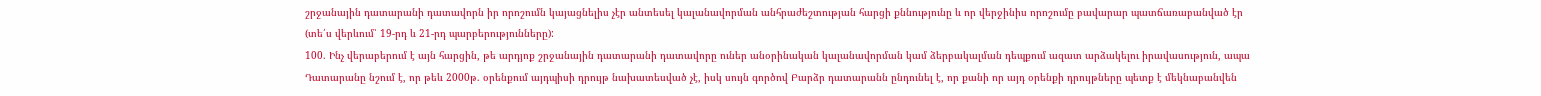շրջանային դատարանի դատավորն իր որոշումն կայացնելիս չէր անտեսել կալանավորման անհրաժեշտության հարցի քննությունը և որ վերջինիս որոշումը բավարար պատճառաբանված էր (տե՛ս վերևում՝ 19-րդ և 21-րդ պարբերությունները):
100. Ինչ վերաբերում է այն հարցին, թե արդյոք շրջանային դատարանի դատավորը ուներ անօրինական կալանավորման կամ ձերբակալման դեպքում ազատ արձակելու իրավասություն, ապա Դատարանը նշում է, որ թեև 2000թ. օրենքում այդպիսի դրույթ նախատեսված չէ, իսկ սույն գործով Բարձր դատարանն ընդունել է, որ քանի որ այդ օրենքի դրույթները պետք է մեկնաբանվեն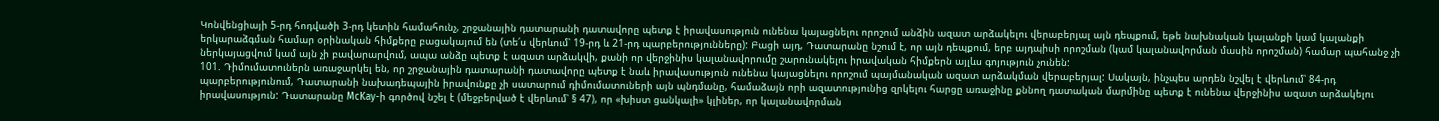Կոնվենցիայի 5-րդ հոդվածի 3-րդ կետին համահունչ, շրջանային դատարանի դատավորը պետք է իրավասություն ունենա կայացնելու որոշում անձին ազատ արձակելու վերաբերյալ այն դեպքում, եթե նախնական կալանքի կամ կալանքի երկարաձգման համար օրինական հիմքերը բացակայում են (տե՛ս վերևում՝ 19-րդ և 21-րդ պարբերությունները): Բացի այդ, Դատարանը նշում է, որ այն դեպքում, երբ այդպիսի որոշման (կամ կալանավորման մասին որոշման) համար պահանջ չի ներկայացվում կամ այն չի բավարարվում, ապա անձը պետք է ազատ արձակվի, քանի որ վերջինիս կալանավորումը շարունակելու իրավական հիմքերն այլևս գոյություն չունեն:
101. Դիմումատուներն առաջարկել են, որ շրջանային դատարանի դատավորը պետք է նաև իրավասություն ունենա կայացնելու որոշում պայմանական ազատ արձակման վերաբերյալ: Սակայն, ինչպես արդեն նշվել է վերևում՝ 84-րդ պարբերությունում, Դատարանի նախադեպային իրավունքը չի սատարում դիմումատուների այն պնդմանը, համաձայն որի ազատությունից զրկելու հարցը առաջինը քննող դատական մարմինը պետք է ունենա վերջինիս ազատ արձակելու իրավասություն: Դատարանը McKay-ի գործով նշել է (մեջբերված է վերևում՝ § 47), որ «խիստ ցանկալի» կլիներ, որ կալանավորման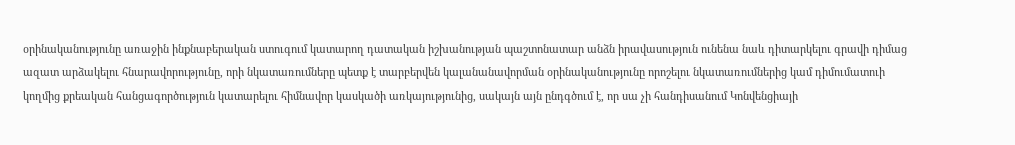օրինականությունը առաջին ինքնաբերական ստուգում կատարող դատական իշխանության պաշտոնատար անձն իրավասություն ունենա նաև դիտարկելու գրավի դիմաց ազատ արձակելու հնարավորությունը, որի նկատառումները պետք է տարբերվեն կալանանավորման օրինականությունը որոշելու նկատառումներից կամ դիմումատուի կողմից քրեական հանցագործություն կատարելու հիմնավոր կասկածի առկայությունից, սակայն այն ընդգծում է, որ սա չի հանդիսանում Կոնվենցիայի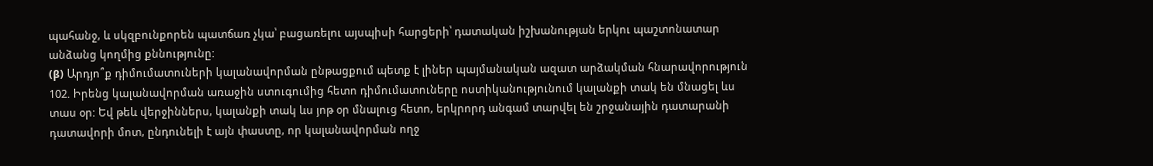պահանջ, և սկզբունքորեն պատճառ չկա՝ բացառելու այսպիսի հարցերի՝ դատական իշխանության երկու պաշտոնատար անձանց կողմից քննությունը:
(β) Արդյո՞ք դիմումատուների կալանավորման ընթացքում պետք է լիներ պայմանական ազատ արձակման հնարավորություն
102. Իրենց կալանավորման առաջին ստուգումից հետո դիմումատուները ոստիկանությունում կալանքի տակ են մնացել ևս տաս օր: Եվ թեև վերջիններս, կալանքի տակ ևս յոթ օր մնալուց հետո, երկրորդ անգամ տարվել են շրջանային դատարանի դատավորի մոտ, ընդունելի է այն փաստը, որ կալանավորման ողջ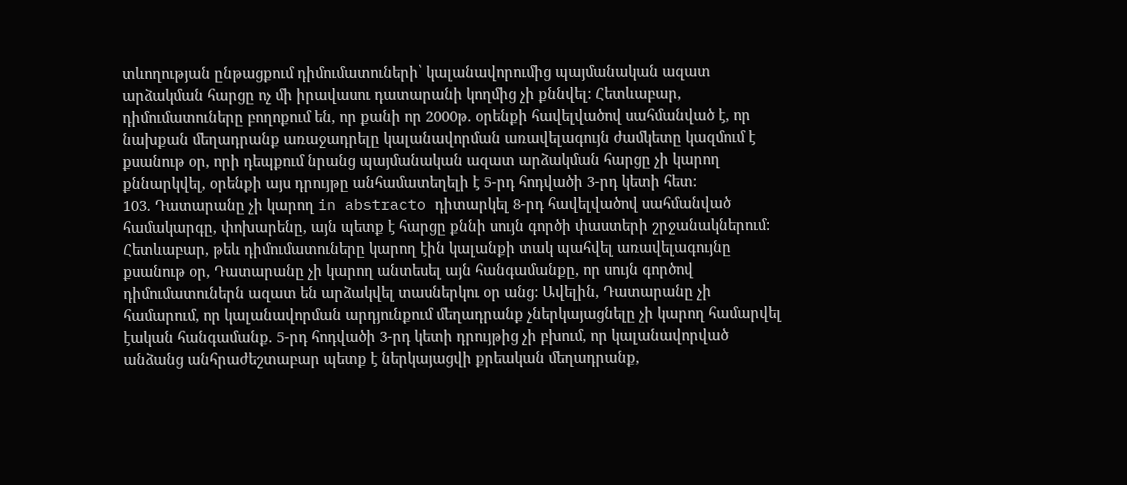տևողության ընթացքում դիմումատուների՝ կալանավորումից պայմանական ազատ արձակման հարցը ոչ մի իրավասու դատարանի կողմից չի քննվել: Հետևաբար, դիմումատուները բողոքում են, որ քանի որ 2000թ. օրենքի հավելվածով սահմանված է, որ նախքան մեղադրանք առաջադրելը կալանավորման առավելագույն ժամկետը կազմում է քսանութ օր, որի դեպքում նրանց պայմանական ազատ արձակման հարցը չի կարող քննարկվել, օրենքի այս դրույթը անհամատեղելի է 5-րդ հոդվածի 3-րդ կետի հետ:
103. Դատարանը չի կարող in abstracto դիտարկել 8-րդ հավելվածով սահմանված համակարգը, փոխարենը, այն պետք է հարցը քննի սույն գործի փաստերի շրջանակներում: Հետևաբար, թեև դիմումատուները կարող էին կալանքի տակ պահվել առավելագույնը քսանութ օր, Դատարանը չի կարող անտեսել այն հանգամանքը, որ սույն գործով դիմումատուներն ազատ են արձակվել տասներկու օր անց: Ավելին, Դատարանը չի համարում, որ կալանավորման արդյունքում մեղադրանք չներկայացնելը չի կարող համարվել էական հանգամանք. 5-րդ հոդվածի 3-րդ կետի դրույթից չի բխում, որ կալանավորված անձանց անհրաժեշտաբար պետք է ներկայացվի քրեական մեղադրանք,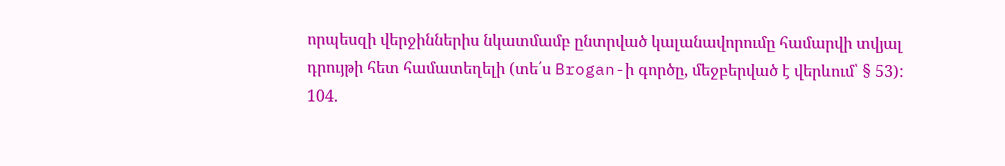որպեսզի վերջիններիս նկատմամբ ընտրված կալանավորումը համարվի տվյալ դրույթի հետ համատեղելի (տե՛ս Brogan-ի գործը, մեջբերված է վերևում՝ § 53):
104.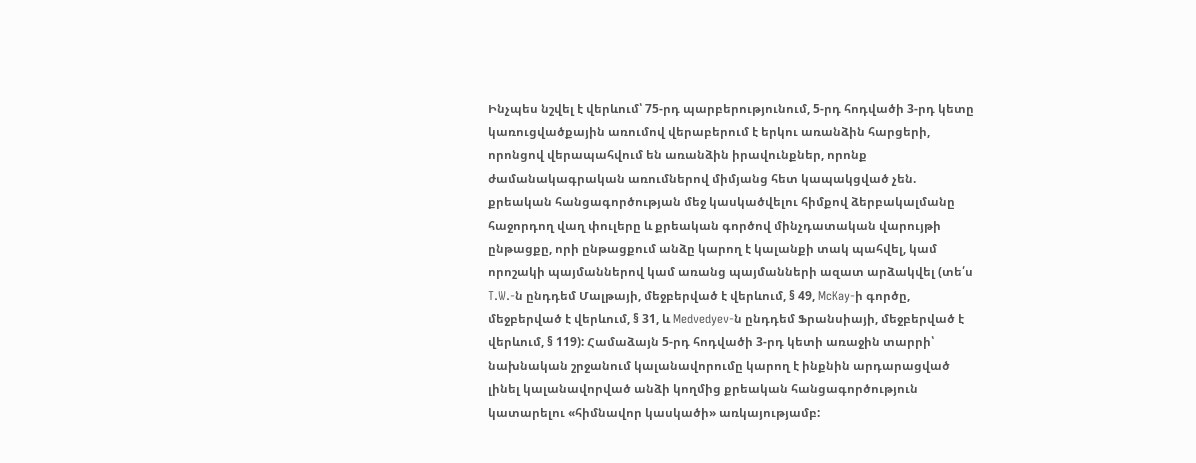Ինչպես նշվել է վերևում՝ 75-րդ պարբերությունում, 5-րդ հոդվածի 3-րդ կետը կառուցվածքային առումով վերաբերում է երկու առանձին հարցերի, որոնցով վերապահվում են առանձին իրավունքներ, որոնք ժամանակագրական առումներով միմյանց հետ կապակցված չեն. քրեական հանցագործության մեջ կասկածվելու հիմքով ձերբակալմանը հաջորդող վաղ փուլերը և քրեական գործով մինչդատական վարույթի ընթացքը, որի ընթացքում անձը կարող է կալանքի տակ պահվել, կամ որոշակի պայմաններով կամ առանց պայմանների ազատ արձակվել (տե՛ս T.W.-ն ընդդեմ Մալթայի, մեջբերված է վերևում, § 49, McKay-ի գործը, մեջբերված է վերևում, § 31, և Medvedyev-ն ընդդեմ Ֆրանսիայի, մեջբերված է վերևում, § 119): Համաձայն 5-րդ հոդվածի 3-րդ կետի առաջին տարրի՝ նախնական շրջանում կալանավորումը կարող է ինքնին արդարացված լինել կալանավորված անձի կողմից քրեական հանցագործություն կատարելու «հիմնավոր կասկածի» առկայությամբ: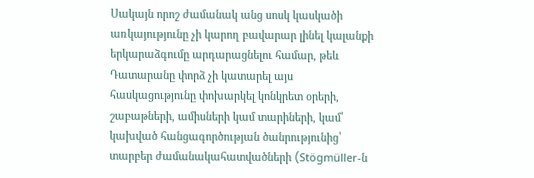Սակայն որոշ ժամանակ անց սոսկ կասկածի առկայությունը չի կարող բավարար լինել կալանքի երկարաձգումը արդարացնելու համար, թեև Դատարանը փորձ չի կատարել այս հասկացությունը փոխարկել կոնկրետ օրերի, շաբաթների, ամիսների կամ տարիների, կամ՝ կախված հանցագործության ծանրությունից՝ տարբեր ժամանակահատվածների (Stögmüller-ն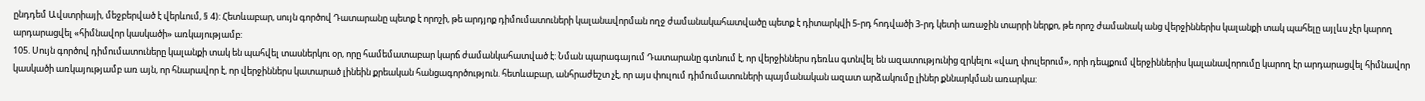ընդդեմ Ավստրիայի, մեջբերված է վերևում, § 4): Հետևաբար, սույն գործով Դատարանը պետք է որոշի, թե արդյոք դիմումատուների կալանավորման ողջ ժամանակահատվածը պետք է դիտարկվի 5-րդ հոդվածի 3-րդ կետի առաջին տարրի ներքո, թե որոշ ժամանակ անց վերջիններիս կալանքի տակ պահելը այլևս չէր կարող արդարացվել «հիմնավոր կասկածի» առկայությամբ:
105. Սույն գործով դիմումատուները կալանքի տակ են պահվել տասներկու օր, որը համեմատաբար կարճ ժամանկահատված է: Նման պարագայում Դատարանը գտնում է, որ վերջիններս դեռևս գտնվել են ազատությունից զրկելու «վաղ փուլերում», որի դեպքում վերջիններիս կալանավորումը կարող էր արդարացվել հիմնավոր կասկածի առկայությամբ առ այն, որ հնարավոր է, որ վերջիններս կատարած լինեին քրեական հանցագործություն. հետևաբար, անհրաժեշտ չէ, որ այս փուլում դիմումատուների պայմանական ազատ արձակումը լիներ քննարկման առարկա: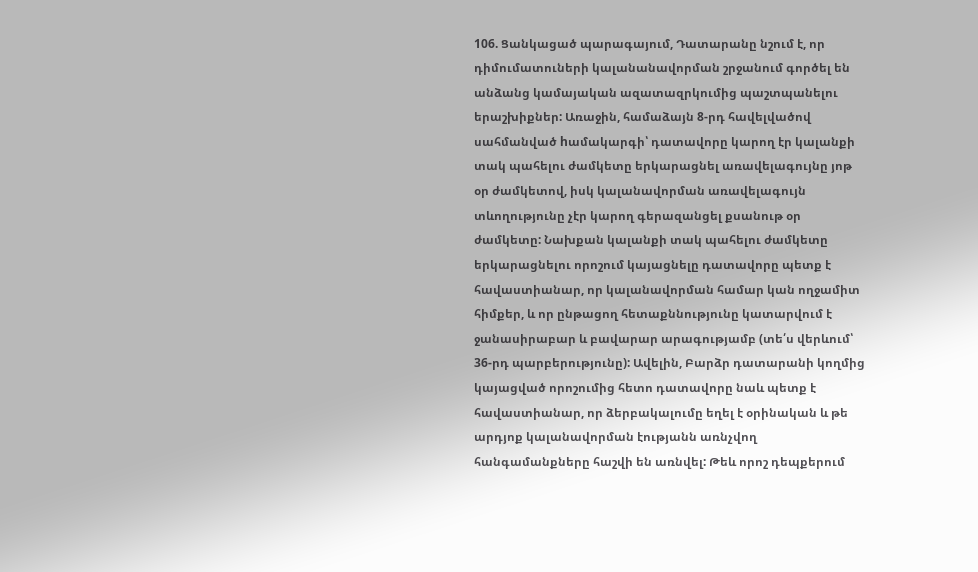106. Ցանկացած պարագայում, Դատարանը նշում է, որ դիմումատուների կալանանավորման շրջանում գործել են անձանց կամայական ազատազրկումից պաշտպանելու երաշխիքներ: Առաջին, համաձայն 8-րդ հավելվածով սահմանված hամակարգի՝ դատավորը կարող էր կալանքի տակ պահելու ժամկետը երկարացնել առավելագույնը յոթ օր ժամկետով, իսկ կալանավորման առավելագույն տևողությունը չէր կարող գերազանցել քսանութ օր ժամկետը: Նախքան կալանքի տակ պահելու ժամկետը երկարացնելու որոշում կայացնելը դատավորը պետք է հավաստիանար, որ կալանավորման համար կան ողջամիտ հիմքեր, և որ ընթացող հետաքննությունը կատարվում է ջանասիրաբար և բավարար արագությամբ (տե՛ս վերևում՝ 36-րդ պարբերությունը): Ավելին, Բարձր դատարանի կողմից կայացված որոշումից հետո դատավորը նաև պետք է հավաստիանար, որ ձերբակալումը եղել է օրինական և թե արդյոք կալանավորման էությանն առնչվող հանգամանքները հաշվի են առնվել: Թեև որոշ դեպքերում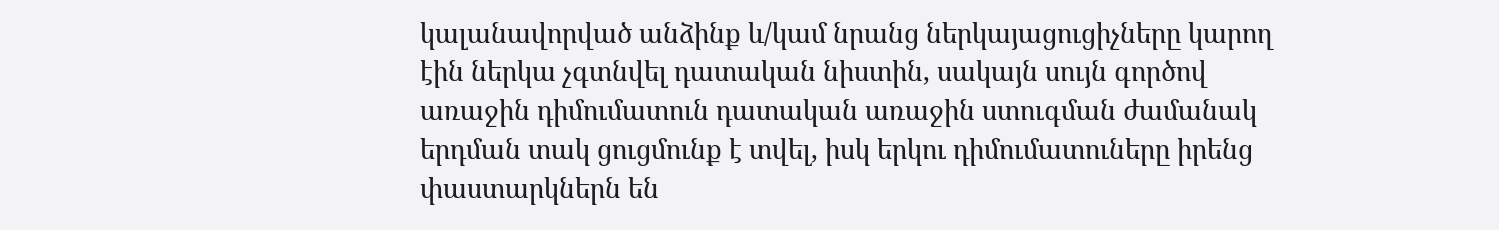կալանավորված անձինք և/կամ նրանց ներկայացուցիչները կարող էին ներկա չգտնվել դատական նիստին, սակայն սույն գործով առաջին դիմումատուն դատական առաջին ստուգման ժամանակ երդման տակ ցուցմունք է տվել, իսկ երկու դիմումատուները իրենց փաստարկներն են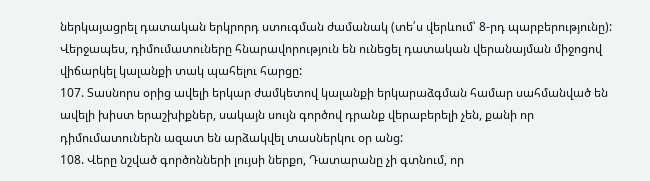ներկայացրել դատական երկրորդ ստուգման ժամանակ (տե՛ս վերևում՝ 8-րդ պարբերությունը): Վերջապես, դիմումատուները հնարավորություն են ունեցել դատական վերանայման միջոցով վիճարկել կալանքի տակ պահելու հարցը:
107. Տասնորս օրից ավելի երկար ժամկետով կալանքի երկարաձգման համար սահմանված են ավելի խիստ երաշխիքներ, սակայն սույն գործով դրանք վերաբերելի չեն, քանի որ դիմումատուներն ազատ են արձակվել տասներկու օր անց:
108. Վերը նշված գործոնների լույսի ներքո, Դատարանը չի գտնում, որ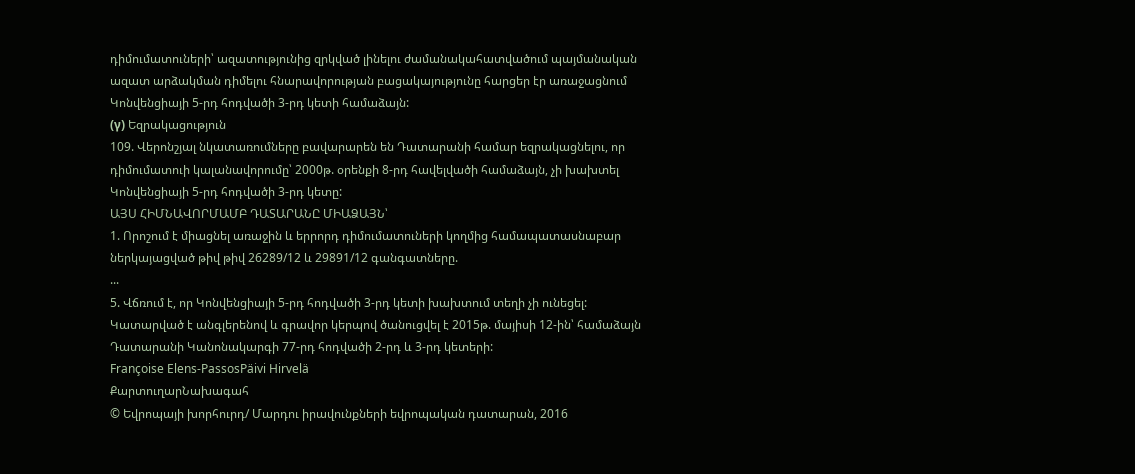դիմումատուների՝ ազատությունից զրկված լինելու ժամանակահատվածում պայմանական ազատ արձակման դիմելու հնարավորության բացակայությունը հարցեր էր առաջացնում Կոնվենցիայի 5-րդ հոդվածի 3-րդ կետի համաձայն:
(γ) Եզրակացություն
109. Վերոնշյալ նկատառումները բավարարեն են Դատարանի համար եզրակացնելու, որ դիմումատուի կալանավորումը՝ 2000թ. օրենքի 8-րդ հավելվածի համաձայն, չի խախտել Կոնվենցիայի 5-րդ հոդվածի 3-րդ կետը:
ԱՅՍ ՀԻՄՆԱՎՈՐՄԱՄԲ ԴԱՏԱՐԱՆԸ ՄԻԱՁԱՅՆ՝
1. Որոշում է միացնել առաջին և երրորդ դիմումատուների կողմից համապատասնաբար ներկայացված թիվ թիվ 26289/12 և 29891/12 գանգատները.
...
5. Վճռում է, որ Կոնվենցիայի 5-րդ հոդվածի 3-րդ կետի խախտում տեղի չի ունեցել:
Կատարված է անգլերենով և գրավոր կերպով ծանուցվել է 2015թ. մայիսի 12-ին՝ համաձայն Դատարանի Կանոնակարգի 77-րդ հոդվածի 2-րդ և 3-րդ կետերի:
Françoise Elens-PassosPäivi Hirvelä
ՔարտուղարՆախագահ
© Եվրոպայի խորհուրդ/ Մարդու իրավունքների եվրոպական դատարան, 2016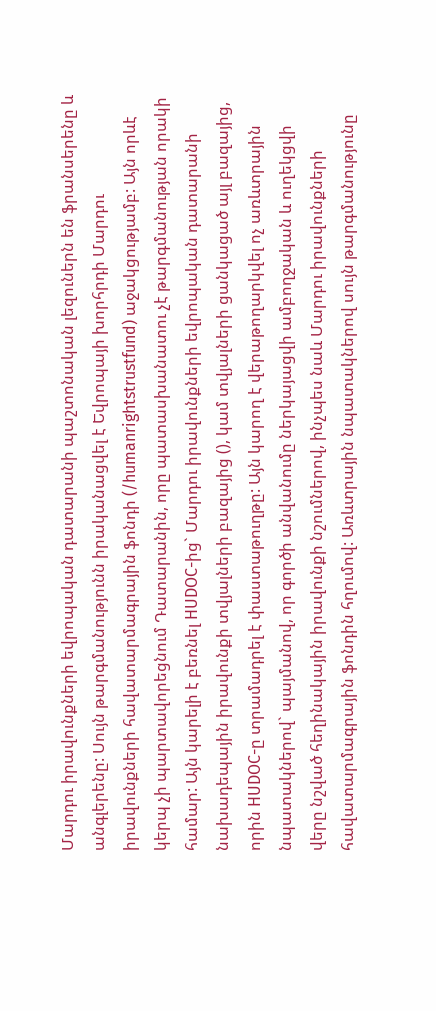Մարդու իրավունքների եվրոպական դատարանի պաշտոնական լեզուներն են ֆրանսերենը և անգլերենը: Սույն թարգմանությունն իրականացվել է Եվրոպայի խորհրդի Մարդու իրավունքների հավատարմագրային ֆոնդի (/humanrightstrustfund) աջակցությամբ: Այն որևէ կերպ չի պարտավորեցնում Դատարանին, որը պատասխանատու չէ թարգմանության որակի համար: Այն կարելի է բեռնել HUDOC-ից` Մարդու իրավունքների եվրոպական դատարանի նախադեպային իրավունքի տվյալների բազայից (), կամ տվյալների ցանկացած այլ բազայից, որին HUDOC-ը տրամադրել է փաստաթուղթը: Այն կարող է վերաթողարկվել ոչ առևտրային նպատակներով` պայմանով, որ գործի անվանումը ներկայացվի ամբողջական և ուղեկցվի վերը նշված հեղինակային իրավունքի նշումներով, ինչպես նաև Մարդու իրավունքների հավատարմագրային ֆոնդին հղումով: Առևտրային նպատակներով սույն թարգմանությունը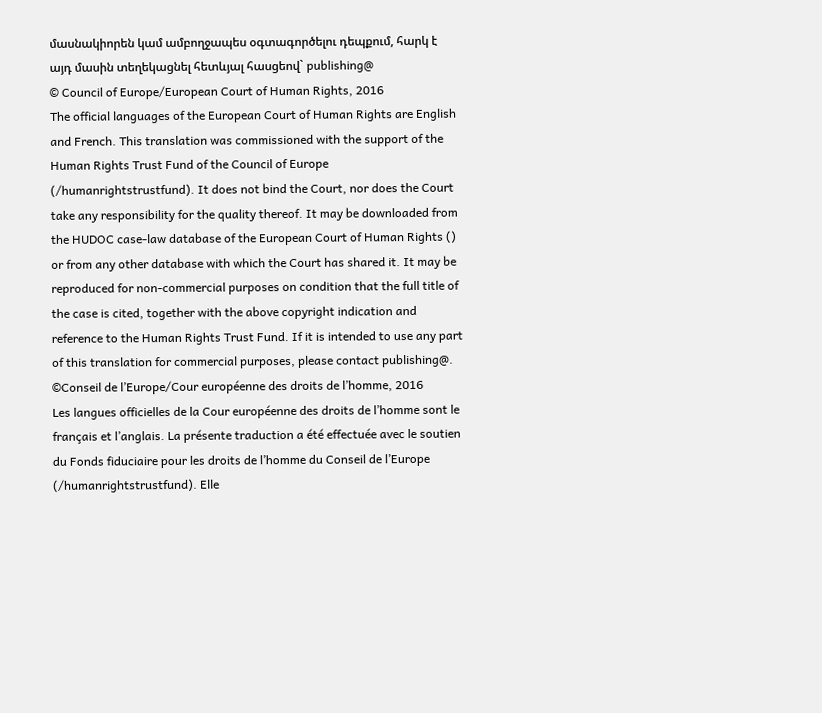մասնակիորեն կամ ամբողջապես օգտագործելու դեպքում, հարկ է այդ մասին տեղեկացնել հետևյալ հասցեով` publishing@
© Council of Europe/European Court of Human Rights, 2016
The official languages of the European Court of Human Rights are English and French. This translation was commissioned with the support of the Human Rights Trust Fund of the Council of Europe (/humanrightstrustfund). It does not bind the Court, nor does the Court take any responsibility for the quality thereof. It may be downloaded from the HUDOC case-law database of the European Court of Human Rights () or from any other database with which the Court has shared it. It may be reproduced for non-commercial purposes on condition that the full title of the case is cited, together with the above copyright indication and reference to the Human Rights Trust Fund. If it is intended to use any part of this translation for commercial purposes, please contact publishing@.
©Conseil de l’Europe/Cour européenne des droits de l’homme, 2016
Les langues officielles de la Cour européenne des droits de l’homme sont le français et l’anglais. La présente traduction a été effectuée avec le soutien du Fonds fiduciaire pour les droits de l’homme du Conseil de l’Europe (/humanrightstrustfund). Elle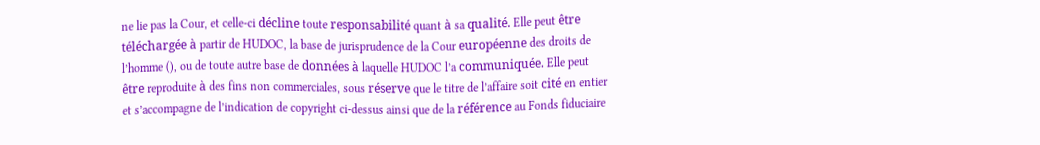ne lie pas la Cour, et celle-ci décline toute responsabilité quant à sa qualité. Elle peut être téléchargée à partir de HUDOC, la base de jurisprudence de la Cour européenne des droits de l’homme (), ou de toute autre base de données à laquelle HUDOC l’a communiquée. Elle peut être reproduite à des fins non commerciales, sous réserve que le titre de l’affaire soit cité en entier et s’accompagne de l’indication de copyright ci-dessus ainsi que de la référence au Fonds fiduciaire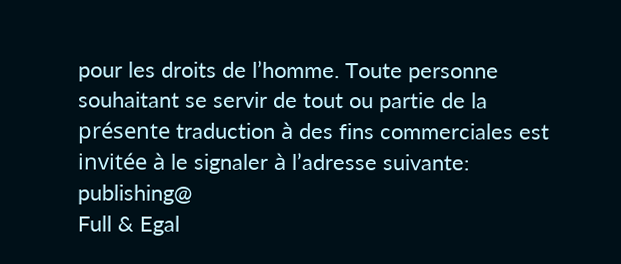pour les droits de l’homme. Toute personne souhaitant se servir de tout ou partie de la présente traduction à des fins commerciales est invitée à le signaler à l’adresse suivante: publishing@
Full & Egal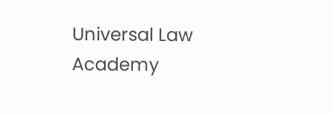Universal Law Academy